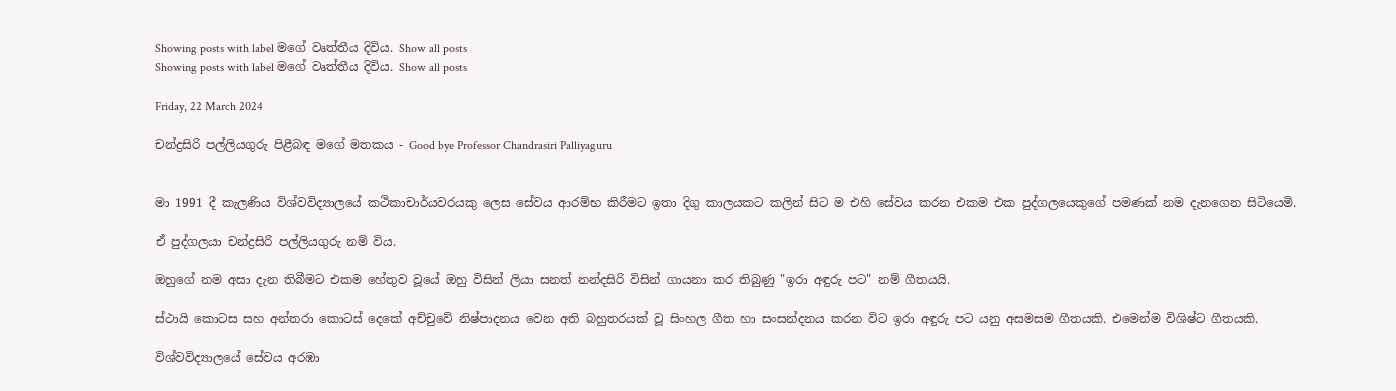Showing posts with label මගේ වෘත්තීය දිවිය. Show all posts
Showing posts with label මගේ වෘත්තීය දිවිය. Show all posts

Friday, 22 March 2024

චන්ද්‍රසිරි පල්ලියගුරු පිළීබඳ මගේ මතකය - Good bye Professor Chandrasiri Palliyaguru


මා 1991 දී කැලණිය විශ්වවිද්‍යාලයේ කථිකාචාර්යවරයකු ලෙස සේවය ආරම්භ කිරීමට ඉතා දිගු කාලයකට කලින් සිට ම එහි සේවය කරන එකම එක පුද්ගලයෙකුගේ පමණක් නම දැනගෙන සිටියෙමි.

ඒ පුද්ගලයා චන්ද්‍රසිරි පල්ලියගුරු නම් විය.

ඔහුගේ නම අසා දැන තිබීමට එකම හේතුව වූයේ ඔහු විසින් ලියා සනත් නන්දසිරි විසින් ගායනා කර තිබුණු "ඉරා අඳුරු පට" නම් ගීතයයි.

ස්ථායි කොටස සහ අන්තරා කොටස් දෙකේ අච්චුවේ නිෂ්පාදනය වෙන අති බහුතරයක් වූ සිංහල ගීත හා සංසන්දනය කරන විට ඉරා අඳුරු පට යනු අසමසම ගීතයකි. එමෙන්ම විශිෂ්ට ගීතයකි.

විශ්වවිද්‍යාලයේ සේවය අරඹා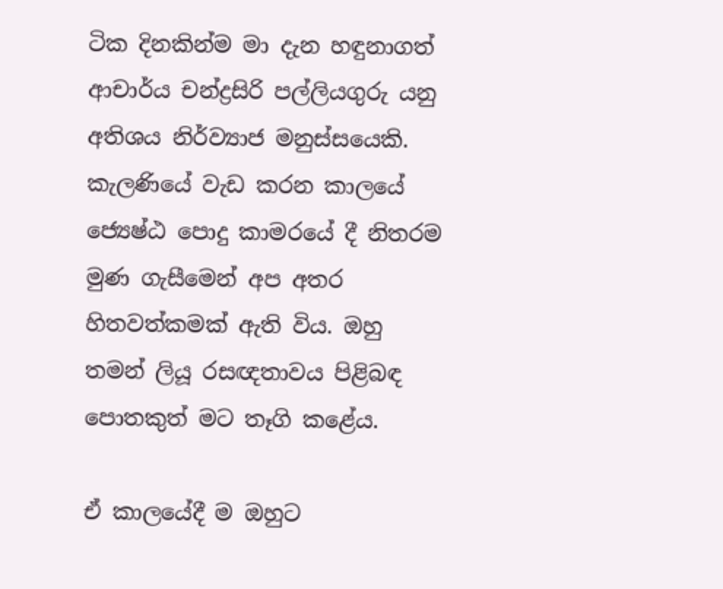ටික දිනකින්ම මා දැන හඳුනාගත් ආචාර්ය චන්ද්‍රසිරි පල්ලියගුරු යනු අතිශය නිර්ව්‍යාජ මනුස්සයෙකි. කැලණියේ වැඩ කරන කාලයේ ජ්‍යෙෂ්ඨ පොදු කාමරයේ දී නිතරම මුණ ගැසීමෙන් අප අතර හිතවත්කමක් ඇති විය. ඔහු තමන් ලියූ රසඥතාවය පිළිබඳ පොතකුත් මට තෑගි කළේය.

ඒ කාලයේදී ම ඔහුට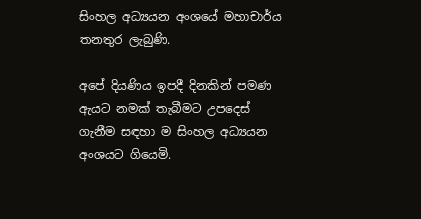සිංහල අධ්‍යයන අංශයේ මහාචාර්ය තනතුර ලැබුණි.

අපේ දියණිය ඉපදී දිනකින් පමණ ඇයට නමක් තැබීමට උපදෙස් ගැනීම සඳහා ම සිංහල අධ්‍යයන අංශයට ගියෙමි.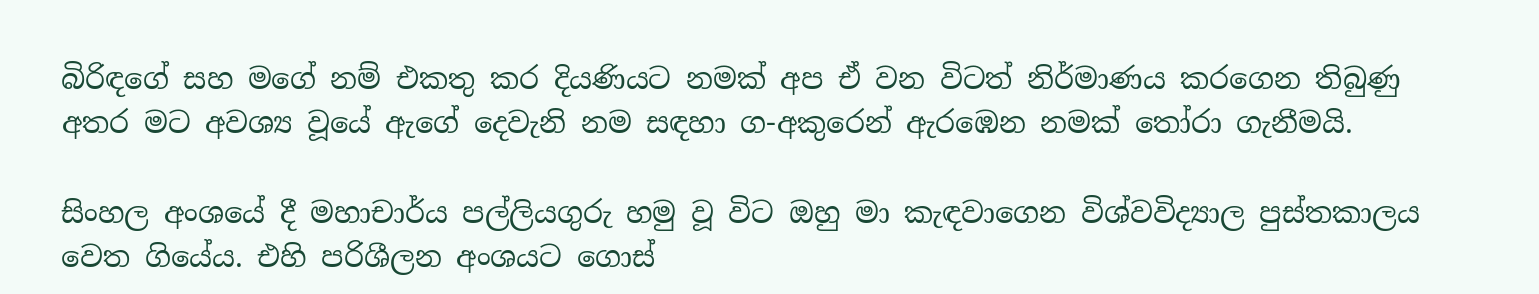බිරිඳගේ සහ මගේ නම් එකතු කර දියණියට නමක් අප ඒ වන විටත් නිර්මාණය කරගෙන තිබුණු අතර මට අවශ්‍ය වූයේ ඇගේ දෙවැනි නම සඳහා ග-අකුරෙන් ඇරඹෙන නමක් තෝරා ගැනීමයි.

සිංහල අංශයේ දී මහාචාර්ය පල්ලියගුරු හමු වූ විට ඔහු මා කැඳවාගෙන විශ්වවිද්‍යාල පුස්තකාලය වෙත ගියේය. එහි පරිශීලන අංශයට ගොස්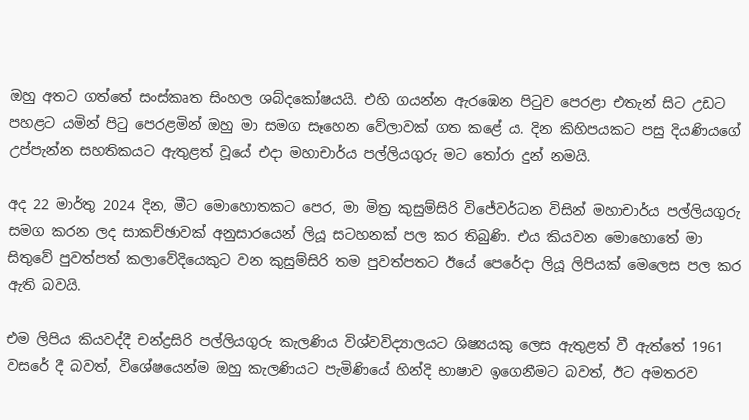ඔහු අතට ගත්තේ සංස්කෘත සිංහල ශබ්දකෝෂයයි. එහි ගයන්න ඇරඹෙන පිටුව පෙරළා එතැන් සිට උඩට පහළට යමින් පිටු පෙරළමින් ඔහු මා සමග සෑහෙන වේලාවක් ගත කළේ ය. දින කිහිපයකට පසු දියණියගේ උප්පැන්න සහතිකයට ඇතුළත් වූයේ එදා මහාචාර්ය පල්ලියගුරු මට තෝරා දුන් නමයි.

අද 22 මාර්තු 2024 දින, මීට මොහොතකට පෙර, මා මිත්‍ර කුසුම්සිරි විජේවර්ධන විසින් මහාචාර්ය පල්ලියගුරු සමග කරන ලද සාකච්ඡාවක් අනුසාරයෙන් ලියූ සටහනක් පල කර තිබුණි. එය කියවන මොහොතේ මා සිතුවේ පුවත්පත් කලාවේදියෙකුට වන කුසුම්සිරි තම පුවත්පතට ඊයේ පෙරේදා ලියූ ලිපියක් මෙලෙස පල කර ඇති බවයි.

එම ලිපිය කියවද්දී චන්ද්‍රසිරි පල්ලියගුරු කැලණිය විශ්වවිද්‍යාලයට ශිෂ්‍යයකු ලෙස ඇතුළත් වී ඇත්තේ 1961 වසරේ දී බවත්, විශේෂයෙන්ම ඔහු කැලණියට පැමිණියේ හින්දි භාෂාව ඉගෙනීමට බවත්, ඊට අමතරව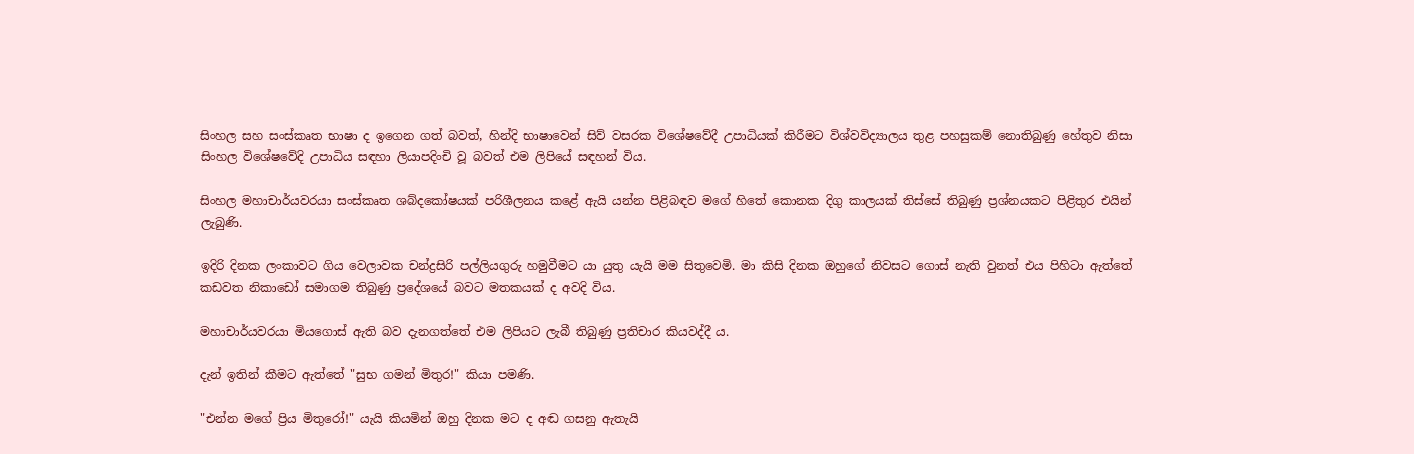සිංහල සහ සංස්කෘත භාෂා ද ඉගෙන ගත් බවත්, හින්දි භාෂාවෙන් සිව් වසරක විශේෂවේදී උපාධියක් කිරීමට විශ්වවිද්‍යාලය තුළ පහසුකම් නොතිබුණු හේතුව නිසා සිංහල විශේෂවේදි උපාධිය සඳහා ලියාපදිංචි වූ බවත් එම ලිපියේ සඳහන් විය.

සිංහල මහාචාර්යවරයා සංස්කෘත ශබ්දකෝෂයක් පරිශීලනය කළේ ඇයි යන්න පිළිබඳව මගේ හිතේ කොනක දිගු කාලයක් තිස්සේ තිබුණු ප්‍රශ්නයකට පිළිතුර එයින් ලැබුණි.

ඉදිරි දිනක ලංකාවට ගිය වෙලාවක චන්ද්‍රසිරි පල්ලියගුරු හමුවීමට යා යුතු යැයි මම සිතුවෙමි. මා කිසි දිනක ඔහුගේ නිවසට ගොස් නැති වුනත් එය පිහිටා ඇත්තේ කඩවත නිකාඩෝ සමාගම තිබුණු ප්‍රදේශයේ බවට මතකයක් ද අවදි විය.

මහාචාර්යවරයා මියගොස් ඇති බව දැනගත්තේ එම ලිපියට ලැබී තිබුණු ප්‍රතිචාර කියවද්දී ය.

දැන් ඉතින් කීමට ඇත්තේ "සුභ ගමන් මිතුර!" කියා පමණි.

"එන්න මගේ ප්‍රිය මිතුරෝ!" යැයි කියමින් ඔහු දිනක මට ද අඬ ගසනු ඇතැයි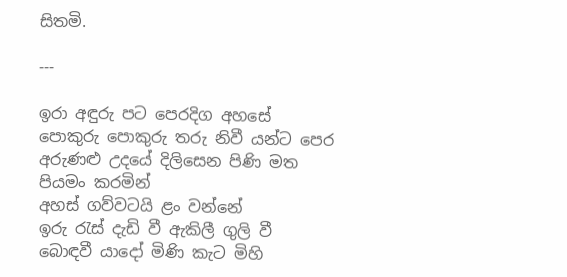සිතමි.

---

ඉරා අඳුරු පට පෙරදිග අහසේ
පොකුරු පොකුරු තරු නිවී යන්ට පෙර
අරුණළු උදයේ දිලිසෙන පිණි මත
පියමං කරමින්
අහස් ගව්වටයි ළං වන්නේ
ඉරු රැස් දැඩි වී ඇකිලී ගුලි වී
බොඳවී යාදෝ මිණි කැට මිහි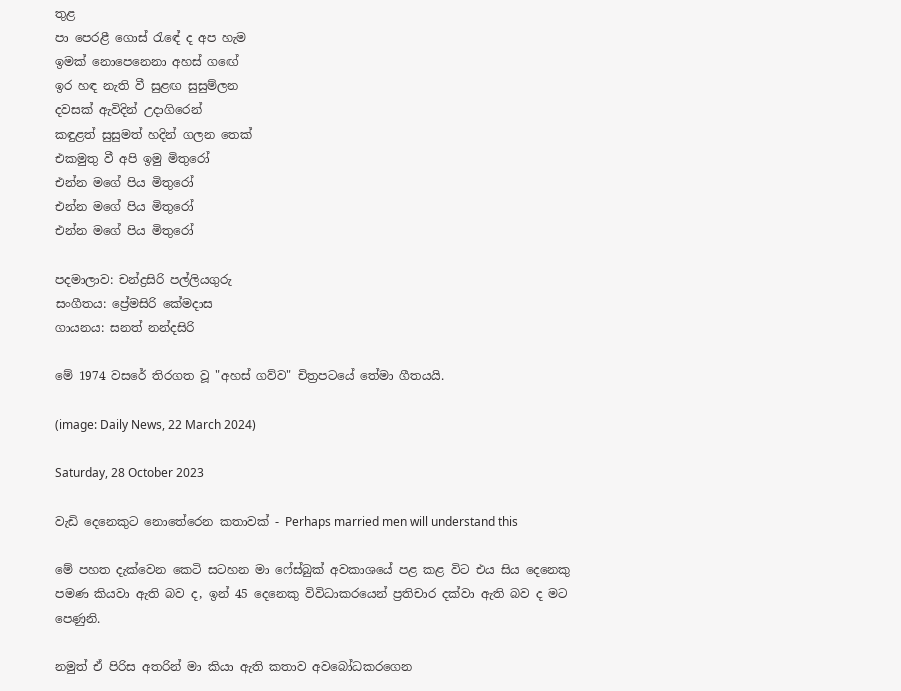තුළ
පා පෙරළී ගොස් රැඳේ ද අප හැම
ඉමක් නොපෙනෙනා අහස් ගඟේ
ඉර හඳ නැති වී සුළඟ සුසුම්ලන
දවසක් ඇවිදින් උදාගිරෙන්
කඳුළත් සුසුමත් හදින් ගලන තෙක්
එකමුතු වී අපි ඉමු මිතුරෝ
එන්න මගේ පිය මිතුරෝ
එන්න මගේ පිය මිතුරෝ
එන්න මගේ පිය මිතුරෝ

පදමාලාව: චන්ද්‍රසිරි පල්ලියගුරු
සංගීතය: ප්‍රේමසිරි කේමදාස
ගායනය: සනත් නන්දසිරි

මේ 1974 වසරේ තිරගත වූ "අහස් ගව්ව" චිත්‍රපටයේ තේමා ගීතයයි.

(image: Daily News, 22 March 2024)

Saturday, 28 October 2023

වැඩි දෙනෙකුට නොතේරෙන කතාවක් - Perhaps married men will understand this

මේ පහත දැක්වෙන කෙටි සටහන මා ෆේස්බුක් අවකාශයේ පළ කළ විට එය සිය දෙනෙකු පමණ කියවා ඇති බව ද, ඉන් 45 දෙනෙකු විවිධාකරයෙන් ප්‍රතිචාර දක්වා ඇති බව ද මට පෙණුනි.

නමුත් ඒ පිරිස අතරින් මා කියා ඇති කතාව අවබෝධකරගෙන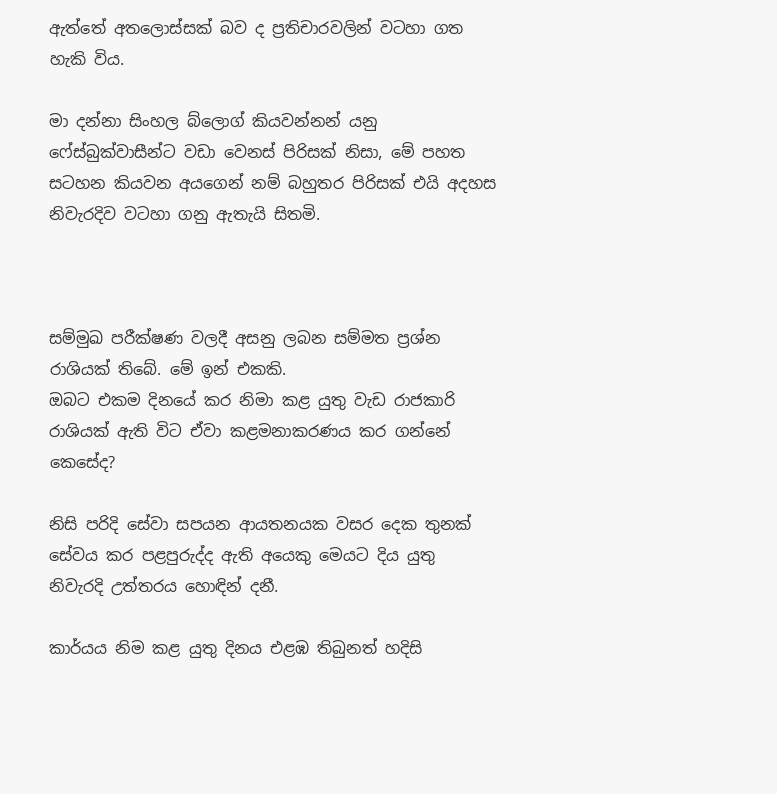ඇත්තේ අතලොස්සක් බව ද ප්‍රතිචාරවලින් වටහා ගත හැකි විය.

මා දන්නා සිංහල බ්ලොග් කියවන්නන් යනු ෆේස්බුක්වාසීන්ට වඩා වෙනස් පිරිසක් නිසා, මේ පහත සටහන කියවන අයගෙන් නම් බහුතර පිරිසක් එයි අදහස නිවැරදිව වටහා ගනු ඇතැයි සිතමි.



සම්මුඛ පරීක්ෂණ වලදී අසනු ලබන සම්මත ප්‍රශ්න රාශියක් තිබේ. මේ ඉන් එකකි.
ඔබට එකම දිනයේ කර නිමා කළ යුතු වැඩ රාජකාරි රාශියක් ඇති විට ඒවා කළමනාකරණය කර ගන්නේ කෙසේද?

නිසි පරිදි සේවා සපයන ආයතනයක වසර දෙක තුනක් සේවය කර පළපුරුද්ද ඇති අයෙකු මෙයට දිය යුතු නිවැරදි උත්තරය හොඳින් දනී.

කාර්යය නිම කළ යුතු දිනය එළඹ තිබුනත් හදිසි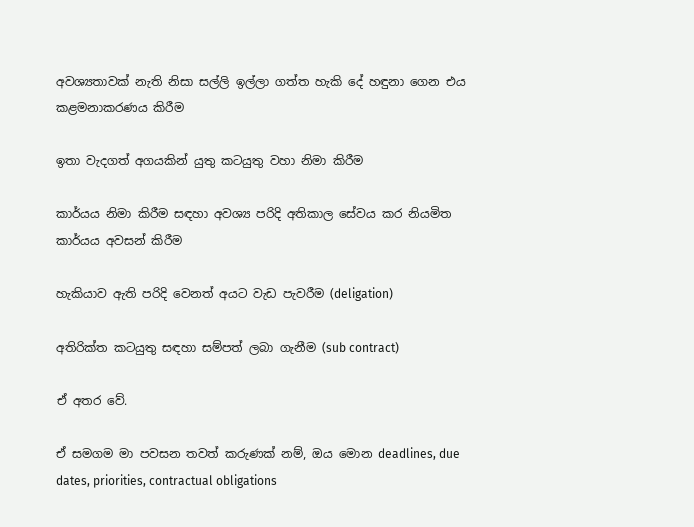අවශ්‍යතාවක් නැති නිසා සල්ලි ඉල්ලා ගත්ත හැකි දේ හඳුනා ගෙන එය කළමනාකරණය කිරීම

ඉතා වැදගත් අගයකින් යුතු කටයුතු වහා නිමා කිරීම

කාර්යය නිමා කිරීම සඳහා අවශ්‍ය පරිදි අතිකාල සේවය කර නියමිත කාර්යය අවසන් කිරීම

හැකියාව ඇති පරිදි වෙනත් අයට වැඩ පැවරීම (deligation)

අතිරික්ත කටයුතු සඳහා සම්පත් ලබා ගැනීම (sub contract)

ඒ අතර වේ.

ඒ සමගම මා පවසන තවත් කරුණක් නම්, ඔය මොන deadlines, due dates, priorities, contractual obligations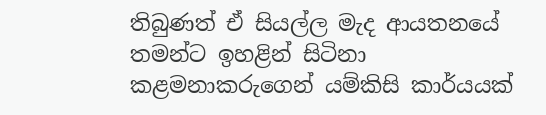තිබුණත් ඒ සියල්ල මැද ආයතනයේ තමන්ට ඉහළින් සිටිනා කළමනාකරුගෙන් යම්කිසි කාර්යයක්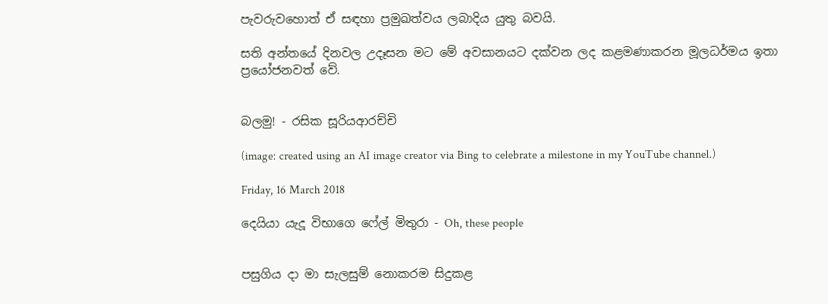පැවරුවහොත් ඒ සඳහා ප්‍රමුඛත්වය ලබාදිය යුතු බවයි.

සති අන්තයේ දිනවල උදෑසන මට මේ අවසානයට දක්වන ලද කළමණාකරන මූලධර්මය ඉතා ප්‍රයෝජනවත් වේ.


බලමු! - රසික සූරියආරච්චි

(image: created using an AI image creator via Bing to celebrate a milestone in my YouTube channel.)

Friday, 16 March 2018

දෙයියා යැදූ විභාගෙ ෆේල් මිතුරා - Oh, these people


පසුගිය දා මා සැලසුම් නොකරම සිදුකළ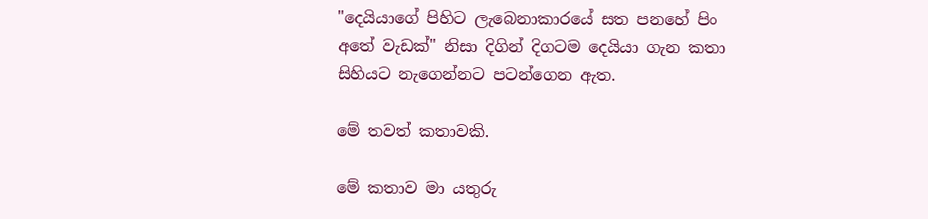"දෙයියාගේ පිහිට ලැබෙනාකාරයේ සත පනහේ පිං අතේ වැඩක්" නිසා දිගින් දිගටම දෙයියා ගැන කතා සිහියට නැගෙන්නට පටන්ගෙන ඇත.

මේ තවත් කතාවකි.

මේ කතාව මා යතුරු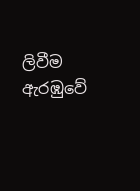ලිවීම ඇරඹුවේ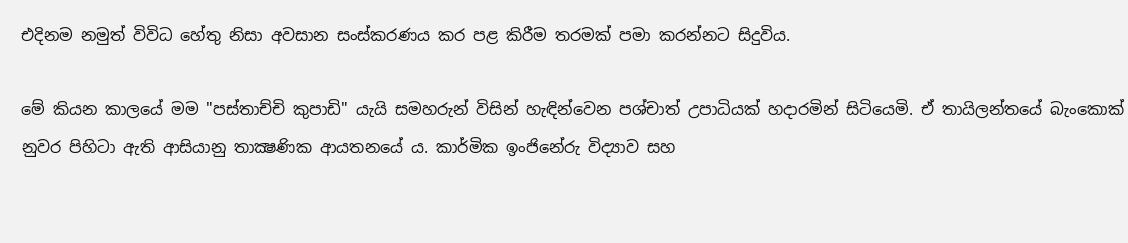එදිනම නමුත් විවිධ හේතු නිසා අවසාන සංස්කරණය කර පළ කිරීම තරමක් පමා කරන්නට සිදුවිය.

මේ කියන කාලයේ මම "පස්තාච්චි කුපාඩි" යැයි සමහරුන් විසින් හැඳින්වෙන පශ්චාත් උපාධියක් හදාරමින් සිටියෙමි. ඒ තායිලන්තයේ බැංකොක් නුවර පිහිටා ඇති ආසියානු තාක්‍ෂණික ආයතනයේ ය. කාර්මික ඉංජිනේරු විද්‍යාව සහ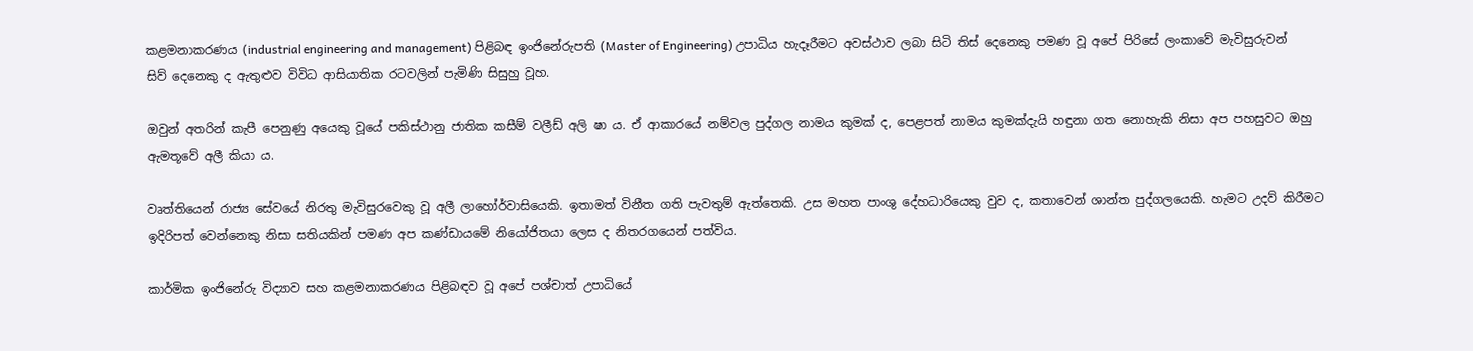කළමනාකරණය (industrial engineering and management) පිළිබඳ ඉංජිනේරුපති (Master of Engineering) උපාධිය හැදෑරීමට අවස්ථාව ලබා සිටි තිස් දෙනෙකු පමණ වූ අපේ පිරිසේ ලංකාවේ මැවිසුරුවන් සිව් දෙනෙකු ද ඇතුළුව විවිධ ආසියාතික රටවලින් පැමිණි සිසුහු වූහ.

ඔවුන් අතරින් කැපී පෙනුණු අයෙකු වූයේ පකිස්ථානු ජාතික කසීම් වලීඩ් අලි ෂා ය. ඒ ආකාරයේ නම්වල පුද්ගල නාමය කුමක් ද, පෙළපත් නාමය කුමක්දැයි හඳුනා ගත නොහැකි නිසා අප පහසුවට ඔහු ඇමතූවේ අලී කියා ය.

වෘත්තියෙන් රාජ්‍ය සේවයේ නිරතු මැවිසුරවෙකු වූ අලී ලාහෝර්වාසියෙකි. ඉතාමත් විනීත ගති පැවතුම් ඇත්තෙකි. උස මහත පාංශු දේහධාරියෙකු වුව ද, කතාවෙන් ශාන්ත පුද්ගලයෙකි. හැමට උදව් කිරීමට ඉදිරිපත් වෙන්නෙකු නිසා සතියකින් පමණ අප කණ්ඩායමේ නියෝජිතයා ලෙස ද නිතරගයෙන් පත්විය.

කාර්මික ඉංජිනේරු විද්‍යාව සහ කළමනාකරණය පිළිබඳව වූ අපේ පශ්චාත් උපාධියේ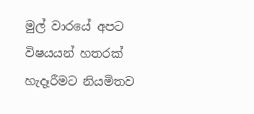මුල් වාරයේ අපට විෂයයන් හතරක් හැදෑරීමට නියමිතව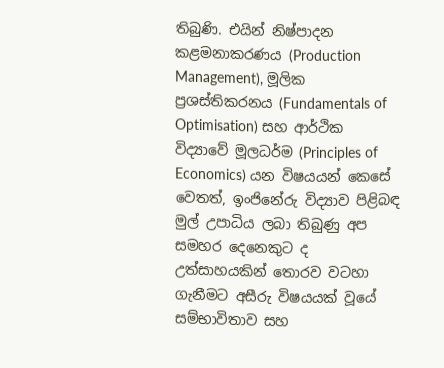තිබුණි. එයින් නිෂ්පාදන කළමනාකරණය (Production Management), මූලික ප්‍රශස්තිකරනය (Fundamentals of Optimisation) සහ ආර්ථික විද්‍යාවේ මූලධර්ම (Principles of Economics) යන විෂයයන් කෙසේ වෙතත්, ඉංජිනේරු විද්‍යාව පිළිබඳ මුල් උපාධිය ලබා තිබුණු අප සමහර දෙනෙකුට ද උත්සාහයකින් තොරව වටහා ගැනීමට අසීරු විෂයයක් වූයේ සම්භාවිතාව සහ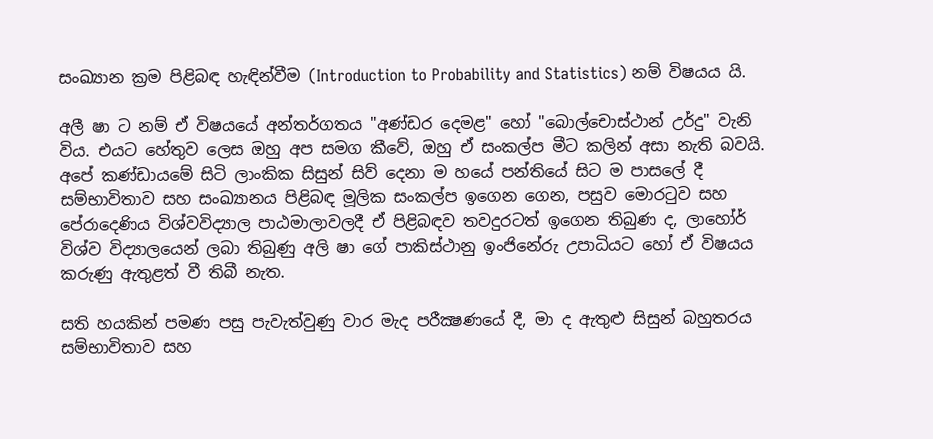සංඛ්‍යාන ක්‍රම පිළිබඳ හැඳින්වීම (Introduction to Probability and Statistics) නම් විෂයය යි.

අලී ෂා ට නම් ඒ විෂයයේ අන්තර්ගතය "අණ්ඩර දෙමළ" හෝ "බොල්චොස්ථාන් උර්දු" වැනි විය. එයට හේතුව ලෙස ඔහු අප සමග කීවේ, ඔහු ඒ සංකල්ප මීට කලින් අසා නැති බවයි. අපේ කණ්ඩායමේ සිටි ලාංකික සිසුන් සිව් දෙනා ම හයේ පන්තියේ සිට ම පාසලේ දී සම්භාවිතාව සහ සංඛ්‍යානය පිළිබඳ මූලික සංකල්ප ඉගෙන ගෙන, පසුව මොරටුව සහ පේරාදෙණිය විශ්වවිද්‍යාල පාඨමාලාවලදී ඒ පිළිබඳව තවදුරටත් ඉගෙන තිබුණ ද, ලාහෝර් විශ්ව විද්‍යාලයෙන් ලබා තිබුණු අලි ෂා ගේ පාකිස්ථානු ඉංජිනේරු උපාධියට හෝ ඒ විෂයය කරුණු ඇතුළත් වී තිබී නැත.

සති හයකින් පමණ පසු පැවැත්වුණු වාර මැද පරීක්‍ෂණයේ දී, මා ද ඇතුළු සිසුන් බහුතරය සම්භාවිතාව සහ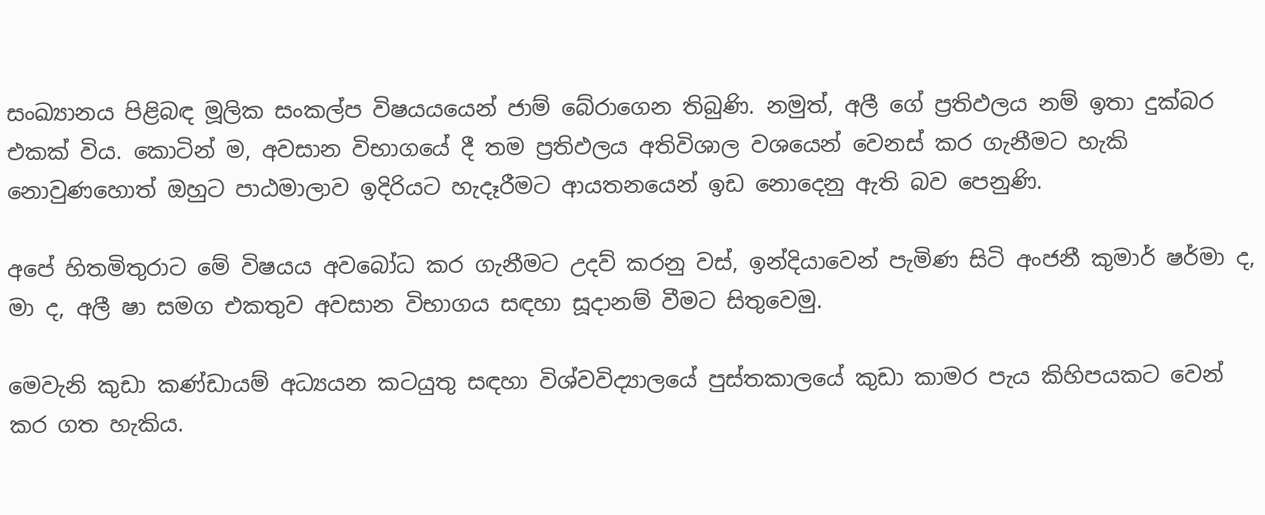සංඛ්‍යානය පිළිබඳ මූලික සංකල්ප විෂයයයෙන් ජාම් බේරාගෙන තිබුණි. නමුත්, අලී ගේ ප්‍රතිඵලය නම් ඉතා දුක්බර එකක් විය. කොටින් ම, අවසාන විභාගයේ දී තම ප්‍රතිඵලය අතිවිශාල වශයෙන් වෙනස් කර ගැනීමට හැකි නොවුණහොත් ඔහුට පාඨමාලාව ඉදිරියට හැදෑරීමට ආයතනයෙන් ඉඩ නොදෙනු ඇති බව පෙනුණි.

අපේ හිතමිතුරාට මේ විෂයය අවබෝධ කර ගැනීමට උදව් කරනු වස්, ඉන්දියාවෙන් පැමිණ සිටි අංජනී කුමාර් ෂර්මා ද, මා ද, අලී ෂා සමග එකතුව අවසාන විභාගය සඳහා සූදානම් වීමට සිතුවෙමු.

මෙවැනි කුඩා කණ්ඩායම් අධ්‍යයන කටයුතු සඳහා විශ්වවිද්‍යාලයේ පුස්තකාලයේ කුඩා කාමර පැය කිහිපයකට වෙන් කර ගත හැකිය.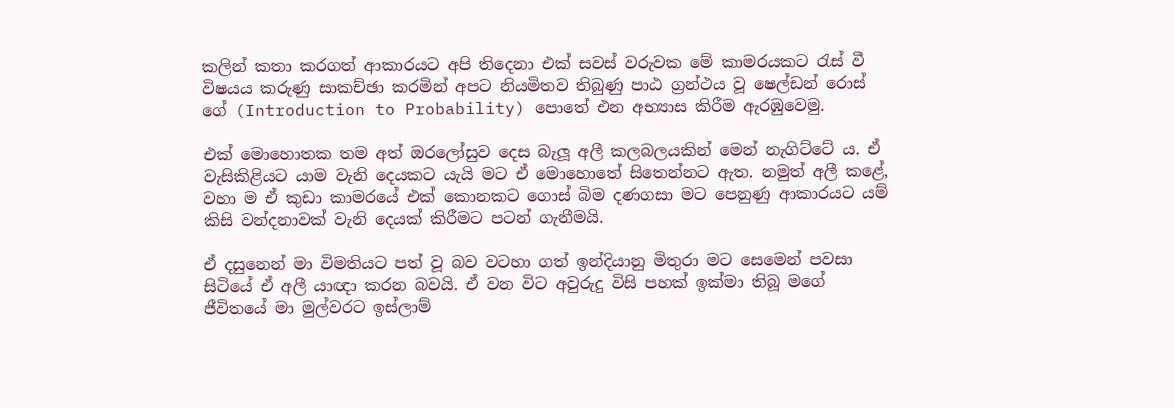කලින් කතා කරගත් ආකාරයට අපි තිදෙනා එක් සවස් වරුවක මේ කාමරයකට රැස් වී විෂයය කරුණු සාකච්ඡා කරමින් අපට නියමිතව තිබුණු පාඨ ග්‍රන්ථය වූ ෂෙල්ඩන් රොස් ගේ (Introduction to Probability) පොතේ එන අභ්‍යාස කිරීම ඇරඹුවෙමු.

එක් මොහොතක තම අත් ඔරලෝසුව දෙස බැලූ අලී කලබලයකින් මෙන් නැගිට්ටේ ය. ඒ වැසිකිළියට යාම වැනි දෙයකට යැයි මට ඒ මොහොතේ සිතෙන්නට ඇත. නමුත් අලී කළේ, වහා ම ඒ කුඩා කාමරයේ එක් කොනකට ගොස් බිම දණගසා මට පෙනුණු ආකාරයට යම් කිසි වන්දනාවක් වැනි දෙයක් කිරීමට පටන් ගැනීමයි.

ඒ දසුනෙන් මා විමතියට පත් වූ බව වටහා ගත් ඉන්දියානු මිතුරා මට සෙමෙන් පවසා සිටියේ ඒ අලී යාඥා කරන බවයි. ඒ වන විට අවුරුදු විසි පහක් ඉක්මා තිබූ මගේ ජීවිතයේ මා මුල්වරට ඉස්ලාම්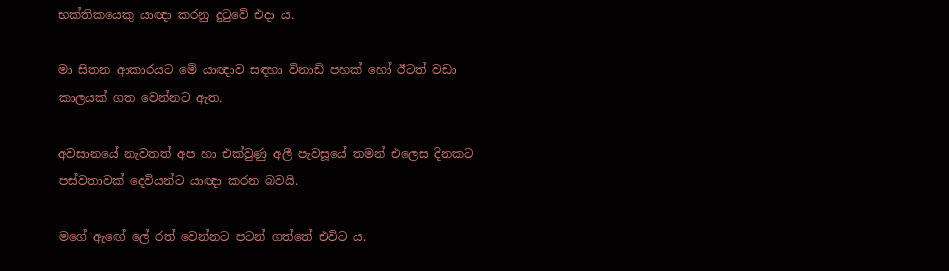භක්තිකයෙකු යාඥා කරනු දුටුවේ එදා ය.

මා සිතන ආකාරයට මේ යාඥාව සඳහා විනාඩි පහක් හෝ ඊටත් වඩා කාලයක් ගත වෙන්නට ඇත.

අවසානයේ නැවතත් අප හා එක්වුණු අලී පැවසූයේ තමන් එලෙස දිනකට පස්වතාවක් දෙවියන්ට යාඥා කරන බවයි.

මගේ ඇඟේ ලේ රත් වෙන්නට පටන් ගත්තේ එවිට ය.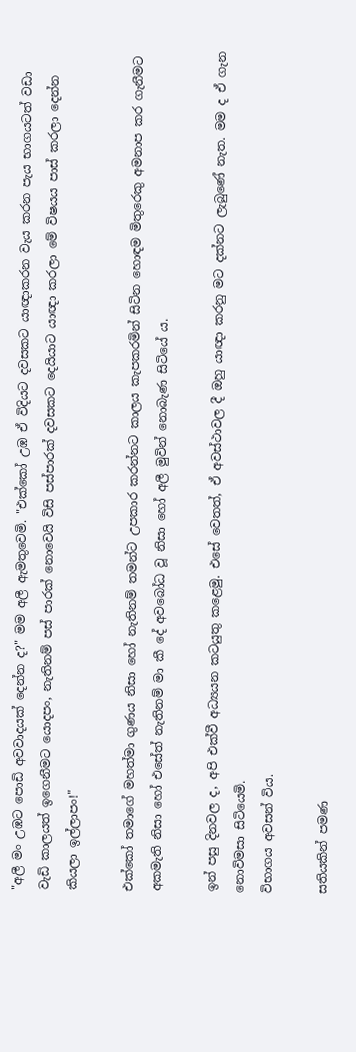"අලී මං උඹට පොඩි අවවාදයක් දෙන්න ද?" මම අලී ඇමතුවෙමි. "එක්කෝ උඹ ඒ විදියට දවසකට යාඥාකරන වැය කරන පැය භාගයටත් වඩා වැඩි කාලයත් ඉගෙනීමට යොදපං, නැතිනම් පස් පාරක් නොවෙයි විසි පස්පාරක් දවසකට දෙයියාට යාඥා කරලා මේ විෂයය පාස් කරලා දෙන්න කියලා ඉල්ලාපං!"

එක්කෝ තමාගේ මහත්මා ගුණය නිසා හෝ නැතිනම් තමන්ට උපකාර කරන්නට කාලය කැපකරමින් සිටින හොඳම මිතුරෙකු අමනාප කර ගැනීමට අකමැති නිසා හෝ එසේත් නැතිනම් මා කී දේ අවබෝධ වූ නිසා හෝ අලී මුවින් නොබැණ සිටියේ ය.

ඉන් පසු දිනවල ද, අපි එක්වී අධ්‍යයන කටයුතු කළෙමු. එසේ වෙතත්, ඒ අවස්ථාවල දී ඔහු යාඥා කරනු මට දක්නට ලැබුණේ නැත. මම ද ඒ ගැන නොවිමසා සිටියෙමි.
විභාගය අවසන් විය.

සතියකින් පමණ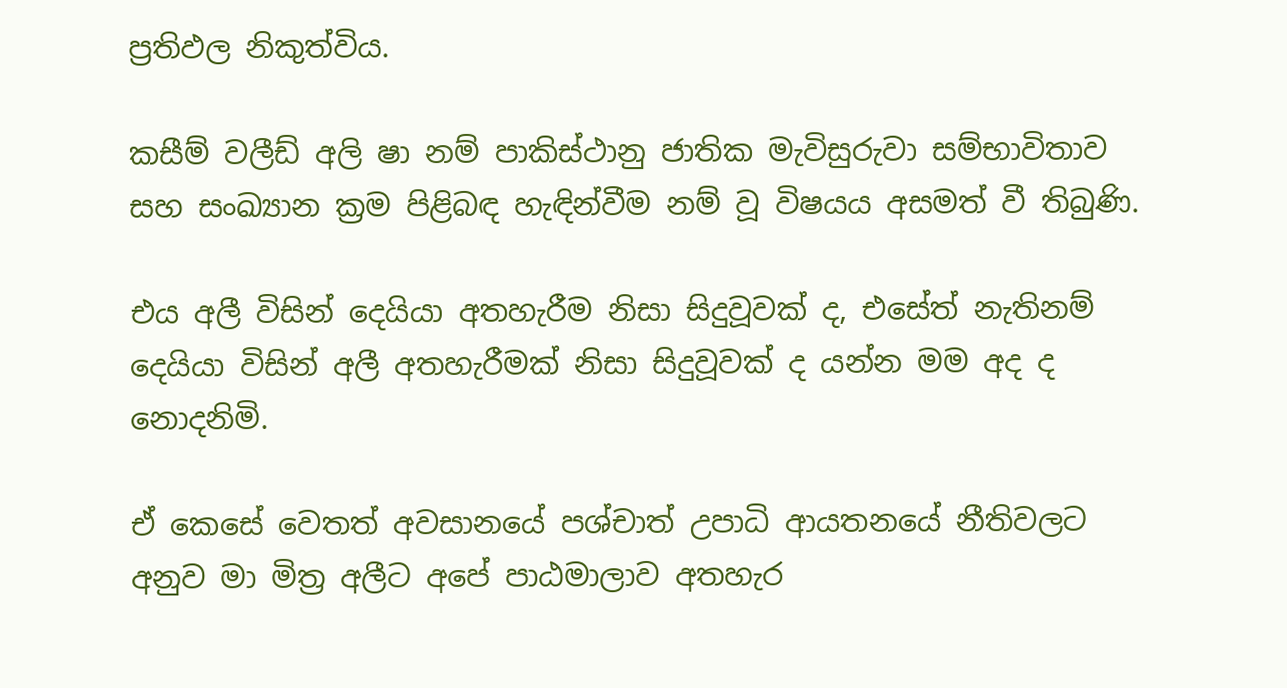ප්‍රතිඵල නිකුත්විය.

කසීම් වලීඩ් අලි ෂා නම් පාකිස්ථානු ජාතික මැවිසුරුවා සම්භාවිතාව සහ සංඛ්‍යාන ක්‍රම පිළිබඳ හැඳින්වීම නම් වූ විෂයය අසමත් වී තිබුණි.

එය අලී විසින් දෙයියා අතහැරීම නිසා සිදුවූවක් ද, එසේත් නැතිනම් දෙයියා විසින් අලී අතහැරීමක් නිසා සිදුවූවක් ද යන්න මම අද ද නොදනිමි.

ඒ කෙසේ වෙතත් අවසානයේ පශ්චාත් උපාධි ආයතනයේ නීතිවලට අනුව මා මිත්‍ර අලීට අපේ පාඨමාලාව අතහැර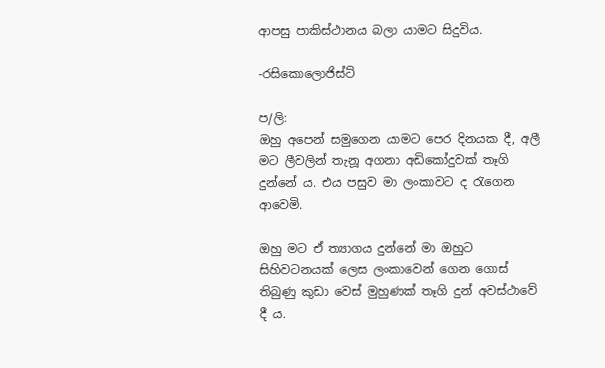ආපසු පාකිස්ථානය බලා යාමට සිදුවිය.

-රසිකොලොජිස්ට්

ප/ලි:
ඔහු අපෙන් සමුගෙන යාමට පෙර දිනයක දී, අලී මට ලීවලින් තැනූ අගනා අඩිකෝදුවක් තෑගි දුන්නේ ය. එය පසුව මා ලංකාවට ද රැගෙන ආවෙමි.

ඔහු මට ඒ ත්‍යාගය දුන්නේ මා ඔහුට සිහිවටනයක් ලෙස ලංකාවෙන් ගෙන ගොස් තිබුණු කුඩා වෙස් මුහුණක් තෑගි දුන් අවස්ථාවේ දී ය.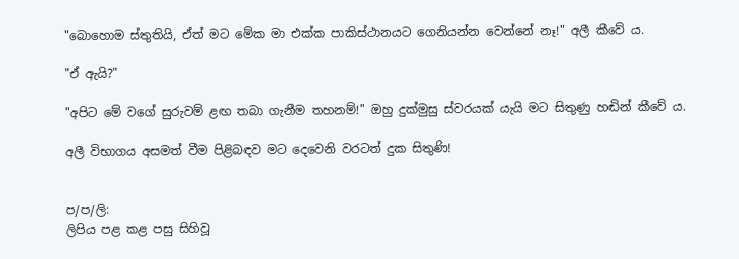"බොහොම ස්තුතියි, ඒත් මට මේක මා එක්ක පාකිස්ථානයට ගෙනියන්න වෙන්නේ නෑ!" අලී කීවේ ය.

"ඒ ඇයි?"

"අපිට මේ වගේ සුරුවම් ළඟ තබා ගැනීම තහනම්!" ඔහු දුක්මුසු ස්වරයක් යැයි මට සිතුණු හඬින් කීවේ ය.

අලී විභාගය අසමත් වීම පිළිබඳව මට දෙවෙනි වරටත් දුක සිතුණි!


ප/ප/ලි:
ලිපිය පළ කළ පසු සිහිවූ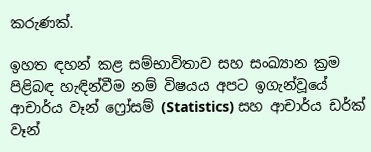කරුණක්.

ඉහත ඳහන් කළ සම්භාවිතාව සහ සංඛ්‍යාන ක්‍රම පිළිබඳ හැඳින්වීම නම් විෂයය අපට ඉගැන්වූයේ ආචාර්ය වෑන් ෆ්‍රෝසම් (Statistics) සහ ආචාර්ය ඩර්ක් වෑන්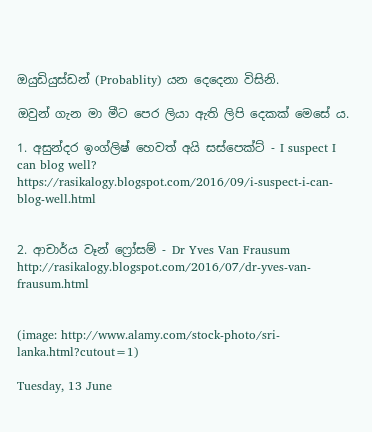ඔයුඩියුස්ඩන් (Probablity) යන දෙදෙනා විසිනි.

ඔවුන් ගැන මා මීට පෙර ලියා ඇති ලිපි දෙකක් මෙසේ ය.

1. අසුන්දර ඉංග්ලිෂ් හෙවත් අයි සස්පෙක්ට් - I suspect I can blog well?
https://rasikalogy.blogspot.com/2016/09/i-suspect-i-can-blog-well.html


2. ආචාර්ය වෑන් ෆ්‍රෝසම් - Dr Yves Van Frausum
http://rasikalogy.blogspot.com/2016/07/dr-yves-van-frausum.html


(image: http://www.alamy.com/stock-photo/sri-lanka.html?cutout=1)

Tuesday, 13 June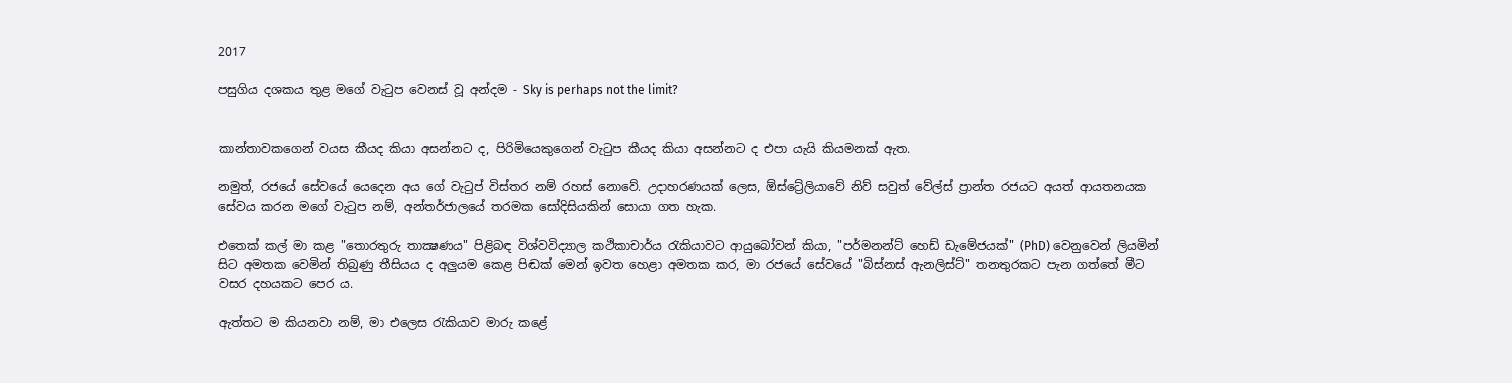2017

පසුගිය දශකය තුළ මගේ වැටුප වෙනස් වූ අන්දම - Sky is perhaps not the limit?


කාන්තාවකගෙන් වයස කීයද කියා අසන්නට ද, පිරිමියෙකුගෙන් වැටුප කීයද කියා අසන්නට ද එපා යැයි කියමනක් ඇත.

නමුත්, රජයේ සේවයේ යෙදෙන අය ගේ වැටුප් විස්තර නම් රහස් නොවේ. උදාහරණයක් ලෙස, ඕස්ට්‍රේලියාවේ නිව් සවුත් වේල්ස් ප්‍රාන්ත රජයට අයත් ආයතනයක සේවය කරන මගේ වැටුප නම්, අන්තර්ජාලයේ තරමක සෝදිසියකින් සොයා ගත හැක.

එතෙක් කල් මා කළ "තොරතුරු තාක්‍ෂණය" පිළිබඳ විශ්වවිද්‍යාල කථිකාචාර්ය රැකියාවට ආයුබෝවන් කියා, "පර්මනන්ට් හෙඩ් ඩැමේජයක්" (PhD) වෙනුවෙන් ලියමින් සිට අමතක වෙමින් තිබුණු තීසියය ද අලුයම කෙළ පිඬක් මෙන් ඉවත හෙළා අමතක කර, මා රජයේ සේවයේ "බිස්නස් ඇනලිස්ට්" තනතුරකට පැන ගත්තේ මීට වසර දහයකට පෙර ය.

ඇත්තට ම කියනවා නම්, මා එලෙස රැකියාව මාරු කළේ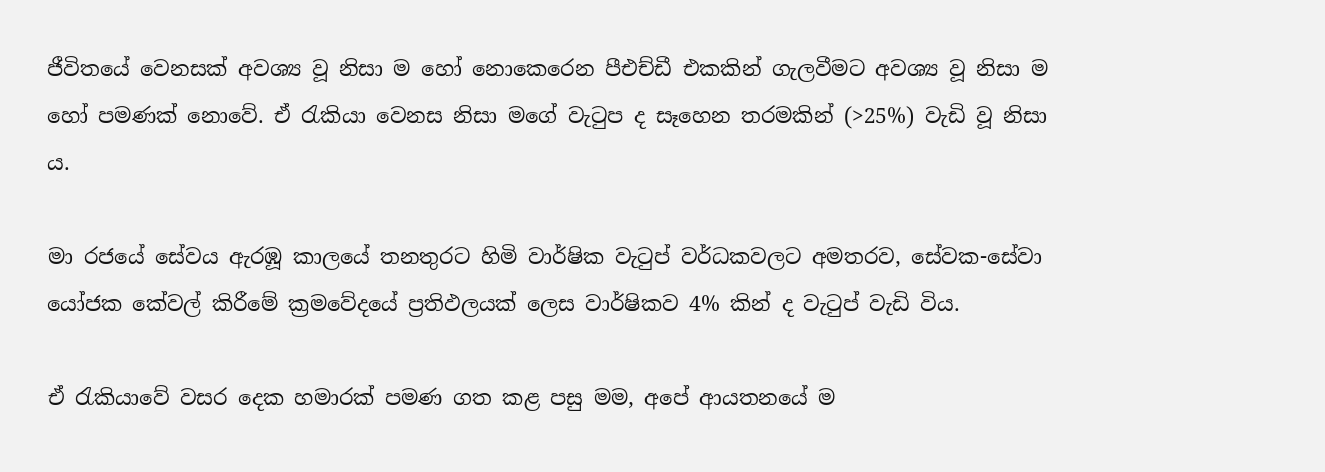ජීවිතයේ වෙනසක් අවශ්‍ය වූ නිසා ම හෝ නොකෙරෙන පීඑච්ඩී එකකින් ගැලවීමට අවශ්‍ය වූ නිසා ම හෝ පමණක් නොවේ. ඒ රැකියා වෙනස නිසා මගේ වැටුප ද සෑහෙන තරමකින් (>25%) වැඩි වූ නිසා ය.

මා රජයේ සේවය ඇරඹූ කාලයේ තනතුරට හිමි වාර්ෂික වැටුප් වර්ධකවලට අමතරව, සේවක-සේවා යෝජක කේවල් කිරීමේ ක්‍රමවේදයේ ප්‍රතිඵලයක් ලෙස වාර්ෂිකව 4% කින් ද වැටුප් වැඩි විය.

ඒ රැකියාවේ වසර දෙක හමාරක් පමණ ගත කළ පසු මම, අපේ ආයතනයේ ම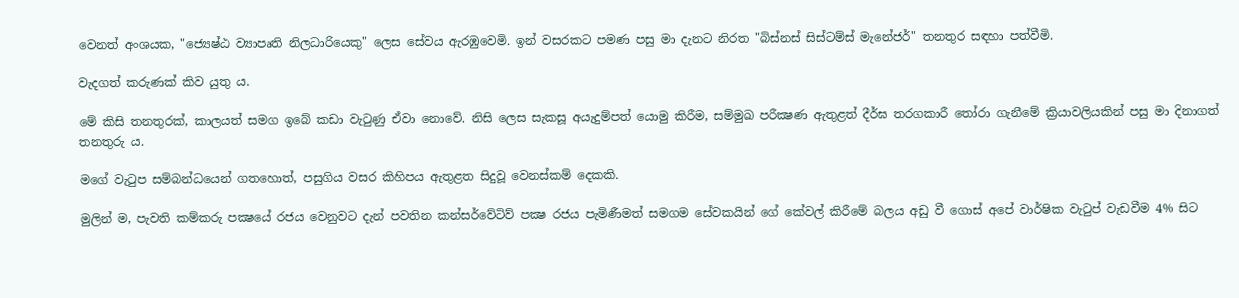වෙනත් අංශයක, "ජ්‍යෙෂ්ඨ ව්‍යාපෘති නිලධාරියෙකු" ලෙස සේවය ඇරඹුවෙමි. ඉන් වසරකට පමණ පසු මා දැනට නිරත "බිස්නස් සිස්ටම්ස් මැනේජර්" තනතුර සඳහා පත්වීමි.

වැදගත් කරුණක් කිව යුතු ය.

මේ කිසි තනතුරක්, කාලයත් සමග ඉබේ කඩා වැටුණු ඒවා නොවේ. නිසි ලෙස සැකසූ අයැදුම්පත් යොමු කිරීම, සම්මුඛ පරීක්‍ෂණ ඇතුළත් දීර්ඝ තරගකාරී තෝරා ගැනීමේ ක්‍රියාවලියකින් පසු මා දිනාගත් තනතුරු ය.

මගේ වැටුප සම්බන්ධයෙන් ගතහොත්, පසුගිය වසර කිහිපය ඇතුළත සිදුවූ වෙනස්කම් දෙකකි.

මුලින් ම, පැවති කම්කරු පක්‍ෂයේ රජය වෙනුවට දැන් පවතින කන්සර්වේටිව් පක්‍ෂ රජය පැමිණීමත් සමගම සේවකයින් ගේ කේවල් කිරීමේ බලය අඩු වී ගොස් අපේ වාර්ෂික වැටුප් වැඩවීම 4% සිට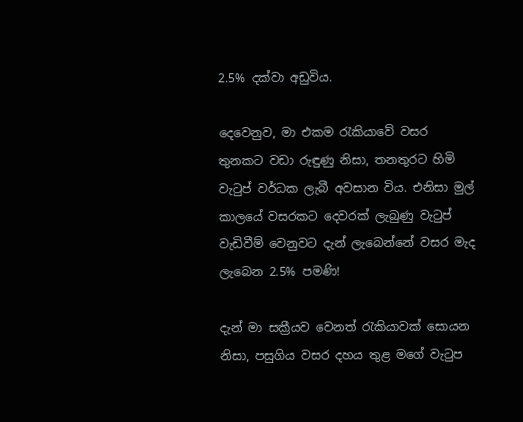2.5% දක්වා අඩුවිය.

දෙවෙනුව, මා එකම රැකියාවේ වසර තුනකට වඩා රුඳුණු නිසා, තනතුරට හිමි වැටුප් වර්ධක ලැබී අවසාන විය. එනිසා මුල් කාලයේ වසරකට දෙවරක් ලැබුණු වැටුප් වැඩිවීම් වෙනුවට දැන් ලැබෙන්නේ වසර මැද ලැබෙන 2.5% පමණි!

දැන් මා සක්‍රීයව වෙනත් රැකියාවක් සොයන නිසා, පසුගිය වසර දහය තුළ මගේ වැටුප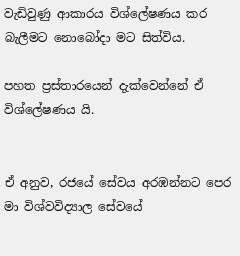වැඩිවුණු ආකාරය විශ්ලේෂණය කර බැලීමට නොබෝදා මට සිත්විය.

පහත ප්‍රස්තාරයෙන් දැක්වෙන්නේ ඒ විශ්ලේෂණය යි.


ඒ අනුව, රජයේ සේවය අරඹන්නට පෙර මා විශ්වවිද්‍යාල සේවයේ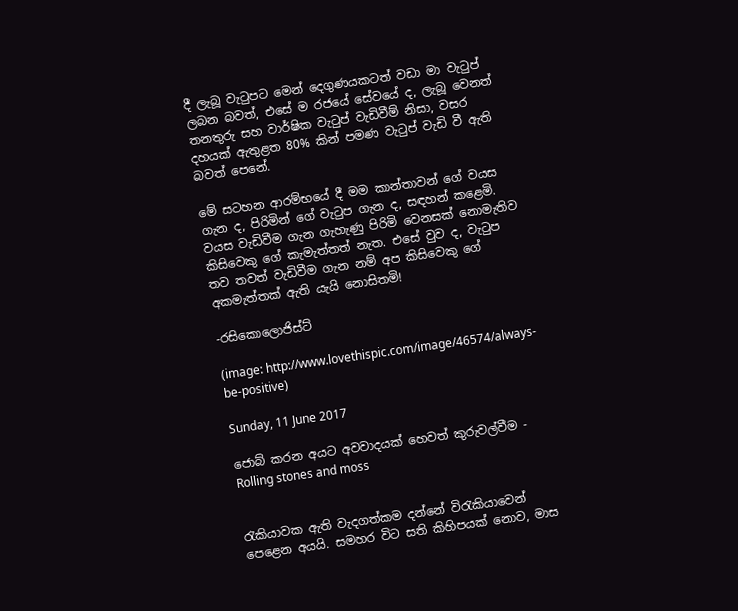දී ලැබූ වැටුපට මෙන් දෙගුණයකටත් වඩා මා වැටුප් ලබන බවත්, එසේ ම රජයේ සේවයේ ද, ලැබූ වෙනත් තනතුරු සහ වාර්ෂික වැටුප් වැඩිවීම් නිසා, වසර දහයක් ඇතුළත 80% කින් පමණ වැටුප් වැඩි වී ඇති බවත් පෙනේ.

මේ සටහන ආරම්භයේ දී මම කාන්තාවන් ගේ වයස ගැන ද, පිරිමින් ගේ වැටුප ගැන ද, සඳහන් කළෙමි. වයස වැඩිවීම ගැන ගැහැණු පිරිමි වෙනසක් නොමැතිව කිසිවෙකු ගේ කැමැත්තත් නැත. එසේ වුව ද, වැටුප තව තවත් වැඩිවීම ගැන නම් අප කිසිවෙකු ගේ අකමැත්තක් ඇති යැයි නොසිතමි!

-රසිකොලොජිස්ට්

(image: http://www.lovethispic.com/image/46574/always-be-positive)

Sunday, 11 June 2017

ජොබ් කරන අයට අවවාදයක් හෙවත් කුරුවල්වීම - Rolling stones and moss


රැකියාවක ඇති වැදගත්කම දන්නේ විරැකියාවෙන් පෙළෙන අයයි. සමහර විට සති කිහිපයක් නොව, මාස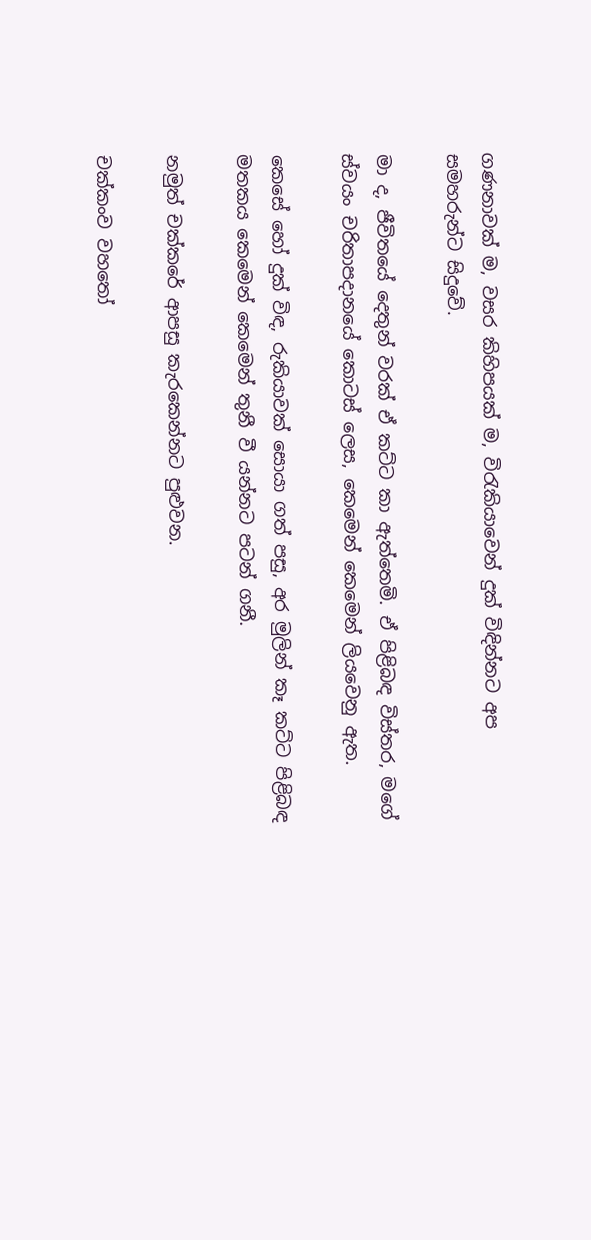ගණනාවක් ම, වසර කිහිපයක් ම, විරැකියාවෙන් දුක් විඳින්නට අප සමහරුන්ට සිදුවේ.

මා ද, ජීවිතයේ දෙතුන් වරක් ඒ කට්ට කා ඇත්තෙමි. ඒ පිළිබඳ විස්තර, මගේ ස්වයං චරිතාපදානයේ කොටස් ලෙස, කෙමෙන් කෙමෙන් ලියවෙනු ඇත.

කෙසේ හෝ දුක් විඳ, රුකියාවක් සොයා ගත් පසු, අර මුලින් කෑ කට්ට පිළිබඳ මතකය කෙමෙන් කෙමෙන් තුනී වී යන්නට පටන් ගනී.

නමුත් චක්කරේ ආපසු කැරකෙන්නට පුළුවන.

චක්කංව වහතෝ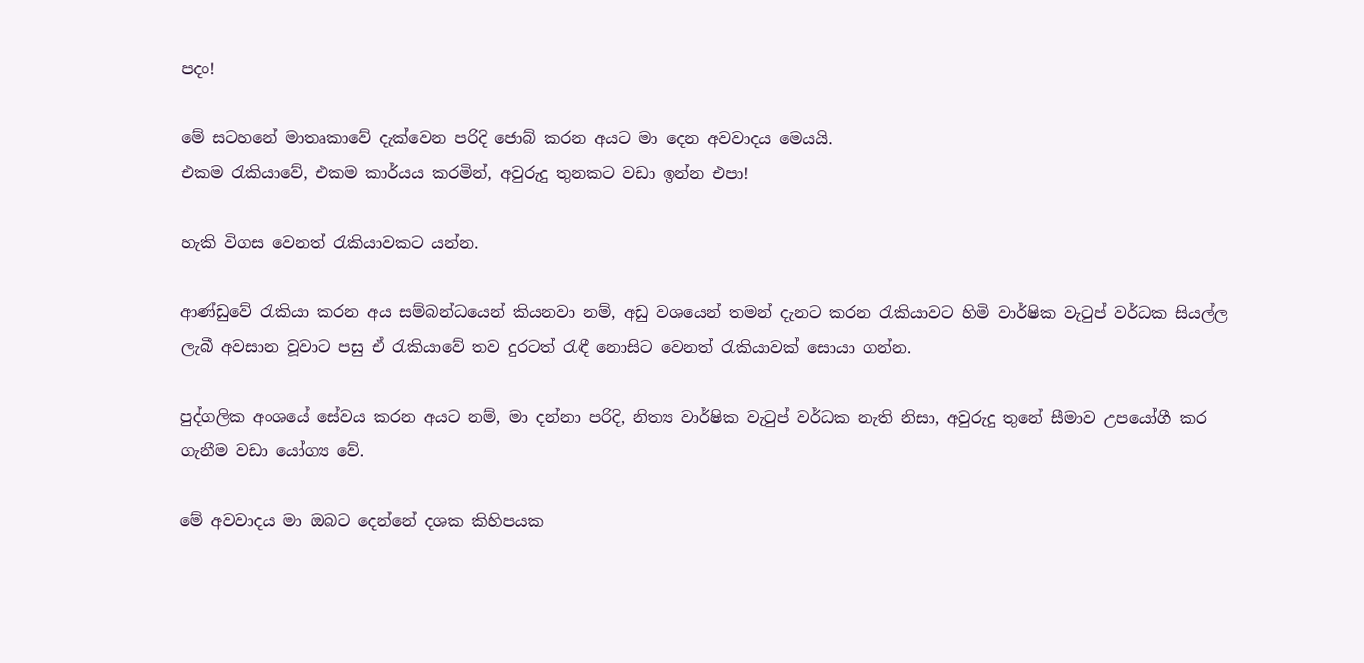පදං!

මේ සටහනේ මාතෘකාවේ දැක්වෙන පරිදි ජොබ් කරන අයට මා දෙන අවවාදය මෙයයි.
එකම රැකියාවේ, එකම කාර්යය කරමින්, අවුරුදු තුනකට වඩා ඉන්න එපා!

හැකි විගස වෙනත් රැකියාවකට යන්න.

ආණ්ඩුවේ රැකියා කරන අය සම්බන්ධයෙන් කියනවා නම්, අඩු වශයෙන් තමන් දැනට කරන රැකියාවට හිමි වාර්ෂික වැටුප් වර්ධක සියල්ල ලැබී අවසාන වූවාට පසු ඒ රැකියාවේ තව දුරටත් රැඳී නොසිට වෙනත් රැකියාවක් සොයා ගන්න.

පුද්ගලික අංශයේ සේවය කරන අයට නම්, මා දන්නා පරිදි, නිත්‍ය වාර්ෂික වැටුප් වර්ධක නැති නිසා, අවුරුදු තුනේ සීමාව උපයෝගී කර ගැනීම වඩා යෝග්‍ය වේ.

මේ අවවාදය මා ඔබට දෙන්නේ දශක කිහිපයක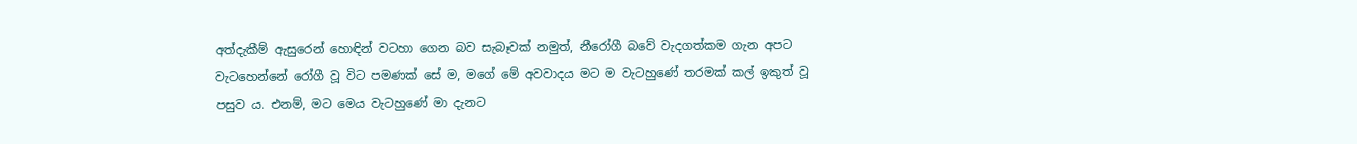අත්දැකීම් ඇසුරෙන් හොඳින් වටහා ගෙන බව සැබෑවක් නමුත්, නීරෝගී බවේ වැදගත්කම ගැන අපට වැටහෙන්නේ රෝගී වූ විට පමණක් සේ ම, මගේ මේ අවවාදය මට ම වැටහුණේ තරමක් කල් ඉකුත් වූ පසුව ය. එනම්, මට මෙය වැටහුණේ මා දැනට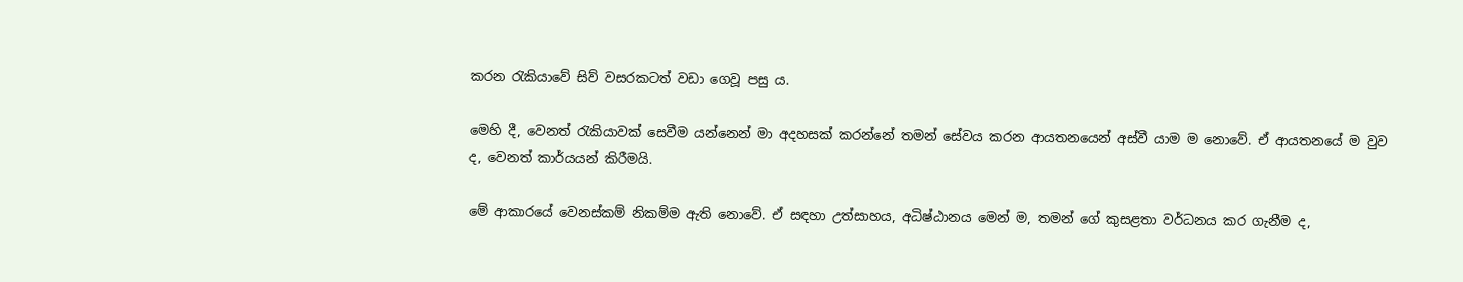කරන රැකියාවේ සිව් වසරකටත් වඩා ගෙවූ පසු ය.

මෙහි දී, වෙනත් රැකියාවක් සෙවීම යන්නෙන් මා අදහසක් කරන්නේ තමන් සේවය කරන ආයතනයෙන් අස්වී යාම ම නොවේ. ඒ ආයතනයේ ම වුව ද, වෙනත් කාර්යයන් කිරීමයි.

මේ ආකාරයේ වෙනස්කම් නිකම්ම ඇති නොවේ. ඒ සඳහා උත්සාහය, අධිෂ්ඨානය මෙන් ම, තමන් ගේ කුසළතා වර්ධනය කර ගැනීම ද,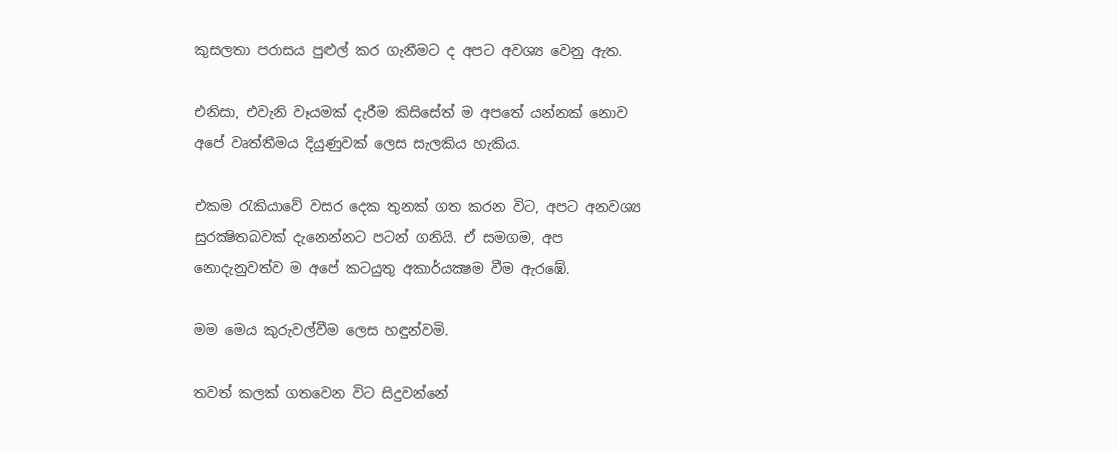කුසලතා පරාසය පුළුල් කර ගැනීමට ද අපට අවශ්‍ය වෙනු ඇත.

එනිසා, එවැනි වෑයමක් දැරීම කිසිසේත් ම අපතේ යන්නක් නොව අපේ වෘත්තීමය දියුණුවක් ලෙස සැලකිය හැකිය.

එකම රැකියාවේ වසර දෙක තුනක් ගත කරන විට, අපට අනවශ්‍ය සුරක්‍ෂිතබවක් දැනෙන්නට පටන් ගනියි. ඒ සමගම, අප නොදැනුවත්ව ම අපේ කටයුතු අකාර්යක්‍ෂම වීම ඇරඹේ.

මම මෙය කුරුවල්වීම ලෙස හඳුන්වමි.

තවත් කලක් ගතවෙන විට සිදුවන්නේ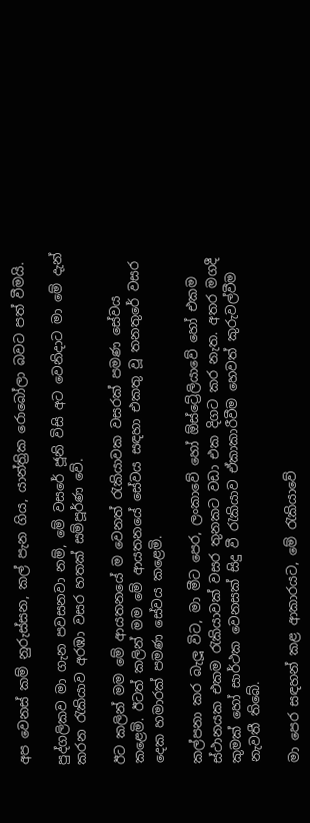අප වෙනස් කම් නුරුස්සන, කල් පැන ගිය, යාන්ත්‍රික රොබෝලා බවට පත් වීමයි.

පුද්ගලිකව මා ගැන පවසනවා නම්, මේ වසරේ ජූනි විසි අට වෙනිදාට මා මේ දැන් කරන රැකියාව අරඹා වසර හතක් සම්පූර්ණ වේ.

ඊට කලින් මම මේ ආයතනයේ ම වෙනත් රැකියාවක වසරක් පමණ සේවය කළෙමි. ඊටත් කලින් මම මේ ආයතනයේ සේවය සඳහා එකතු වූ තනතුරේ වසර දෙක හමාරක් පමණ සේවය කළෙමි.

කල්පනා කර බැලූ විට, මා මීට පෙර, ලංකාවේ හෝ ඕස්ට්‍රේලියාවේ හෝ එකම ස්ථානයක එකම රැකියාවක් වසර තුනකට වඩා එක දිගට කර නැත. අතර මගදී කුමක් හෝ සාර්ථක වෙනසක් සිදු වී රැකියාව ඒකාකාරීවීම හෙවත් කුරුවල්වීම නැවතී තිබේ.

මා පෙර සඳහන් කළ ආකාරයට, මේ රැකියාවේ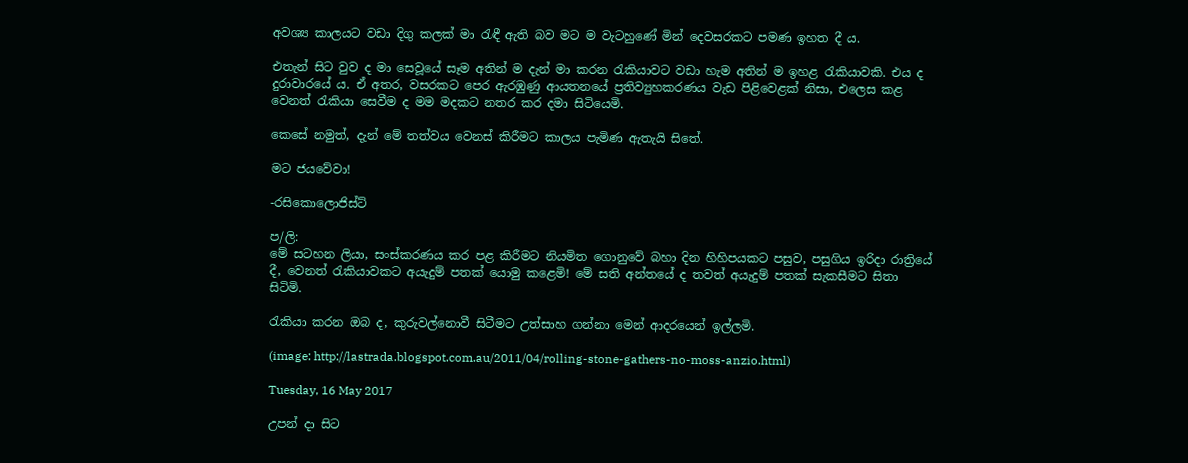අවශ්‍ය කාලයට වඩා දිගු කලක් මා රැඳී ඇති බව මට ම වැටහුණේ මින් දෙවසරකට පමණ ඉහත දී ය.

එතැන් සිට වුව ද මා සෙවූයේ සෑම අතින් ම දැන් මා කරන රැකියාවට වඩා හැම අතින් ම ඉහළ රැකියාවකි. එය ද දුරාවාරයේ ය. ඒ අතර, වසරකට පෙර ඇරඹුණු ආයතනයේ ප්‍රතිව්‍යුහකරණය වැඩ පිළිවෙළක් නිසා, එලෙස කළ වෙනත් රැකියා සෙවීම ද මම මදකට නතර කර දමා සිටියෙමි.

කෙසේ නමුත්, දැන් මේ තත්වය වෙනස් කිරීමට කාලය පැමිණ ඇතැයි සිතේ.

මට ජයවේවා!

-රසිකොලොජිස්ට්

ප/ලි:
මේ සටහන ලියා, සංස්කරණය කර පළ කිරීමට නියමිත ගොනුවේ බහා දින හිහිපයකට පසුව, පසුගිය ඉරිදා රාත්‍රියේ දී, වෙනත් රැකියාවකට අයැදුම් පතක් යොමු කළෙමි! මේ සති අන්තයේ ද තවත් අයැදුම් පතක් සැකසීමට සිතා සිටිමි.

රැකියා කරන ඔබ ද, කුරුවල්නොවී සිටීමට උත්සාහ ගන්නා මෙන් ආදරයෙන් ඉල්ලමි.

(image: http://lastrada.blogspot.com.au/2011/04/rolling-stone-gathers-no-moss-anzio.html)

Tuesday, 16 May 2017

උපන් දා සිට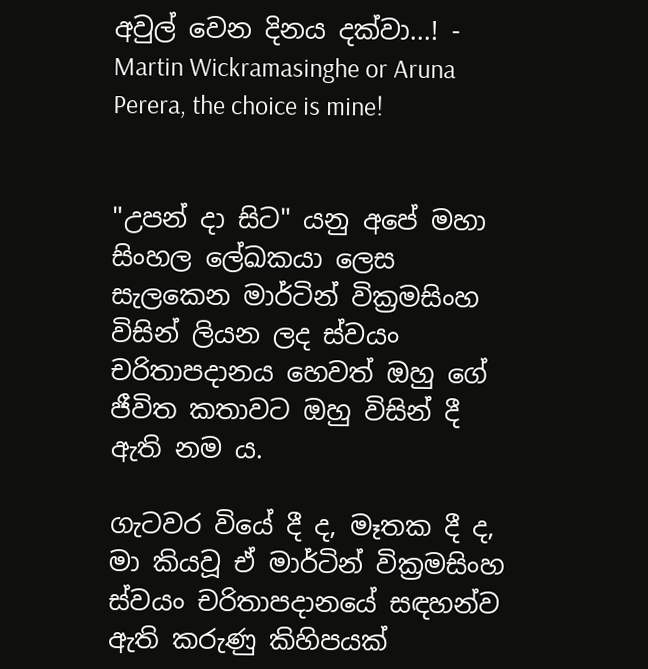අවුල් වෙන දිනය දක්වා...! - Martin Wickramasinghe or Aruna Perera, the choice is mine!


"උපන් දා සිට" යනු අපේ මහා සිංහල ලේඛකයා ලෙස සැලකෙන මාර්ටින් වික්‍රමසිංහ විසින් ලියන ලද ස්වයං චරිතාපදානය හෙවත් ඔහු ගේ ජීවිත කතාවට ඔහු විසින් දී ඇති නම ය.

ගැටවර වියේ දී ද, මෑතක දී ද, මා කියවූ ඒ මාර්ටින් වික්‍රමසිංහ ස්වයං චරිතාපදානයේ සඳහන්ව ඇති කරුණු කිහිපයක්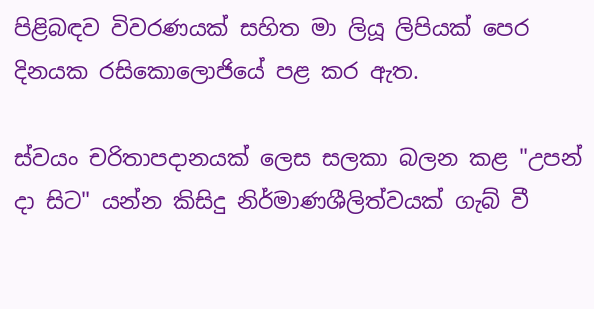පිළිබඳව විවරණයක් සහිත මා ලියූ ලිපියක් පෙර දිනයක රසිකොලොජියේ පළ කර ඇත.

ස්වයං චරිතාපදානයක් ලෙස සලකා බලන කළ "උපන් දා සිට" යන්න කිසිදු නිර්මාණශීලිත්වයක් ගැබ් වී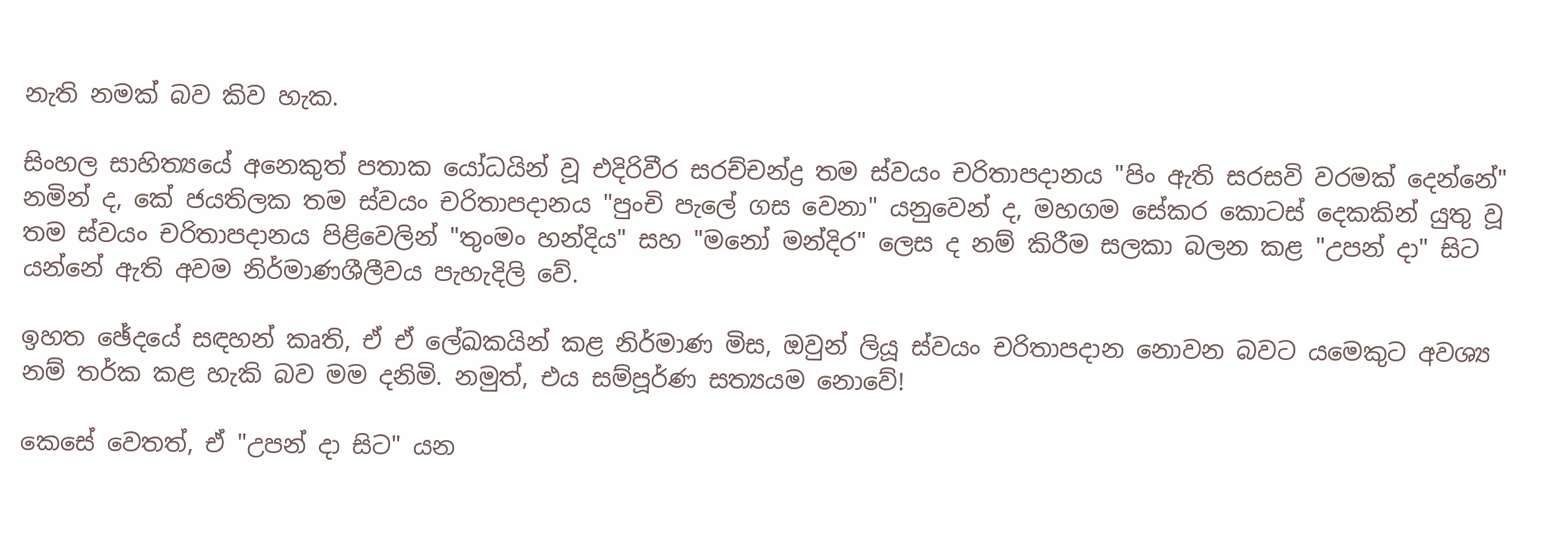නැති නමක් බව කිව හැක.

සිංහල සාහිත්‍යයේ අනෙකුත් පතාක යෝධයින් වූ එදිරිවීර සරච්චන්ද්‍ර තම ස්වයං චරිතාපදානය "පිං ඇති සරසවි වරමක් දෙන්නේ" නමින් ද, කේ ජයතිලක තම ස්වයං චරිතාපදානය "පුංචි පැලේ ගස වෙනා" යනුවෙන් ද, මහගම සේකර කොටස් දෙකකින් යුතු වූ තම ස්වයං චරිතාපදානය පිළිවෙලින් "තුංමං හන්දිය" සහ "මනෝ මන්දිර" ලෙස ද නම් කිරීම සලකා බලන කළ "උපන් දා" සිට යන්නේ ඇති අවම නිර්මාණශීලීවය පැහැදිලි වේ.

ඉහත ඡේදයේ සඳහන් කෘති, ඒ ඒ ලේඛකයින් කළ නිර්මාණ මිස, ඔවුන් ලියූ ස්වයං චරිතාපදාන නොවන බවට යමෙකුට අවශ්‍ය නම් තර්ක කළ හැකි බව මම දනිමි. නමුත්, එය සම්පූර්ණ සත්‍යයම නොවේ!

කෙසේ වෙතත්, ඒ "උපන් දා සිට" යන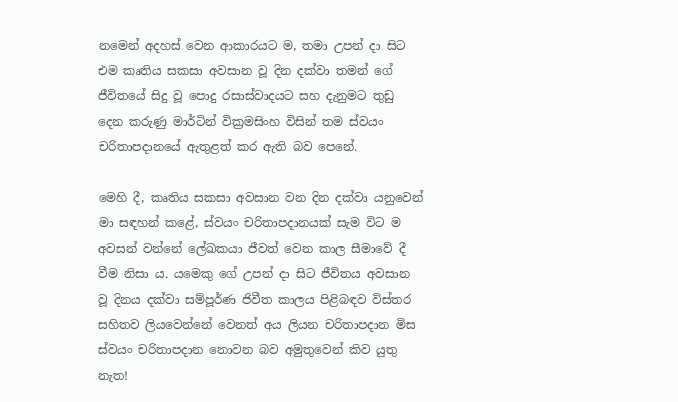නමෙන් අදහස් වෙන ආකාරයට ම, තමා උපන් දා සිට එම කෘතිය සකසා අවසාන වූ දින දක්වා තමන් ගේ ජීවිතයේ සිදු වූ පොදු රසාස්වාදයට සහ දැනුමට තුඩු දෙන කරුණු මාර්ටින් වික්‍රමසිංහ විසින් තම ස්වයං චරිතාපදානයේ ඇතුළත් කර ඇති බව පෙනේ.

මෙහි දී, කෘතිය සකසා අවසාන වන දින දක්වා යනුවෙන් මා සඳහන් කළේ, ස්වයං චරිතාපදානයක් සැම විට ම අවසන් වන්නේ ලේඛකයා ජීවත් වෙන කාල සීමාවේ දී වීම නිසා ය. යමෙකු ගේ උපන් දා සිට ජීවිතය අවසාන වූ දිනය දක්වා සම්පූර්ණ ජිවීත කාලය පිළිබඳව විස්තර සහිතව ලියවෙන්නේ වෙනත් අය ලියන චරිතාපදාන මිස ස්වයං චරිතාපදාන නොවන බව අමුතුවෙන් කිව යුතු නැත!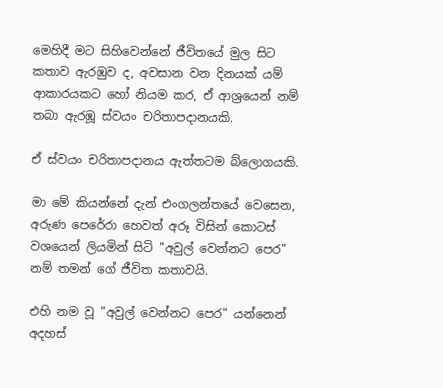මෙහිදී මට සිහිවෙන්නේ ජීවිතයේ මුල සිට කතාව ඇරඹුව ද, අවසාන වන දිනයක් යම් ආකාරයකට හෝ නියම කර, ඒ ආශ්‍රයෙන් නම් තබා ඇරඹූ ස්වයං චරිතාපදානයකි.

ඒ ස්වයං චරිතාපදානය ඇත්තටම බ්ලොගයකි.

මා මේ කියන්නේ දැන් එංගලන්තයේ වෙසෙන, අරුණ පෙරේරා හෙවත් අරූ විසින් කොටස් වශයෙන් ලියමින් සිටි "අවුල් වෙන්නට පෙර" නම් තමන් ගේ ජීවිත කතාවයි.

එහි නම වූ "අවුල් වෙන්නට පෙර" යන්නෙන් අදහස්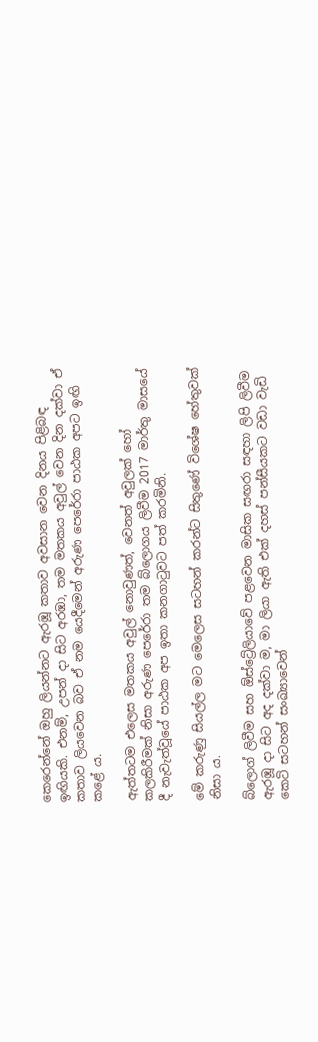කෙරෙන්නේ ඔහු ලියන්නට ඇරඹූ කතාව අවසාන වෙන දිනය පිළිබඳ ඉඟියකි. එනම්, උපන් දා සිට අරඹා, තම මතකය අවුල් වෙන දින දක්වා ඒ කතාව ලියවෙන බව ඒ නම යෙදීමෙන් අරුණ පෙරේරා පාඨක අපට ඉඟි කළේ ය.

ඇත්තටම එලෙස මතකය අවුල් නොවුණත්, වෙනත් අවුලක් හෝ කලකිරීමක් නිසා අරුණ පෙරේරා තම බ්ලොගය ලිවීම 2017 මාර්තු මාසයේ දී නැවැත්වූයේ පාඨක අප ඉතා කනගාටුවට පත් කරමිනි.

මේ කරුණු සියල්ල මට මෙලෙස සටහන් කරන්ට සිතුණේ විශේෂ හේතුවක් නිසා ය.

බ්ලොග් ලිවීම සහ ඕස්ට්‍රේලියාවේ පළවෙන මාසික සඟරා සඳහා ලිපි ලිවීම ඇරඹූ දා සිට අද දක්වා ම, මා ලියා ඇති එක් දහස් පන්සීයකට වඩා වැඩි කෙටි සටහන් සංඛ්‍යාවෙන්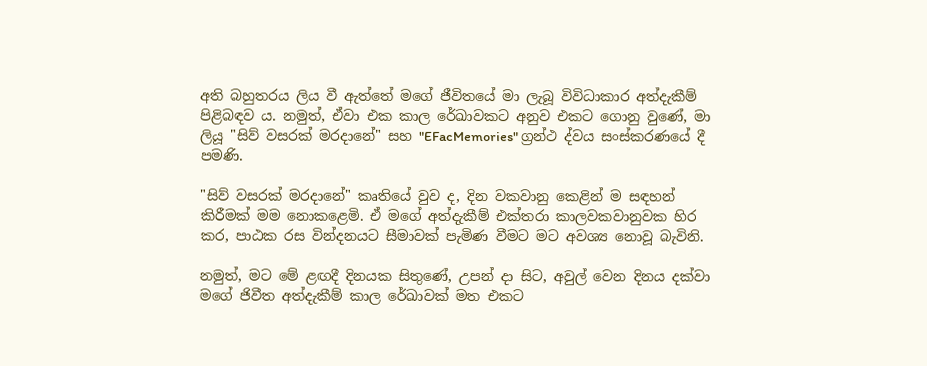අති බහුතරය ලිය වී ඇත්තේ මගේ ජීවිතයේ මා ලැබූ විවිධාකාර අත්දැකීම් පිළිබඳව ය. නමුත්, ඒවා එක කාල රේඛාවකට අනුව එකට ගොනු වුණේ, මා ලියූ "සිව් වසරක් මරදානේ" සහ "EFacMemories" ග්‍රන්ථ ද්වය සංස්කරණයේ දී පමණි.

"සිව් වසරක් මරදානේ" කෘතියේ වුව ද, දින වකවානු කෙළින් ම සඳහන් කිරීමක් මම නොකළෙමි. ඒ මගේ අත්දැකීම් එක්තරා කාලවකවානුවක හිර කර, පාඨක රස වින්දනයට සීමාවක් පැමිණ වීමට මට අවශ්‍ය නොවූ බැවිනි.

නමුත්, මට මේ ළඟදී දිනයක සිතුණේ, උපන් දා සිට, අවුල් වෙන දිනය දක්වා මගේ ජිවීත අත්දැකීම් කාල රේඛාවක් මත එකට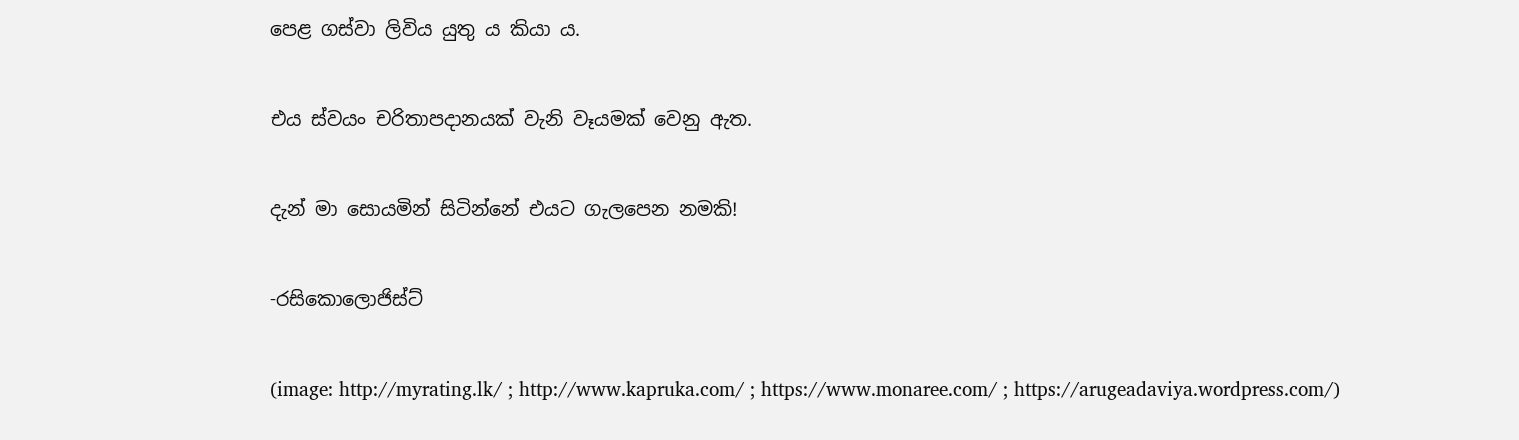පෙළ ගස්වා ලිවිය යුතු ය කියා ය.

එය ස්වයං චරිතාපදානයක් වැනි වෑයමක් වෙනු ඇත.

දැන් මා සොයමින් සිටින්නේ එයට ගැලපෙන නමකි!

-රසිකොලොජිස්ට්

(image: http://myrating.lk/ ; http://www.kapruka.com/ ; https://www.monaree.com/ ; https://arugeadaviya.wordpress.com/)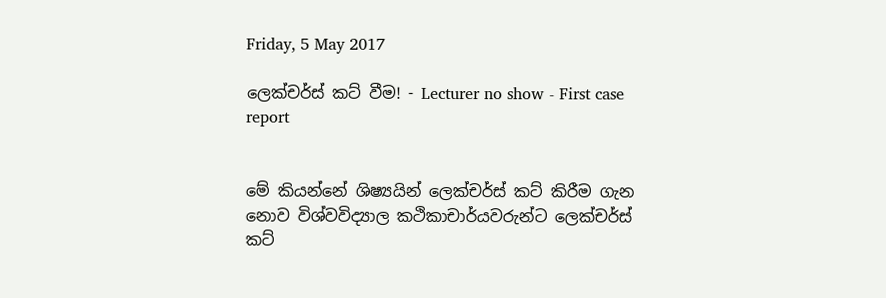Friday, 5 May 2017

ලෙක්චර්ස් කට් වීම! - Lecturer no show - First case report


මේ කියන්නේ ශිෂ්‍යයින් ලෙක්චර්ස් කට් කිරීම ගැන නොව විශ්වවිද්‍යාල කථිකාචාර්යවරුන්ට ලෙක්චර්ස් කට්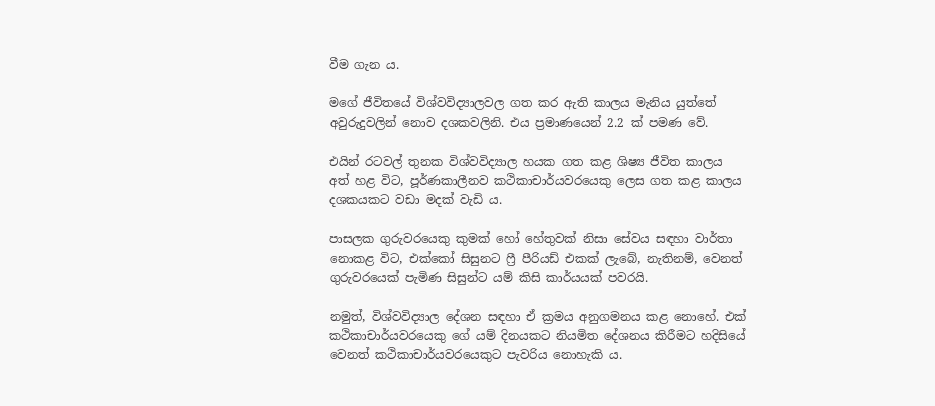වීම ගැන ය.

මගේ ජීවිතයේ විශ්වවිද්‍යාලවල ගත කර ඇති කාලය මැනිය යුත්තේ අවුරුදුවලින් නොව දශකවලිනි. එය ප්‍රමාණයෙන් 2.2 ක් පමණ වේ.

එයින් රටවල් තුනක විශ්වවිද්‍යාල හයක ගත කළ ශිෂ්‍ය ජීවිත කාලය අත් හළ විට, පූර්ණකාලීනව කථිකාචාර්යවරයෙකු ලෙස ගත කළ කාලය දශකයකට වඩා මදක් වැඩි ය.

පාසලක ගුරුවරයෙකු කුමක් හෝ හේතුවක් නිසා සේවය සඳහා වාර්තා නොකළ විට, එක්කෝ සිසුනට ෆ්‍රී පීරියඩ් එකක් ලැබේ, නැතිනම්, වෙනත් ගුරුවරයෙක් පැමිණ සිසුන්ට යම් කිසි කාර්යයක් පවරයි.

නමුත්, විශ්වවිද්‍යාල දේශන සඳහා ඒ ක්‍රමය අනුගමනය කළ නොහේ. එක් කථිකාචාර්යවරයෙකු ගේ යම් දිනයකට නියමිත දේශනය කිරීමට හදිසියේ වෙනත් කථිකාචාර්යවරයෙකුට පැවරිය නොහැකි ය.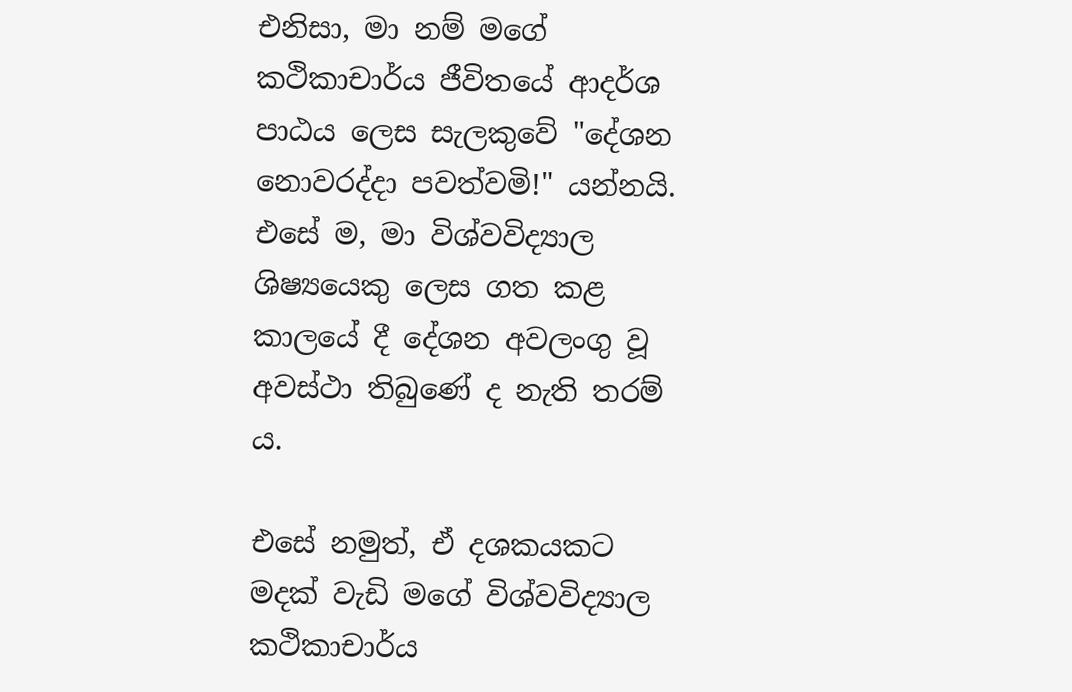එනිසා, මා නම් මගේ කථිකාචාර්ය ජීවිතයේ ආදර්ශ පාඨය ලෙස සැලකුවේ "දේශන නොවරද්දා පවත්වමි!" යන්නයි. එසේ ම, මා විශ්වවිද්‍යාල ශිෂ්‍යයෙකු ලෙස ගත කළ කාලයේ දී දේශන අවලංගු වූ අවස්ථා තිබුණේ ද නැති තරම් ය.

එසේ නමුත්, ඒ දශකයකට මදක් වැඩි මගේ විශ්වවිද්‍යාල කථිකාචාර්ය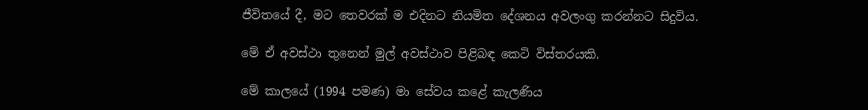ජීවිතයේ දී, මට තෙවරක් ම එදිනට නියමිත දේශනය අවලංගු කරන්නට සිදුවිය.

මේ ඒ අවස්ථා තුනෙන් මුල් අවස්ථාව පිළිබඳ කෙටි විස්තරයකි.

මේ කාලයේ (1994 පමණ) මා සේවය කළේ කැලණිය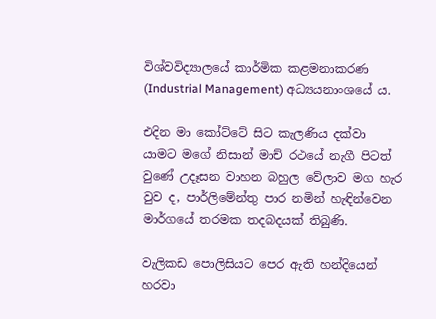විශ්වවිද්‍යාලයේ කාර්මික කළමනාකරණ (Industrial Management) අධ්‍යයනාංශයේ ය.

එදින මා කෝට්ටේ සිට කැලණිය දක්වා යාමට මගේ නිසාන් මාච් රථයේ නැගී පිටත් වුණේ උදෑසන වාහන බහුල වේලාව මග හැර වුව ද, පාර්ලිමේන්තු පාර නමින් හැඳින්වෙන මාර්ගයේ තරමක තදබදයක් තිබුණි.

වැලිකඩ පොලිසියට පෙර ඇති හන්දියෙන් හරවා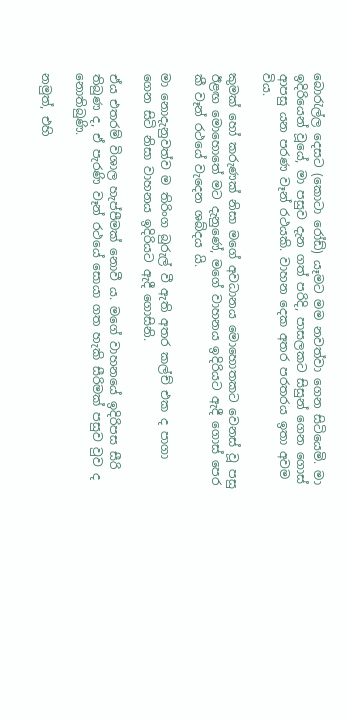බොරැල්ල දෙසට (කොටා රෝඩ්) යෑමට මම නවත්වා ගෙන සිටියෙමි. මා ඉදිරියෙන් වූයේ, මා පසුව දැන ගත් පරිදි, පාසලකට සිසුන් ගෙන ගොස් ආපසු යන පරණ වෑන් රථයකි. වාහන දෙක අතර පරතරය ඉතා අවම විය.

කුමක් හෝ කරුණක් නිසා මගේ අවධානය මොහොතකට වෙනස් වූ පසු ඊළඟ මොහොතේ මට දැනුණේ, මගේ වාහනය ඉදිරියට ඇදී ගොස් පෙර කී වෑන් රථයේ වැදෙන ශබ්දය යි.

මා නොදැනුවත්ව ම තිරිංග බුරුල් වී ඇති අතර කල්ච් එක ද පාගා ගෙන සිටි නිසා වාහනය ඉදිරියට ඇදී ගොසිනි.

ඒය එතරම් විශාල හැප්පීමක් නොවී ය. මගේ වාහනයේ ඉදිරිපස සීරි තිබුණ ද, ඒ පැරණි වෑන් රථයේ සොයා ගත හැකි සීරිමක් පසුව වුව ද නොතිබුණි.

නමුත්, එහි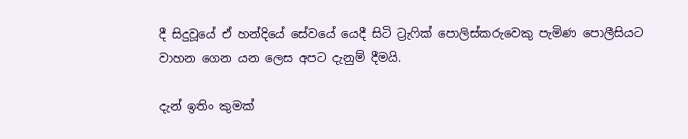දී සිදුවූයේ ඒ හන්දියේ සේවයේ යෙදී සිටි ට්‍රැෆික් පොලිස්කරුවෙකු පැමිණ පොලීසියට වාහන ගෙන යන ලෙස අපට දැනුම් දීමයි.

දැන් ඉතිං කුමක්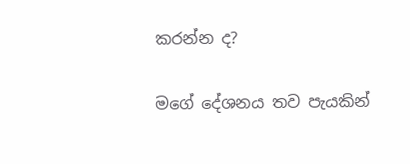කරන්න ද?

මගේ දේශනය තව පැයකින්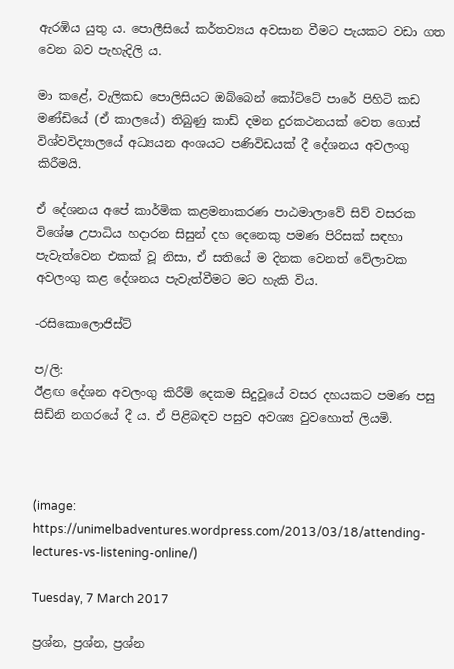ඇරඹිය යුතු ය. පොලීසියේ කර්තව්‍යය අවසාන වීමට පැයකට වඩා ගත වෙන බව පැහැදිලි ය.

මා කළේ, වැලිකඩ පොලිසියට ඔබ්බෙන් කෝට්ටේ පාරේ පිහිටි කඩ මණ්ඩියේ (ඒ කාලයේ) තිබුණු කාඩ් දමන දුරකථනයක් වෙත ගොස් විශ්වවිද්‍යාලයේ අධ්‍යයන අංශයට පණිවිඩයක් දී දේශනය අවලංගු කිරීමයි.

ඒ දේශනය අපේ කාර්මික කළමනාකරණ පාඨමාලාවේ සිව් වසරක විශේෂ උපාධිය හදාරන සිසුන් දහ දෙනෙකු පමණ පිරිසක් සඳහා පැවැත්වෙන එකක් වූ නිසා, ඒ සතියේ ම දිනක වෙනත් වේලාවක අවලංගු කළ දේශනය පැවැත්වීමට මට හැකි විය.

-රසිකොලොජිස්ට්

ප/ලි:
ඊළඟ දේශන අවලංගු කිරීම් දෙකම සිදුවූයේ වසර දහයකට පමණ පසු සිඩ්නි නගරයේ දී ය. ඒ පිළිබඳව පසුව අවශ්‍ය වුවහොත් ලියමි.



(image: https://unimelbadventures.wordpress.com/2013/03/18/attending-lectures-vs-listening-online/)

Tuesday, 7 March 2017

ප්‍රශ්න, ප්‍රශ්න, ප්‍රශ්න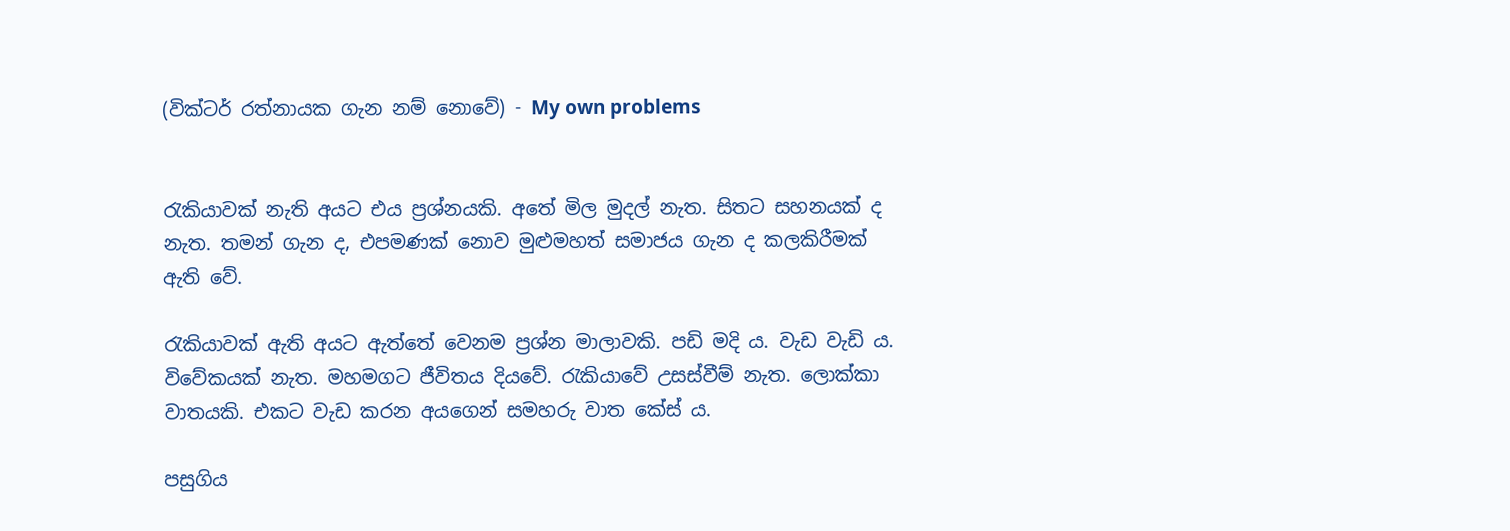(වික්ටර් රත්නායක ගැන නම් නොවේ) - My own problems


රැකියාවක් නැති අයට එය ප්‍රශ්නයකි. අතේ මිල මුදල් නැත. සිතට සහනයක් ද නැත. තමන් ගැන ද, එපමණක් නොව මුළුමහත් සමාජය ගැන ද කලකිරීමක් ඇති වේ.

රැකියාවක් ඇති අයට ඇත්තේ වෙනම ප්‍රශ්න මාලාවකි. පඩි මදි ය. වැඩ වැඩි ය. විවේකයක් නැත. මහමගට ජීවිතය දියවේ. රැකියාවේ උසස්වීම් නැත. ලොක්කා වාතයකි. එකට වැඩ කරන අයගෙන් සමහරු වාත කේස් ය.

පසුගිය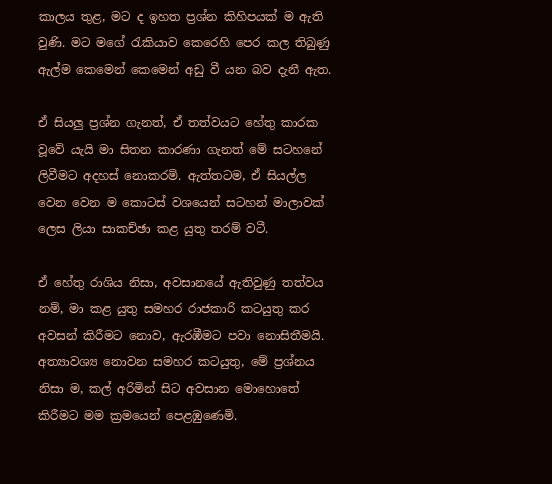කාලය තුළ, මට ද ඉහත ප්‍රශ්න කිහිපයක් ම ඇති වුණි. මට මගේ රැකියාව කෙරෙහි පෙර කල තිබුණු ඇල්ම කෙමෙන් කෙමෙන් අඩු වී යන බව දැනී ඇත.

ඒ සියලු ප්‍රශ්න ගැනත්, ඒ තත්වයට හේතු කාරක වූවේ යැයි මා සිතන කාරණා ගැනත් මේ සටහනේ ලිවීමට අදහස් නොකරමි. ඇත්තටම, ඒ සියල්ල වෙන වෙන ම කොටස් වශයෙන් සටහන් මාලාවක් ලෙස ලියා සාකච්ඡා කළ යුතු තරම් වටී.

ඒ හේතු රාශිය නිසා, අවසානයේ ඇතිවුණු තත්වය නම්, මා කළ යුතු සමහර රාජකාරි කටයුතු කර අවසන් කිරීමට නොව, ඇරඹීමට පවා නොසිතීමයි. අත්‍යාවශ්‍ය නොවන සමහර කටයුතු, මේ ප්‍රශ්නය නිසා ම, කල් අරිමින් සිට අවසාන මොහොතේ කිරීමට මම ක්‍රමයෙන් පෙළඹුණෙමි.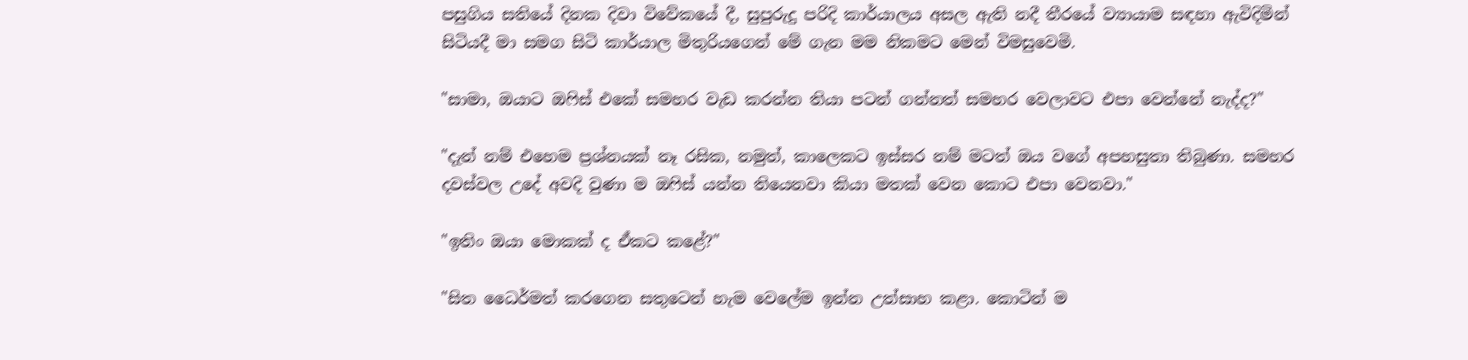පසුගිය සතියේ දිනක දිවා විවේකයේ දී, සුපුරුදු පරිදි කාර්යාලය අසල ඇති නදී තීරයේ ව්‍යායාම සඳහා ඇවිදිමින් සිටියදී මා සමග සිටි කාර්යාල මිතුරියගෙන් මේ ගැන මම නිකමට මෙන් විමසුවෙමි.

"සාමා, ඔයාට ඔෆිස් එකේ සමහර වැඩ කරන්න තියා පටන් ගන්නත් සමහර වෙලාවට එපා වෙන්නේ නැද්ද?"

"දැන් නම් එහෙම ප්‍රශ්නයක් නෑ රසික, නමුත්, කාලෙකට ඉස්සර නම් මටත් ඔය වගේ අපහසුතා තිබුණා. සමහර දවස්වල උදේ අවදි වුණා ම ඔෆිස් යන්න තියෙනවා කියා මතක් වෙන කොට එපා වෙනවා."

"ඉතිං ඔයා මොකක් ද ඒකට කළේ?"

"සිත ධෛර්මත් කරගෙන සතුටෙන් හැම වෙලේම ඉන්න උත්සාහ කළා. කොටින් ම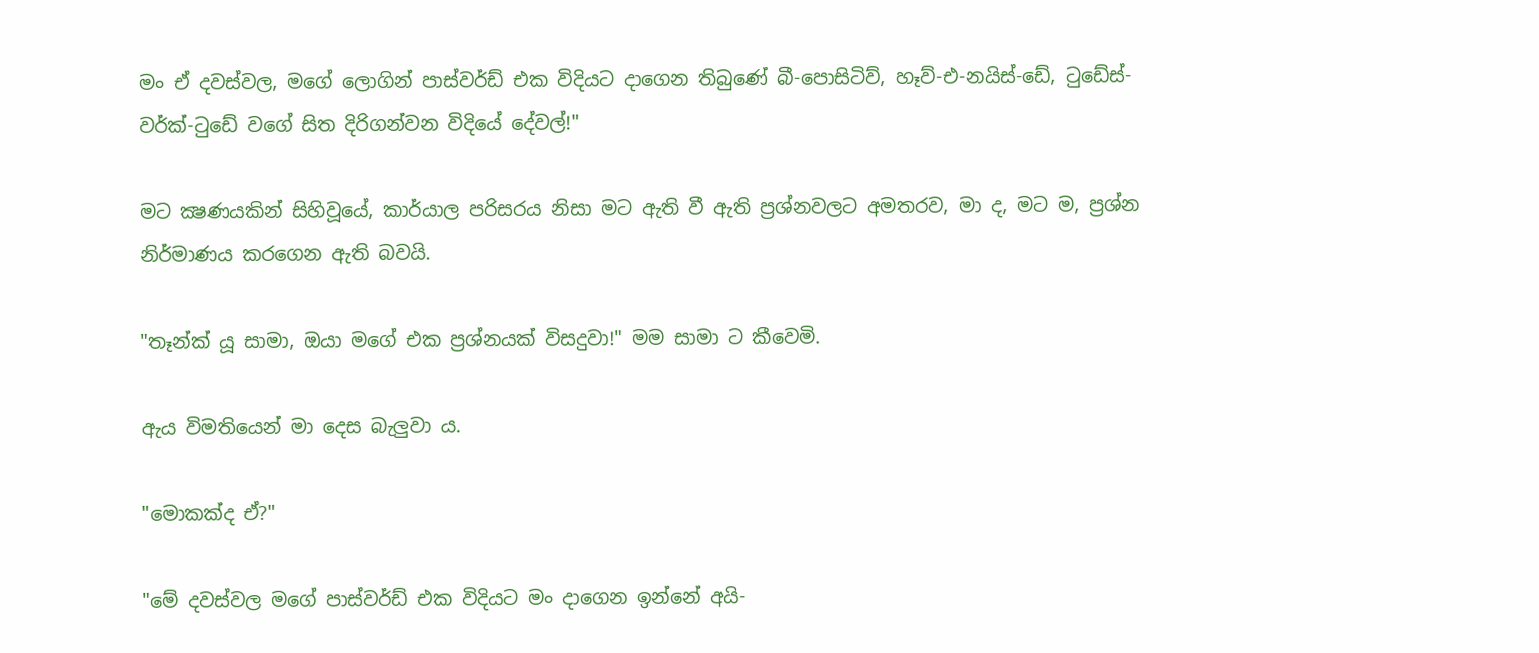මං ඒ දවස්වල, මගේ ලොගින් පාස්වර්ඩ් එක විදියට දාගෙන තිබුණේ බී-පොසිටිව්, හෑව්-එ-නයිස්-ඩේ, ටුඩේස්-වර්ක්-ටුඩේ වගේ සිත දිරිගන්වන විදියේ දේවල්!"

මට ක්‍ෂණයකින් සිහිවූයේ, කාර්යාල පරිසරය නිසා මට ඇති වී ඇති ප්‍රශ්නවලට අමතරව, මා ද, මට ම, ප්‍රශ්න නිර්මාණය කරගෙන ඇති බවයි.

"තෑන්ක් යූ සාමා, ඔයා මගේ එක ප්‍රශ්නයක් විසදුවා!" මම සාමා ට කීවෙමි.

ඇය විමතියෙන් මා දෙස බැලුවා ය.

"මොකක්ද ඒ?"

"මේ දවස්වල මගේ පාස්වර්ඩ් එක විදියට මං දාගෙන ඉන්නේ අයි-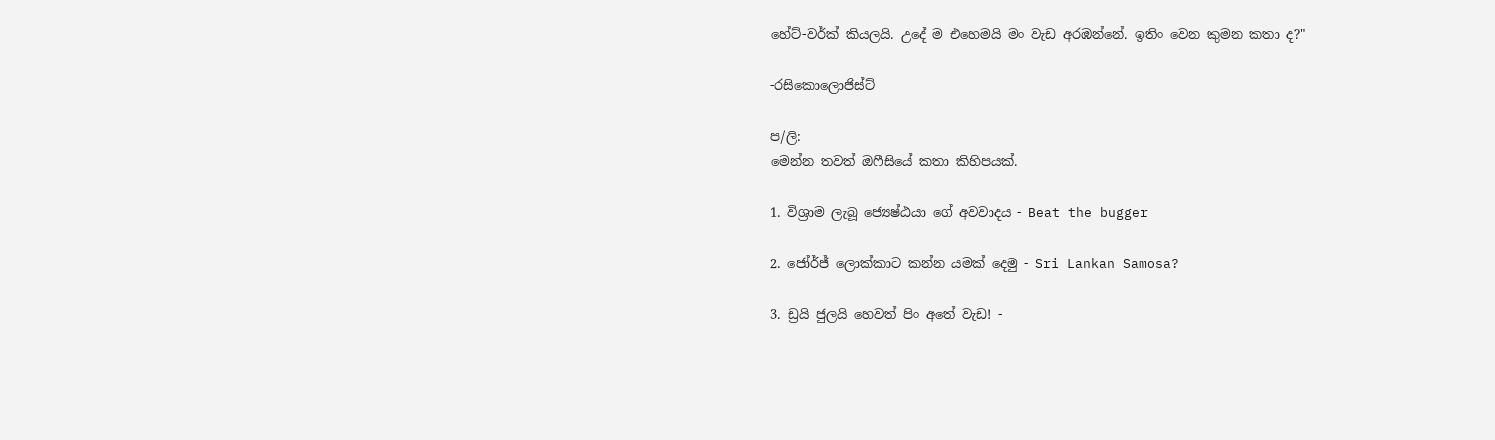හේට්-වර්ක් කියලයි. උදේ ම එහෙමයි මං වැඩ අරඹන්නේ. ඉතිං වෙන කුමන කතා ද?"

-රසිකොලොජිස්ට්

ප/ලි:
මෙන්න තවත් ඔෆීසියේ කතා කිහිපයක්.

1. විශ්‍රාම ලැබූ ජ්‍යෙෂ්ඨයා ගේ අවවාදය - Beat the bugger

2. ජෝර්ජ් ලොක්කාට කන්න යමක් දෙමු - Sri Lankan Samosa?

3. ඩ්‍රයි ජුලයි හෙවත් පිං අතේ වැඩ! -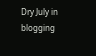Dry July in blogging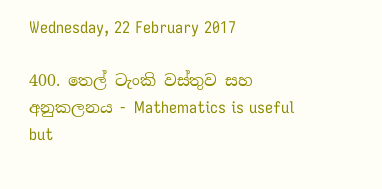Wednesday, 22 February 2017

400. තෙල් ටැංකි වස්තුව සහ අනුකලනය - Mathematics is useful but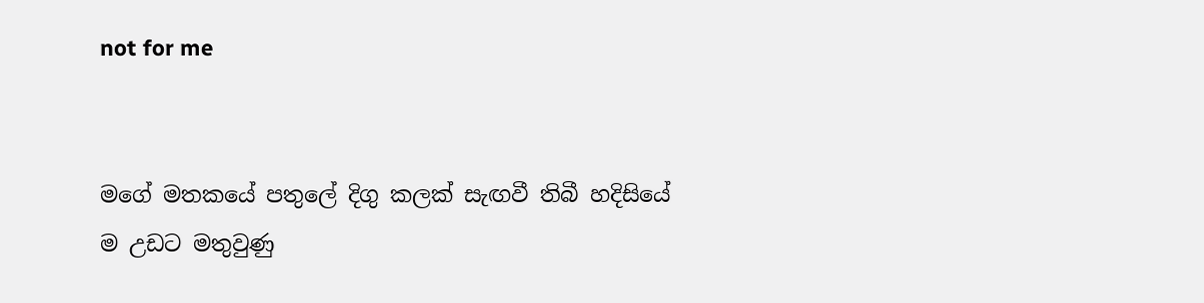not for me


මගේ මතකයේ පතුලේ දිගු කලක් සැඟවී තිබී හදිසියේ ම උඩට මතුවුණු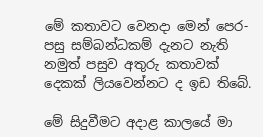මේ කතාවට වෙනදා මෙන් පෙර-පසු සම්බන්ධකම් දැනට නැති නමුත් පසුව අතුරු කතාවක් දෙකක් ලියවෙන්නට ද ඉඩ තිබේ.

මේ සිදුවීමට අදාළ කාලයේ මා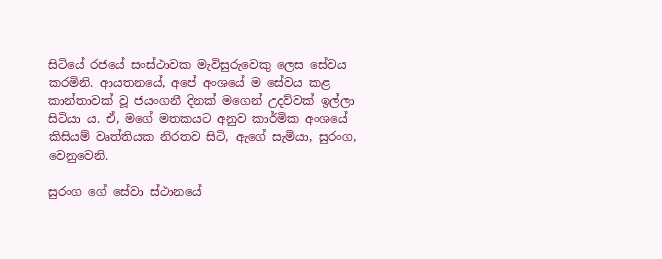සිටියේ රජයේ සංස්ථාවක මැවිසුරුවෙකු ලෙස සේවය කරමිනි. ආයතනයේ, අපේ අංශයේ ම සේවය කළ කාන්තාවක් වූ ජයංගනී දිනක් මගෙන් උදව්වක් ඉල්ලා සිටියා ය. ඒ, මගේ මතකයට අනුව කාර්මික අංශයේ කිසියම් වෘත්තියක නිරතව සිටි, ඇගේ සැමියා, සුරංග, වෙනුවෙනි.

සුරංග ගේ සේවා ස්ථානයේ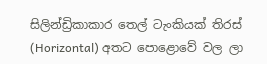සිලින්ඩ්‍රිකාකාර තෙල් ටැංකියක් තිරස් (Horizontal) අතට පොළොවේ වල ලා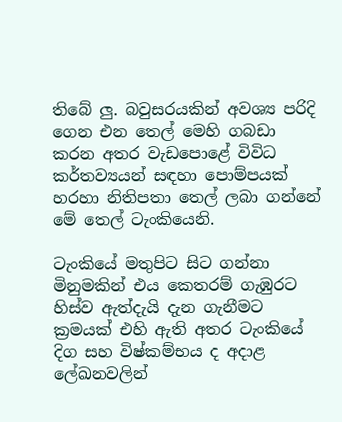තිබේ ලු. බවුසරයකින් අවශ්‍ය පරිදි ගෙන එන තෙල් මෙහි ගබඩා කරන අතර වැඩපොළේ විවිධ කර්තව්‍යයන් සඳහා පොම්පයක් හරහා නිතිපතා තෙල් ලබා ගන්නේ මේ තෙල් ටැංකියෙනි.

ටැංකියේ මතුපිට සිට ගන්නා මිනුමකින් එය කෙතරම් ගැඹුරට හිස්ව ඇත්දැයි දැන ගැනීමට ක්‍රමයක් එහි ඇති අතර ටැංකියේ දිග සහ විෂ්කම්භය ද අදාළ ලේඛනවලින්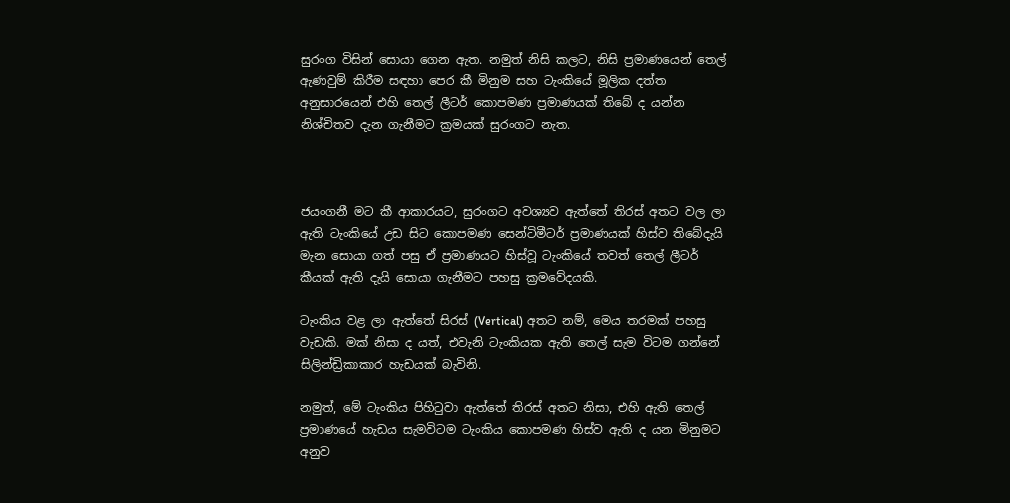සුරංග විසින් සොයා ගෙන ඇත. නමුත් නිසි කලට, නිසි ප්‍රමාණයෙන් තෙල් ඇණවුම් කිරීම සඳහා පෙර කී මිනුම සහ ටැංකියේ මූලික දත්ත අනුසාරයෙන් එහි තෙල් ලීටර් කොපමණ ප්‍රමාණයක් තිබේ ද යන්න නිශ්චිතව දැන ගැනීමට ක්‍රමයක් සුරංගට නැත.



ජයංගනී මට කී ආකාරයට, සුරංගට අවශ්‍යව ඇත්තේ තිරස් අතට වල ලා ඇති ටැංකියේ උඩ සිට කොපමණ සෙන්ටිමීටර් ප්‍රමාණයක් හිස්ව තිබේදැයි මැන සොයා ගත් පසු ඒ ප්‍රමාණයට හිස්වූ ටැංකියේ තවත් තෙල් ලීටර් කීයක් ඇති දැයි සොයා ගැනීමට පහසු ක්‍රමවේදයකි.

ටැංකිය වළ ලා ඇත්තේ සිරස් (Vertical) අතට නම්, මෙය තරමක් පහසු වැඩකි. මක් නිසා ද යත්, එවැනි ටැංකියක ඇති තෙල් සැම විටම ගන්නේ සිලින්ඩ්‍රිකාකාර හැඩයක් බැවිනි.

නමුත්, මේ ටැංකිය පිහිටුවා ඇත්තේ තිරස් අතට නිසා, එහි ඇති තෙල් ප්‍රමාණයේ හැඩය සැමවිටම ටැංකිය කොපමණ හිස්ව ඇති ද යන මිනුමට අනුව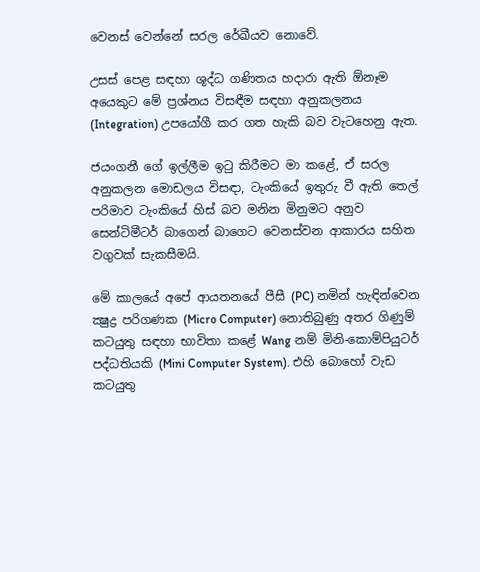වෙනස් වෙන්නේ සරල රේඛීයව නොවේ.

උසස් පෙළ සඳහා ශූද්ධ ගණිතය හදාරා ඇති ඕනෑම අයෙකුට මේ ප්‍රශ්නය විසඳීම සඳහා අනුකලනය (Integration) උපයෝගී කර ගත හැකි බව වැටහෙනු ඇත.

ජයංගනී ගේ ඉල්ලීම ඉටු කිරීමට මා කළේ, ඒ සරල අනුකලන මොඩලය විසඳා, ටැංකියේ ඉතුරු වී ඇති තෙල් පරිමාව ටැංකියේ හිස් බව මනින මිනුමට අනුව සෙන්ටිමීටර් බාගෙන් බාගෙට වෙනස්වන ආකාරය සහිත වගුවක් සැකසීමයි.

මේ කාලයේ අපේ ආයතනයේ පීසී (PC) නමින් හැඳින්වෙන ක්‍ෂුද්‍ර පරිගණක (Micro Computer) නොතිබුණු අතර ගිණුම් කටයුතු සඳහා භාවිතා කළේ Wang නම් මිනි-කොම්පියුටර් පද්ධතියකි (Mini Computer System). එහි බොහෝ වැඩ කටයුතු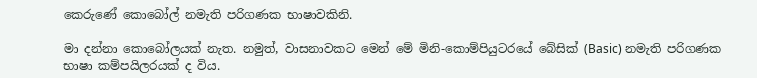කෙරුණේ කොබෝල් නමැති පරිගණක භාෂාවකිනි.

මා දන්නා කොබෝලයක් නැත. නමුත්, වාසනාවකට මෙන් මේ මිනි-කොම්පියුටරයේ බේසික් (Basic) නමැති පරිගණක භාෂා කම්පයිලරයක් ද විය.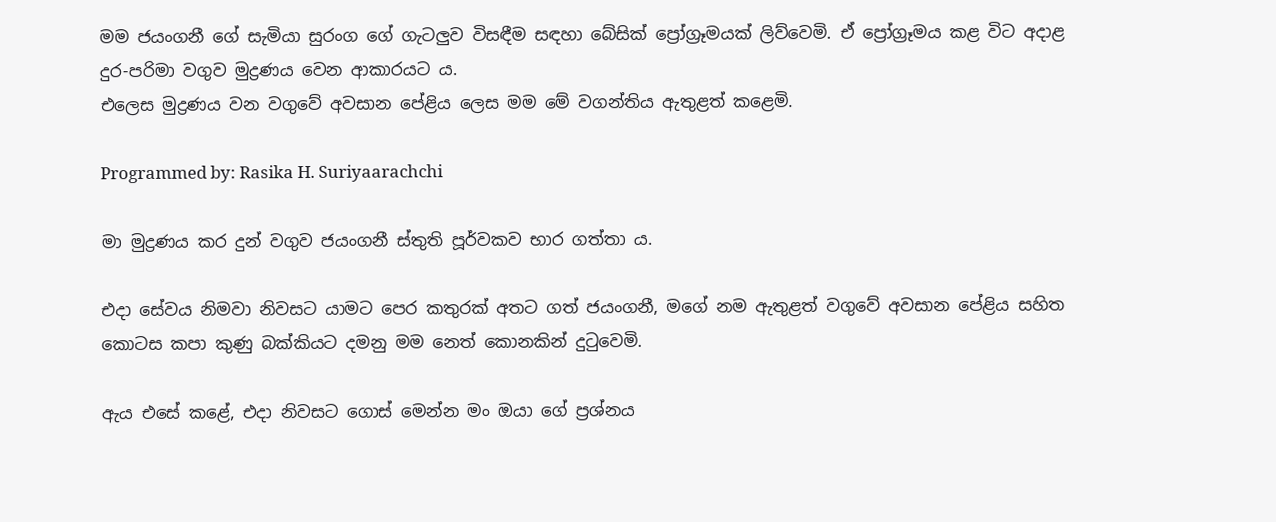මම ජයංගනී ගේ සැමියා සුරංග ගේ ගැටලුව විසඳීම සඳහා බේසික් ප්‍රෝග්‍රෑමයක් ලිව්වෙමි. ඒ ප්‍රෝග්‍රෑමය කළ විට අදාළ දුර-පරිමා වගුව මුද්‍රණය වෙන ආකාරයට ය.
එලෙස මුද්‍රණය වන වගුවේ අවසාන පේළිය ලෙස මම මේ වගන්තිය ඇතුළත් කළෙමි.

Programmed by: Rasika H. Suriyaarachchi

මා මුද්‍රණය කර දුන් වගුව ජයංගනී ස්තුති පූර්වකව භාර ගත්තා ය.

එදා සේවය නිමවා නිවසට යාමට පෙර කතුරක් අතට ගත් ජයංගනී, මගේ නම ඇතුළත් වගුවේ අවසාන පේළිය සහිත කොටස කපා කුණු බක්කියට දමනු මම නෙත් කොනකින් දුටුවෙමි.

ඇය එසේ කළේ, එදා නිවසට ගොස් මෙන්න මං ඔයා ගේ ප්‍රශ්නය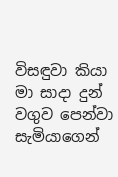විසඳුවා කියා මා සාදා දුන් වගුව පෙන්වා සැමියාගෙන්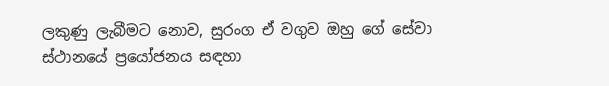ලකුණු ලැබීමට නොව, සුරංග ඒ වගුව ඔහු ගේ සේවා ස්ථානයේ ප්‍රයෝජනය සඳහා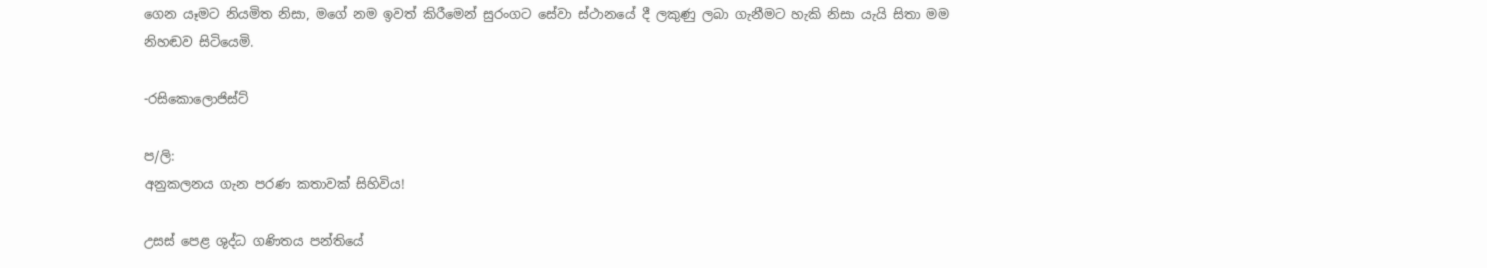ගෙන යෑමට නියමිත නිසා, මගේ නම ඉවත් කිරීමෙන් සුරංගට සේවා ස්ථානයේ දී ලකුණු ලබා ගැනීමට හැකි නිසා යැයි සිතා මම නිහඬව සිටියෙමි.

-රසිකොලොජිස්ට්

ප/ලි:
අනුකලනය ගැන පරණ කතාවක් සිහිවිය!

උසස් පෙළ ශුද්ධ ගණිතය පන්තියේ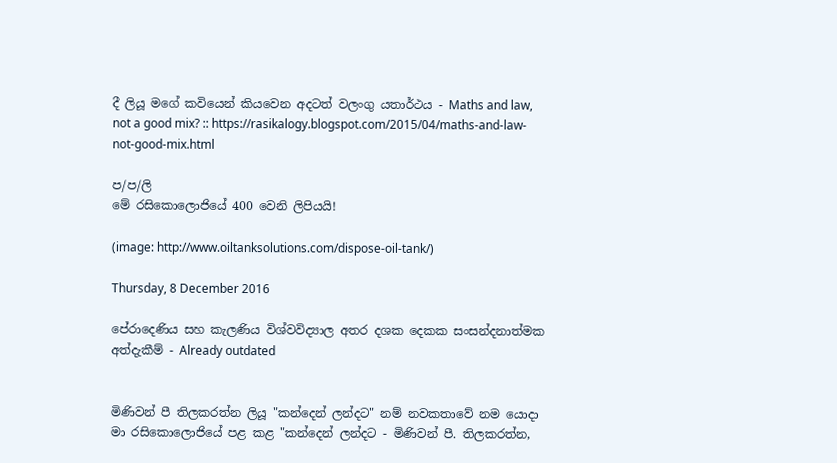දී ලියූ මගේ කවියෙන් කියවෙන අදටත් වලංගු යතාර්ථය - Maths and law, not a good mix? :: https://rasikalogy.blogspot.com/2015/04/maths-and-law-not-good-mix.html

ප/ප/ලි
මේ රසිකොලොජියේ 400 වෙනි ලිපියයි!

(image: http://www.oiltanksolutions.com/dispose-oil-tank/)

Thursday, 8 December 2016

පේරාදෙණිය සහ කැලණිය විශ්වවිද්‍යාල අතර දශක දෙකක සංසන්දනාත්මක අත්දැකීම් - Already outdated


මිණිවන් පී තිලකරත්න ලියූ "කන්දෙන් ලන්දට" නම් නවකතාවේ නම යොදා මා රසිකොලොජියේ පළ කළ "කන්දෙන් ලන්දට - මිණිවන් පී. තිලකරත්න,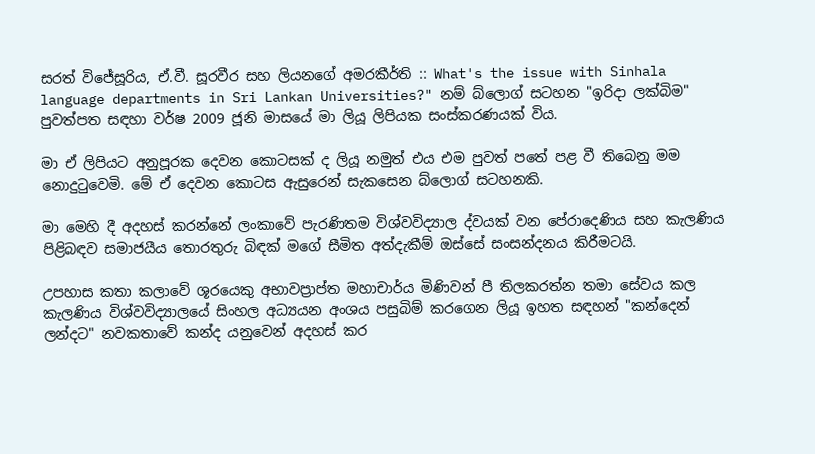සරත් විජේසූරිය, ඒ.වී. සූරවීර සහ ලියනගේ අමරකීර්ති :: What's the issue with Sinhala language departments in Sri Lankan Universities?" නම් බ්ලොග් සටහන "ඉරිදා ලක්බිම" පුවත්පත සඳහා වර්ෂ 2009 ජූනි මාසයේ මා ලියූ ලිපියක සංස්කරණයක් විය.

මා ඒ ලිපියට අනුපූරක දෙවන කොටසක් ද ලියූ නමුත් එය එම පුවත් පතේ පළ වී තිබෙනු මම නොදුටුවෙමි. මේ ඒ දෙවන කොටස ඇසුරෙන් සැකසෙන බ්ලොග් සටහනකි.

මා මෙහි දී අදහස් කරන්නේ ලංකාවේ පැරණිතම විශ්වවිද්‍යාල ද්වයක් වන පේරාදෙණිය සහ කැලණිය පිළිබඳව සමාජයීය තොරතුරු බිඳක් මගේ සීමිත අත්දැකීම් ඔස්සේ සංසන්දනය කිරීමටයි.

උපහාස කතා කලාවේ ශූරයෙකු අභාවප්‍රාප්ත මහාචාර්ය මිණිවන් පී තිලකරත්න තමා සේවය කල කැලණිය විශ්වවිද්‍යාලයේ සිංහල අධ්‍යයන අංශය පසුබිම් කරගෙන ලියූ ඉහත සඳහන් "කන්දෙන් ලන්දට" නවකතාවේ කන්ද යනුවෙන් අදහස් කර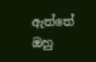ඇත්තේ ඔහු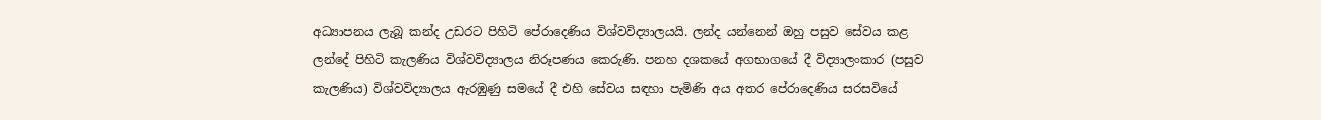අධ්‍යාපනය ලැබූ කන්ද උඩරට පිහිටි පේරාදෙණිය විශ්වවිද්‍යාලයයි. ලන්ද යන්නෙන් ඔහු පසුව සේවය කළ ලන්දේ පිහිටි කැලණිය විශ්වවිද්‍යාලය නිරූපණය කෙරුණි. පනහ දශකයේ අගභාගයේ දී විද්‍යාලංකාර (පසුව කැලණිය) විශ්වවිද්‍යාලය ඇරඹුණු සමයේ දී එහි සේවය සඳහා පැමිණි අය අතර පේරාදෙණිය සරසවියේ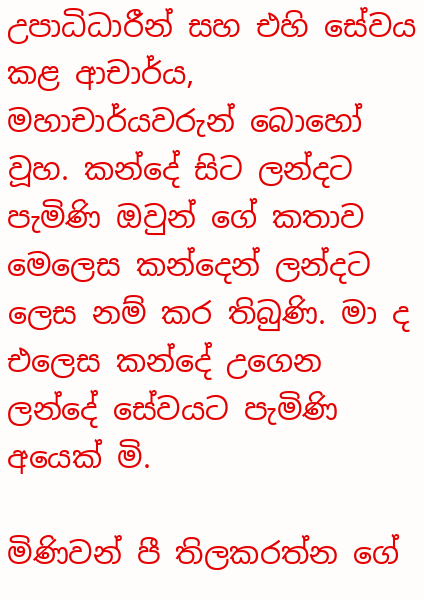උපාධිධාරීන් සහ එහි සේවය කළ ආචාර්ය, මහාචාර්යවරුන් බොහෝ වූහ. කන්දේ සිට ලන්දට පැමිණි ඔවුන් ගේ කතාව මෙලෙස කන්දෙන් ලන්දට ලෙස නම් කර තිබුණි. මා ද එලෙස කන්දේ උගෙන ලන්දේ සේවයට පැමිණි අයෙක් මි.

මිණිවන් පී තිලකරත්න ගේ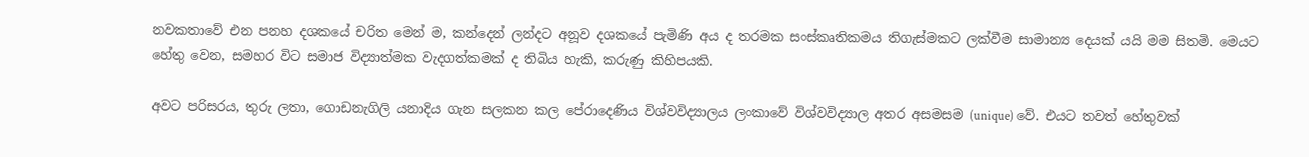නවකතාවේ එන පනහ දශකයේ චරිත මෙන් ම, කන්දෙන් ලන්දට අනූව දශකයේ පැමිණි අය ද තරමක සංස්කෘතිකමය තිගැස්මකට ලක්වීම සාමාන්‍ය දෙයක් යයි මම සිතමි. මෙයට හේතු වෙන, සමහර විට සමාජ විද්‍යාත්මක වැදගත්කමක් ද තිබිය හැකි, කරුණු කිහිපයකි.

අවට පරිසරය, තුරු ලතා, ගොඩනැගිලි යනාදිය ගැන සලකන කල පේරාදෙණිය විශ්වවිද්‍යාලය ලංකාවේ විශ්වවිද්‍යාල අතර අසමසම (unique) වේ. එයට තවත් හේතුවක්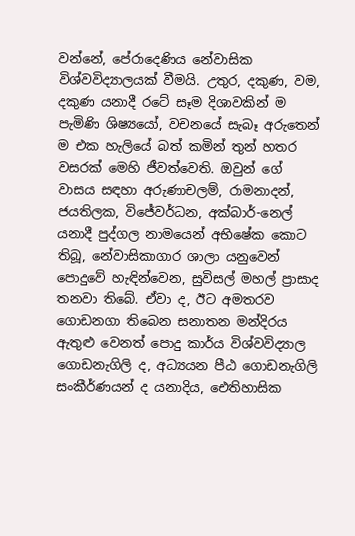වන්නේ, පේරාදෙණිය නේවාසික විශ්වවිද්‍යාලයක් වීමයි. උතුර, දකුණ, වම, දකුණ යනාදී රටේ සෑම දිශාවකින් ම පැමිණි ශිෂ්‍යයෝ, වචනයේ සැබෑ අරුතෙන් ම එක හැලියේ බත් කමින් තුන් හතර වසරක් මෙහි ජීවත්වෙති. ඔවුන් ගේ වාසය සඳහා අරුණාචලම්, රාමනාදන්, ජයතිලක, විජේවර්ධන, අක්බාර්-නෙල් යනාදී පුද්ගල නාමයෙන් අභිෂේක කොට තිබූ, නේවාසිකාගාර ශාලා යනුවෙන් පොදුවේ හැඳින්වෙන, සුවිසල් මහල් ප්‍රාසාද තනවා තිබේ. ඒවා ද, ඊට අමතරව ගොඩනගා තිබෙන සනාතන මන්දිරය ඇතුළු වෙනත් පොදු කාර්ය විශ්වවිද්‍යාල ගොඩනැගිලි ද, අධ්‍යයන පීඨ ගොඩනැගිලි සංකීර්ණයන් ද යනාදිය, ඓතිහාසික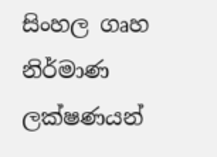සිංහල ගෘහ නිර්මාණ ලක්ෂණයන්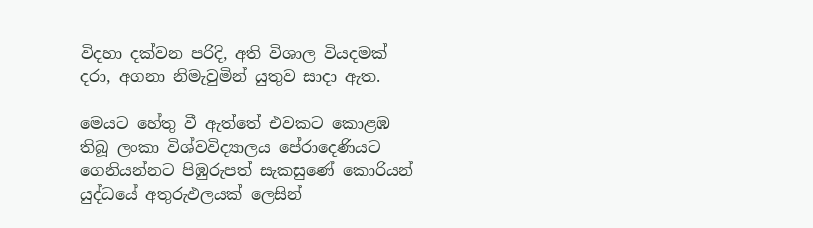විදහා දක්වන පරිදි, අති විශාල වියදමක් දරා, අගනා නිමැවුමින් යුතුව සාදා ඇත.

මෙයට හේතු වී ඇත්තේ එවකට කොළඹ තිබූ ලංකා විශ්වවිද්‍යාලය පේරාදෙණියට ගෙනියන්නට පිඹුරුපත් සැකසුණේ කොරියන් යුද්ධයේ අතුරුඵලයක් ලෙසින්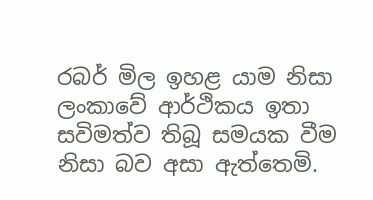රබර් මිල ඉහළ යාම නිසා ලංකාවේ ආර්ථිකය ඉතා සවිමත්ව තිබූ සමයක වීම නිසා බව අසා ඇත්තෙමි.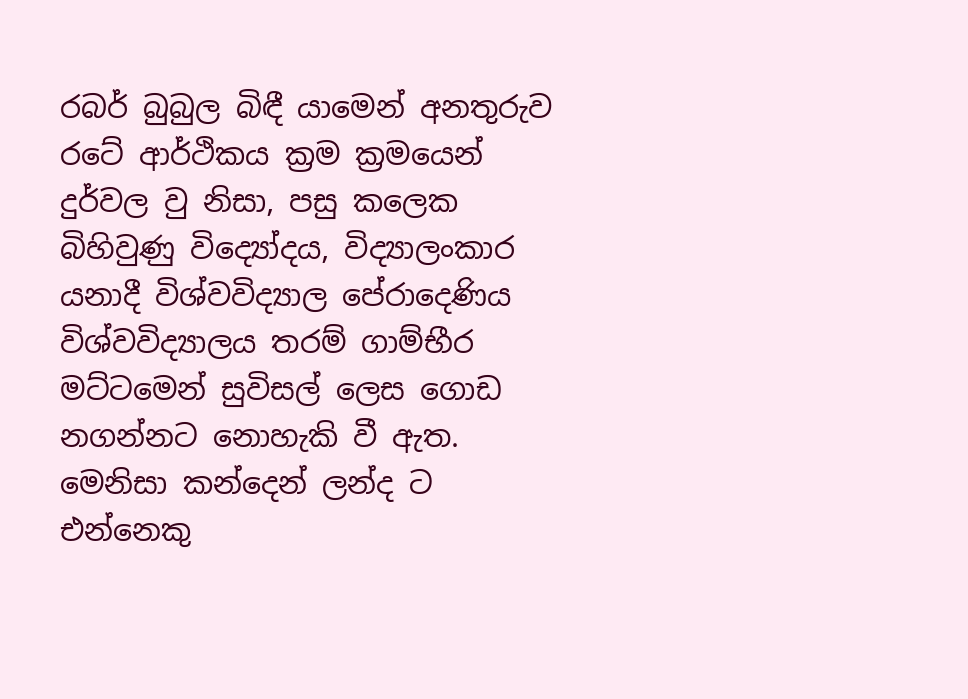රබර් බුබුල බිඳී යාමෙන් අනතුරුව රටේ ආර්ථිකය ක්‍රම ක්‍රමයෙන් දුර්වල වු නිසා, පසු කලෙක බිහිවුණු විද්‍යෝදය, විද්‍යාලංකාර යනාදී විශ්වවිද්‍යාල පේරාදෙණිය විශ්වවිද්‍යාලය තරම් ගාම්භීර මට්ටමෙන් සුවිසල් ලෙස ගොඩ නගන්නට නොහැකි වී ඇත. මෙනිසා කන්දෙන් ලන්ද ට එන්නෙකු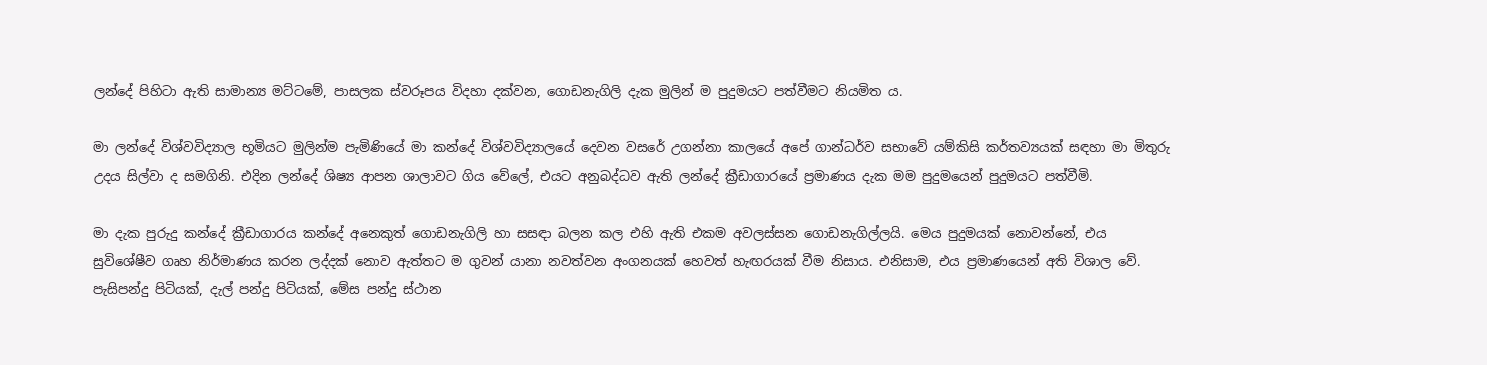ලන්දේ පිහිටා ඇති සාමාන්‍ය මට්ටමේ, පාසලක ස්වරූපය විදහා දක්වන, ගොඩනැගිලි දැක මුලින් ම පුදුමයට පත්වීමට නියමිත ය.

මා ලන්දේ විශ්වවිද්‍යාල භූමියට මුලින්ම පැමිණියේ මා කන්දේ විශ්වවිද්‍යාලයේ දෙවන වසරේ උගන්නා කාලයේ අපේ ගාන්ධර්ව සභාවේ යම්කිසි කර්තව්‍යයක් සඳහා මා මිතුරු උදය සිල්වා ද සමගිනි. එදින ලන්දේ ශිෂ්‍ය ආපන ශාලාවට ගිය වේලේ, එයට අනුබද්ධව ඇති ලන්දේ ක්‍රීඩාගාරයේ ප්‍රමාණය දැක මම පුදුමයෙන් පුදුමයට පත්වීමි.

මා දැක පුරුදු කන්දේ ක්‍රීඩාගාරය කන්දේ අනෙකුත් ගොඩනැගිලි හා සසඳා බලන කල එහි ඇති එකම අවලස්සන ගොඩනැගිල්ලයි. මෙය පුදුමයක් නොවන්නේ, එය සුවිශේෂීව ගෘහ නිර්මාණය කරන ලද්දක් නොව ඇත්තට ම ගුවන් යානා නවත්වන අංගනයක් හෙවත් හැඟරයක් වීම නිසාය. එනිසාම, එය ප්‍රමාණයෙන් අති විශාල වේ. පැසිපන්දු පිටියක්, දැල් පන්දු පිටියක්, මේස පන්දු ස්ථාන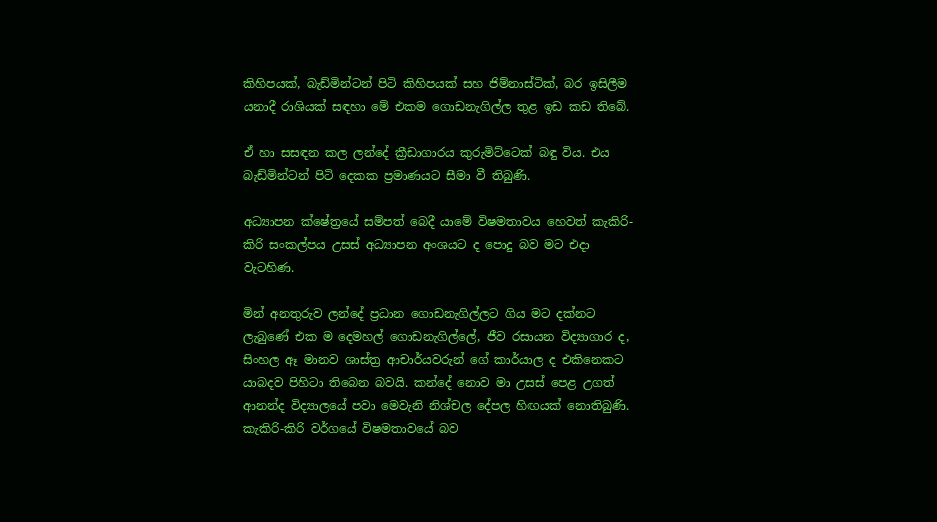කිහිපයක්, බැඩ්මින්ටන් පිටි කිහිපයක් සහ ජිම්නාස්ටික්, බර ඉසිලීම යනාදී රාශියක් සඳහා මේ එකම ගොඩනැගිල්ල තුළ ඉඩ කඩ තිබේ.

ඒ හා සසඳන කල ලන්දේ ක්‍රීඩාගාරය කුරුමිට්ටෙක් බඳු විය. එය බැඩ්මින්ටන් පිටි දෙකක ප්‍රමාණයට සීමා වී තිබුණි.

අධ්‍යාපන ක්ෂේත්‍රයේ සම්පත් බෙදී යාමේ විෂමතාවය හෙවත් කැකිරි-කිරි සංකල්පය උසස් අධ්‍යාපන අංශයට ද පොදු බව මට එදා වැටහිණ.

මින් අනතුරුව ලන්දේ ප්‍රධාන ගොඩනැගිල්ලට ගිය මට දක්නට ලැබුණේ එක ම දෙමහල් ගොඩනැගිල්ලේ, ජීව රසායන විද්‍යාගාර ද, සිංහල ඈ මානව ශාස්ත්‍ර ආචාර්යවරුන් ගේ කාර්යාල ද එකිනෙකට යාබදව පිහිටා තිබෙන බවයි. කන්දේ නොව මා උසස් පෙළ උගත් ආනන්ද විද්‍යාලයේ පවා මෙවැනි නිශ්චල දේපල හිඟයක් නොතිබුණි. කැකිරි-කිරි වර්ගයේ විෂමතාවයේ බව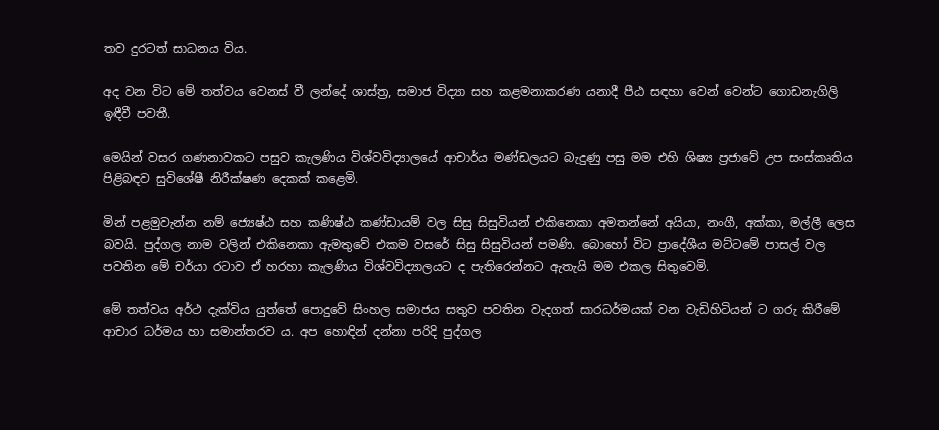තව දුරටත් සාධනය විය.

අද වන විට මේ තත්වය වෙනස් වී ලන්දේ ශාස්ත්‍ර, සමාජ විද්‍යා සහ කළමනාකරණ යනාදී පීඨ සඳහා වෙන් වෙන්ට ගොඩනැගිලි ඉඳීවී පවතී.

මෙයින් වසර ගණනාවකට පසුව කැලණිය විශ්වවිද්‍යාලයේ ආචාර්ය මණ්ඩලයට බැදුණු පසු මම එහි ශිෂ්‍ය ප්‍රජාවේ උප සංස්කෘතිය පිළිබඳව සුවිශේෂී නිරීක්ෂණ දෙකක් කළෙමි.

මින් පළමුවැන්න නම් ජ්‍යෙෂ්ඨ සහ කණිෂ්ඨ කණ්ඩායම් වල සිසු සිසුවියන් එකිනෙකා අමතන්නේ අයියා, නංගී, අක්කා, මල්ලී ලෙස බවයි. පුද්ගල නාම වලින් එකිනෙකා ඇමතුවේ එකම වසරේ සිසු සිසුවියන් පමණි. බොහෝ විට ප්‍රාදේශීය මට්ටමේ පාසල් වල පවතින මේ චර්යා රටාව ඒ හරහා කැලණිය විශ්වවිද්‍යාලයට ද පැතිරෙන්නට ඇතැයි මම එකල සිතුවෙමි.

මේ තත්වය අර්ථ දැක්විය යුත්තේ පොදුවේ සිංහල සමාජය සතුව පවතින වැදගත් සාරධර්මයක් වන වැඩිහිටියන් ට ගරු කිරීමේ ආචාර ධර්මය හා සමාන්තරව ය. අප හොඳින් දන්නා පරිදි පුද්ගල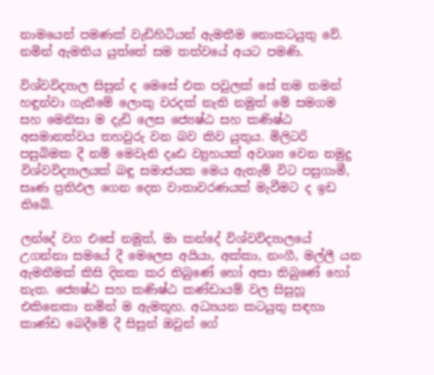නාමයෙන් පමණක් වැඩිහිටියන් ඇමතීම නොකටයුතු වේ. නමින් ඇමතිය යුත්තේ සම තත්වයේ අයට පමණි.

විශ්වවිද්‍යාල සිසුන් ද මෙසේ එක පවුලක් සේ තම තමන් හඳුන්වා ගැනීමේ ලොකු වරදක් නැති නමුත් මේ සමගම සහ මෙනිසා ම දැඩි ලෙස ජ්‍යෙෂ්ඨ සහ කණිෂ්ඨ අසමානත්වය තහවුරු වන බව කිව යුතුය. මිලිටරි පසුබිමක දී නම් මෙවැනි දෘඪ ව්‍යුහයක් අවශ්‍ය වෙන නමුදු විශ්වවිද්‍යාලයක් බඳු සමාජයක මෙය ඇතැම් විට පසුගාමී, සෘණ ප්‍රතිඵල ගෙන දෙන වාතාවරණයක් මැවීමට ද ඉඩ තිබේ.

ලන්දේ වග එසේ නමුත්, මා කන්දේ විශ්වවිද්‍යාලයේ උගන්නා සමයේ දී මෙලෙස අයියා, අක්කා, නංගී, මල්ලී යන ඇමතීමක් කිසි දිනක කර තිබුණේ හෝ අසා තිබුණේ හෝ නැත. ජ්‍යෙෂ්ඨ සහ කණිෂ්ඨ කණ්ඩායම් වල සිසුහූ එකිනෙකා නමින් ම ඇමතූහ. අධ්‍යයන කටයුතු සඳහා කාණ්ඩ බෙදීමේ දී සිසුන් ඔවුන් ගේ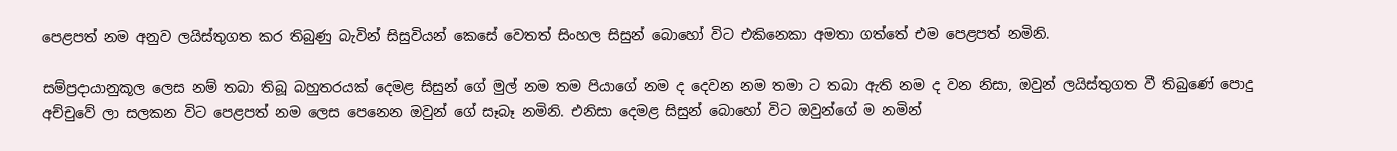පෙළපත් නම අනුව ලයිස්තුගත කර තිබුණු බැවින් සිසුවියන් කෙසේ වෙතත් සිංහල සිසුන් බොහෝ විට එකිනෙකා අමතා ගත්තේ එම පෙළපත් නමිනි.

සම්ප්‍රදායානුකූල ලෙස නම් තබා තිබූ බහුතරයක් දෙමළ සිසුන් ගේ මුල් නම තම පියාගේ නම ද දෙවන නම තමා ට තබා ඇති නම ද වන නිසා, ඔවුන් ලයිස්තුගත වී තිබුණේ පොදු අච්චුවේ ලා සලකන විට පෙළපත් නම ලෙස පෙනෙන ඔවුන් ගේ සෑබෑ නමිනි. එනිසා දෙමළ සිසුන් බොහෝ විට ඔවුන්ගේ ම නමින්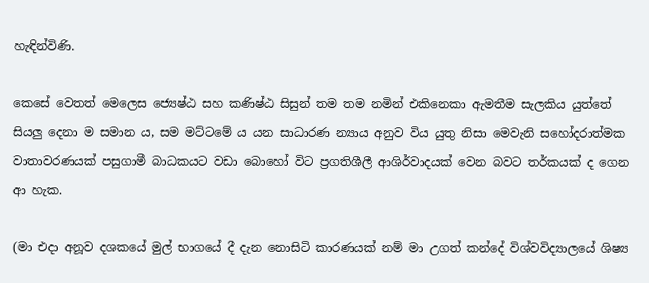හැඳින්විණි.

කෙසේ වෙතත් මෙලෙස ජ්‍යෙෂ්ඨ සහ කණිෂ්ඨ සිසුන් තම තම නමින් එකිනෙකා ඇමතීම සැලකිය යුත්තේ සියලු දෙනා ම සමාන ය, සම මට්ටමේ ය යන සාධාරණ න්‍යාය අනුව විය යුතු නිසා මෙවැනි සහෝදරාත්මක වාතාවරණයක් පසුගාමී බාධකයට වඩා බොහෝ විට ප්‍රගතිශීලී ආශිර්වාදයක් වෙන බවට තර්කයක් ද ගෙන ආ හැක.

(මා එදා අනූව දශකයේ මුල් භාගයේ දී දැන නොසිටි කාරණයක් නම් මා උගත් කන්දේ විශ්වවිද්‍යාලයේ ශිෂ්‍ය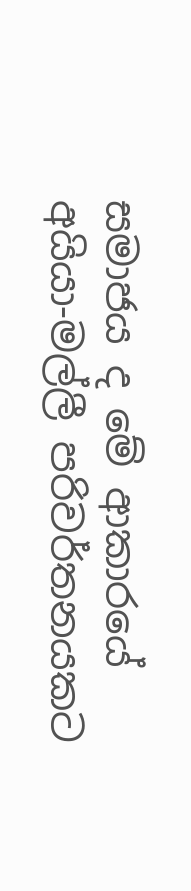සමාජය ද මේ ආකාරයේ අයියා-මල්ලී පරිවර්තනයකට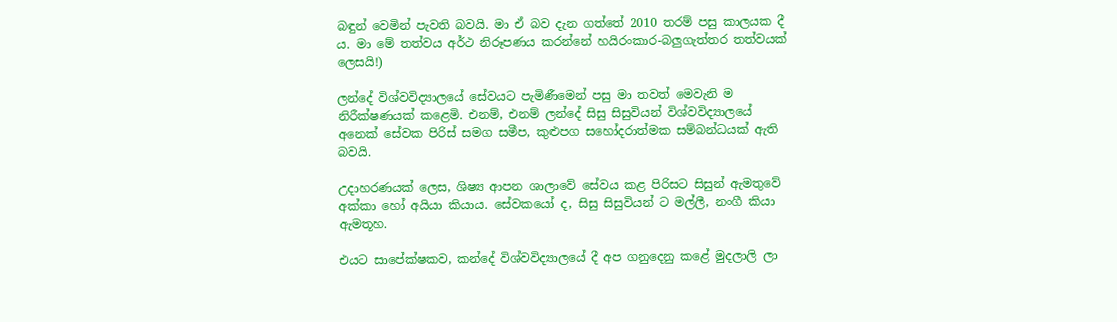බඳුන් වෙමින් පැවති බවයි. මා ඒ බව දැන ගත්තේ 2010 තරම් පසු කාලයක දී ය. මා මේ තත්වය අර්ථ නිරූපණය කරන්නේ හයිරංකාර-බලුගැත්තර තත්වයක් ලෙසයි!)

ලන්දේ විශ්වවිද්‍යාලයේ සේවයට පැමිණීමෙන් පසු මා තවත් මෙවැනි ම නිරීක්ෂණයක් කළෙමි. එනම්, එනම් ලන්දේ සිසු සිසුවියන් විශ්වවිද්‍යාලයේ අනෙක් සේවක පිරිස් සමග සමීප, කුළුපග සහෝදරාත්මක සම්බන්ධයක් ඇති බවයි.

උදාහරණයක් ලෙස, ශිෂ්‍ය ආපන ශාලාවේ සේවය කළ පිරිසට සිසුන් ඇමතුවේ අක්කා හෝ අයියා කියාය. සේවකයෝ ද, සිසු සිසුවියන් ට මල්ලී, නංගී කියා ඇමතූහ.

එයට සාපේක්ෂකව, කන්දේ විශ්වවිද්‍යාලයේ දී අප ගනුදෙනු කළේ මුදලාලි ලා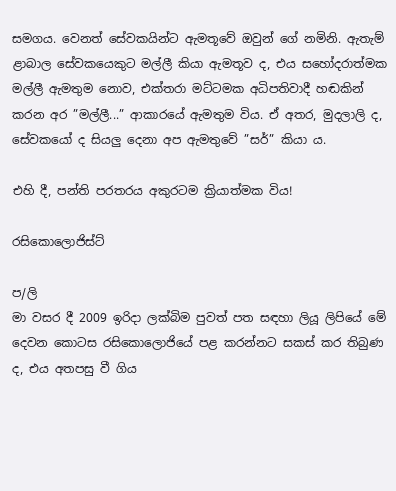සමගය. වෙනත් සේවකයින්ට ඇමතූවේ ඔවුන් ගේ නමිනි. ඇතැම් ළාබාල සේවකයෙකුට මල්ලී කියා ඇමතූව ද, එය සහෝදරාත්මක මල්ලී ඇමතුම නොව, එක්තරා මට්ටමක අධිපතිවාදී හඬකින් කරන අර ”මල්ලී...” ආකාරයේ ඇමතුම විය. ඒ අතර, මුදලාලි ද, සේවකයෝ ද සියලු දෙනා අප ඇමතුවේ ”සර්” කියා ය.

එහි දී, පන්ති පරතරය අකුරටම ක්‍රියාත්මක විය!

රසිකොලොජිස්ට්

ප/ලි
මා වසර දී 2009 ඉරිදා ලක්බිම පුවත් පත සඳහා ලියූ ලිපියේ මේ දෙවන කොටස රසිකොලොජියේ පළ කරන්නට සකස් කර තිබුණ ද, එය අතපසු වී ගිය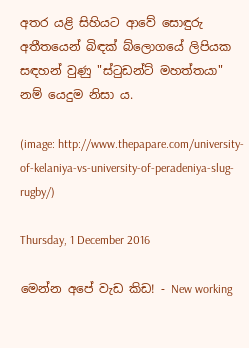අතර යළි සිහියට ආවේ සොඳුරු අතීතයෙන් බිඳක් බ්ලොගයේ ලිපියක සඳහන් වුණු "ස්ටුඩන්ට් මහත්තයා" නම් යෙදුම නිසා ය.

(image: http://www.thepapare.com/university-of-kelaniya-vs-university-of-peradeniya-slug-rugby/)

Thursday, 1 December 2016

මෙන්න අපේ වැඩ කිඩ! - New working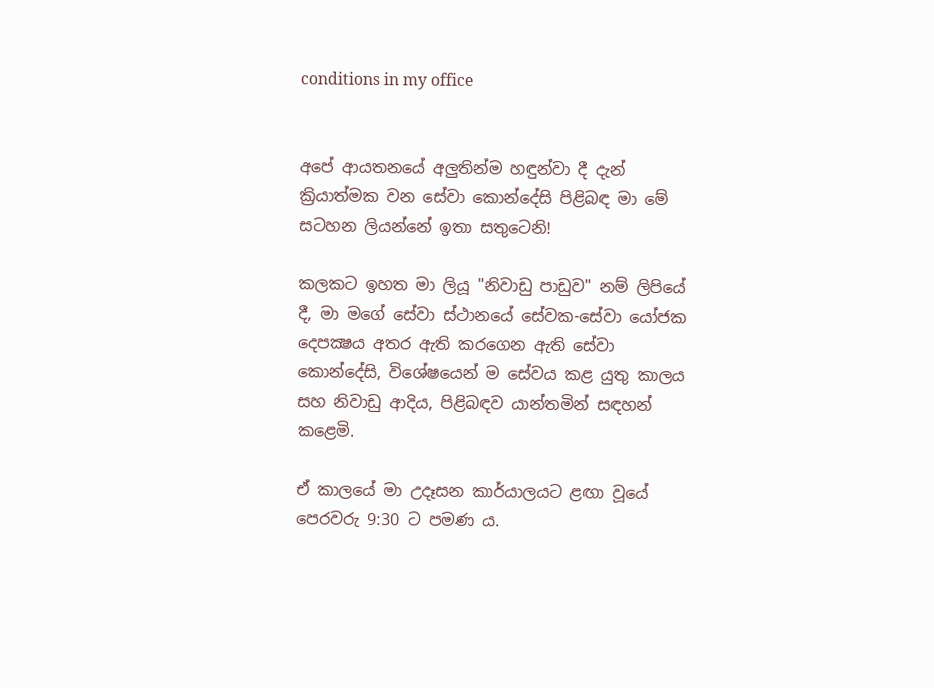conditions in my office


අපේ ආයතනයේ අලුතින්ම හඳුන්වා දී දැන් ක්‍රියාත්මක වන සේවා කොන්දේසි පිළිබඳ මා මේ සටහන ලියන්නේ ඉතා සතුටෙනි!

කලකට ඉහත මා ලියූ "නිවාඩු පාඩුව" නම් ලිපියේ දී, මා මගේ සේවා ස්ථානයේ සේවක-සේවා යෝජක දෙපක්‍ෂය අතර ඇති කරගෙන ඇති සේවා කොන්දේසි, විශේෂයෙන් ම සේවය කළ යුතු කාලය සහ නිවාඩු ආදිය, පිළිබඳව යාන්තමින් සඳහන් කළෙමි.

ඒ කාලයේ මා උදෑසන කාර්යාලයට ළඟා වූයේ පෙරවරු 9:30 ට පමණ ය.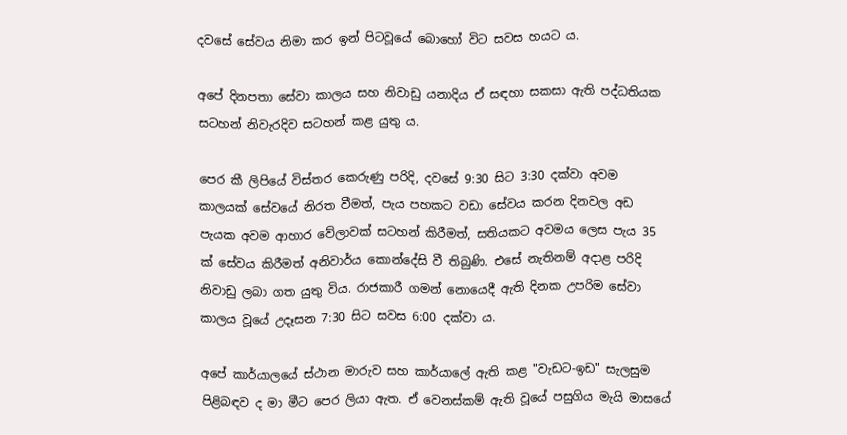දවසේ සේවය නිමා කර ඉන් පිටවූයේ බොහෝ විට සවස හයට ය.

අපේ දිනපතා සේවා කාලය සහ නිවාඩු යනාදිය ඒ සඳහා සකසා ඇති පද්ධතියක සටහන් නිවැරදිව සටහන් කළ යුතු ය.

පෙර කී ලිපියේ විස්තර කෙරුණු පරිදි, දවසේ 9:30 සිට 3:30 දක්වා අවම කාලයක් සේවයේ නිරත වීමත්, පැය පහකට වඩා සේවය කරන දිනවල අඩ පැයක අවම ආහාර වේලාවක් සටහන් කිරීමත්, සතියකට අවමය ලෙස පැය 35 ක් සේවය කිරීමත් අනිවාර්ය කොන්දේසි වී තිබුණි. එසේ නැතිනම් අදාළ පරිදි නිවාඩු ලබා ගත යුතු විය. රාජකාරී ගමන් නොයෙදී ඇති දිනක උපරිම සේවා කාලය වූයේ උදෑසන 7:30 සිට සවස 6:00 දක්වා ය.

අපේ කාර්යාලයේ ස්ථාන මාරුව සහ කාර්යාලේ ඇති කළ "වැඩට-ඉඩ" සැලසුම පිළිබඳව ද මා මීට පෙර ලියා ඇත. ඒ වෙනස්කම් ඇති වූයේ පසුගිය මැයි මාසයේ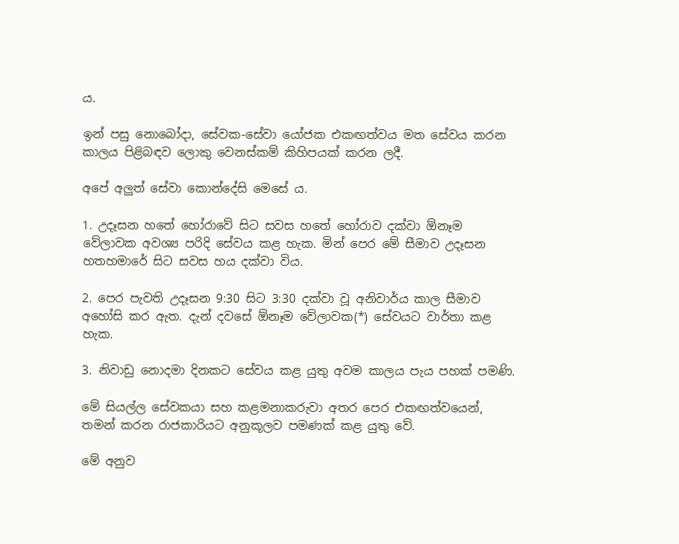ය.

ඉන් පසු නොබෝදා, සේවක-සේවා යෝජක එකඟත්වය මත සේවය කරන කාලය පිළිබඳව ලොකු වෙනස්කම් කිහිපයක් කරන ලදී.

අපේ අලුත් සේවා කොන්දේසි මෙසේ ය.

1. උදෑසන හතේ හෝරාවේ සිට සවස හතේ හෝරාව දක්වා ඕනෑම වේලාවක අවශ්‍ය පරිදි සේවය කළ හැක. මින් පෙර මේ සීමාව උදෑසන හතහමාරේ සිට සවස හය දක්වා විය.

2. පෙර පැවති උදෑසන 9:30 සිට 3:30 දක්වා වූ අනිවාර්ය කාල සීමාව අහෝසි කර ඇත. දැන් දවසේ ඕනෑම වේලාවක(*) සේවයට වාර්තා කළ හැක.

3. නිවාඩු නොදමා දිනකට සේවය කළ යුතු අවම කාලය පැය පහක් පමණි.

මේ සියල්ල සේවකයා සහ කළමනාකරුවා අතර පෙර එකඟත්වයෙන්, තමන් කරන රාජකාරියට අනුකූලව පමණක් කළ යුතු වේ.

මේ අනුව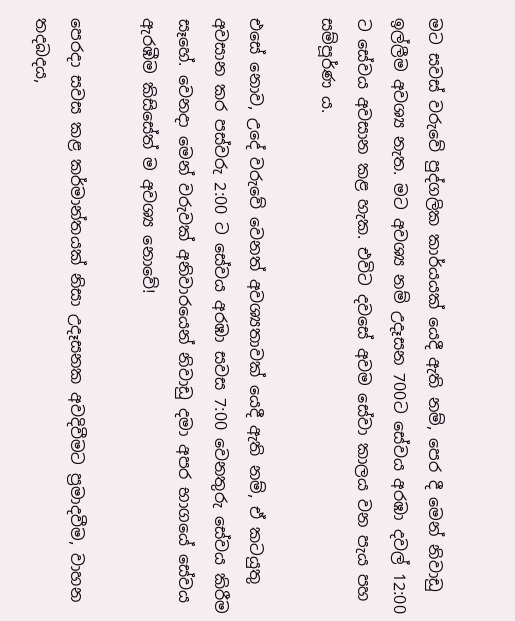මට සවස් වරුවේ පුද්ගලික කාර්යයක් යෙදී ඇති නම්, පෙර දී මෙන් නිවාඩු ඉල්ලීම අවශ්‍ය නැත. මට අවශ්‍ය නම් උදෑසන 700ට සේවය අරඹා දවල් 12:00 ට සේවය අවසාන කළ හැක. එවිට දවසේ අවම සේවා කාලය වන පැය පහ සම්පූර්ණ ය.

එසේ නොව, උදේ වරුවේ වෙනත් අවශ්‍යතාවක් යෙදී ඇති නම්, ඒ කටයුතු අවසාන කර පස්වරු 2:00 ට සේවය අරඹා සවස 7:00 වෙනතුරු සේවය කිරීම සෑහේ. වෙනදා මෙන් වරුවක් අනිවාරයෙන් නිවාඩු දමා අපර භාගයේ සේවය ඇරඹීම කිසිසේත් ම අවශ්‍ය නොවේ!

පෙරදා සවස කළ කර්මාන්තයක් නිසා උදෑසනක අවදිවීමට ප්‍රමාදවීම, වාහන තදබදය,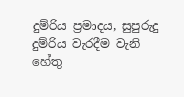දුම්රිය ප්‍රමාදය, සුපුරුදු දුම්රිය වැරදීම වැනි හේතු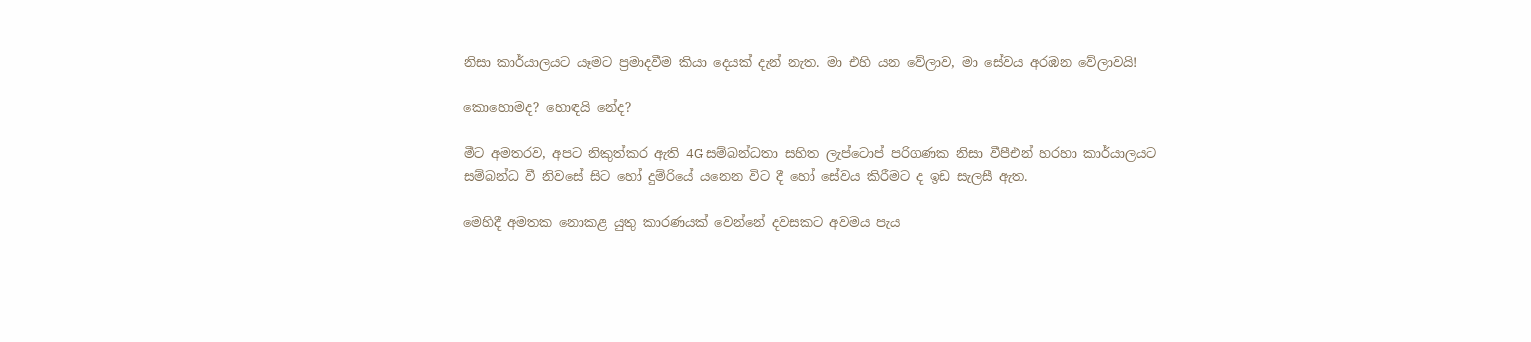නිසා කාර්යාලයට යෑමට ප්‍රමාදවීම කියා දෙයක් දැන් නැත. මා එහි යන වේලාව, මා සේවය අරඹන වේලාවයි!

කොහොමද? හොඳයි නේද?

මීට අමතරව, අපට නිකුත්කර ඇති 4G සම්බන්ධතා සහිත ලැප්ටොප් පරිගණක නිසා වීපීඑන් හරහා කාර්යාලයට සම්බන්ධ වී නිවසේ සිට හෝ දුම්රියේ යනෙන විට දී හෝ සේවය කිරීමට ද ඉඩ සැලසී ඇත.

මෙහිදී අමතක නොකළ යුතු කාරණයක් වෙන්නේ දවසකට අවමය පැය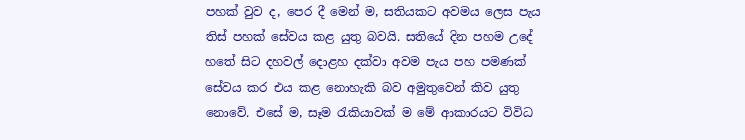පහක් වුව ද, පෙර දී මෙන් ම, සතියකට අවමය ලෙස පැය තිස් පහක් සේවය කළ යුතු බවයි. සතියේ දින පහම උදේ හතේ සිට දහවල් දොළහ දක්වා අවම පැය පහ පමණක් සේවය කර එය කළ නොහැකි බව අමුතුවෙන් කිව යුතු නොවේ. එසේ ම, සෑම රැකියාවක් ම මේ ආකාරයට විවිධ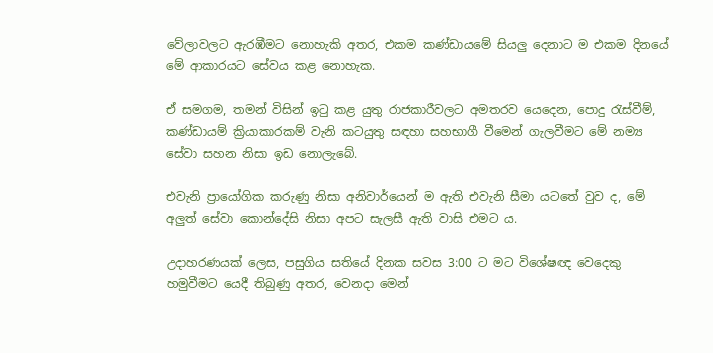වේලාවලට ඇරඹීමට නොහැකි අතර, එකම කණ්ඩායමේ සියලු දෙනාට ම එකම දිනයේ මේ ආකාරයට සේවය කළ නොහැක.

ඒ සමගම, තමන් විසින් ඉටු කළ යුතු රාජකාරීවලට අමතරව යෙදෙන, පොදු රැස්වීම්, කණ්ඩායම් ක්‍රියාකාරකම් වැනි කටයුතු සඳහා සහභාගී වීමෙන් ගැලවීමට මේ නම්‍ය සේවා සහන නිසා ඉඩ නොලැබේ.

එවැනි ප්‍රායෝගික කරුණු නිසා අනිවාර්යෙන් ම ඇති එවැනි සීමා යටතේ වුව ද, මේ අලුත් සේවා කොන්දේසි නිසා අපට සැලසී ඇති වාසි එමට ය.

උදාහරණයක් ලෙස, පසුගිය සතියේ දිනක සවස 3:00 ට මට විශේෂඥ වෙදෙකු හමුවීමට යෙදී තිබුණු අතර, වෙනදා මෙන්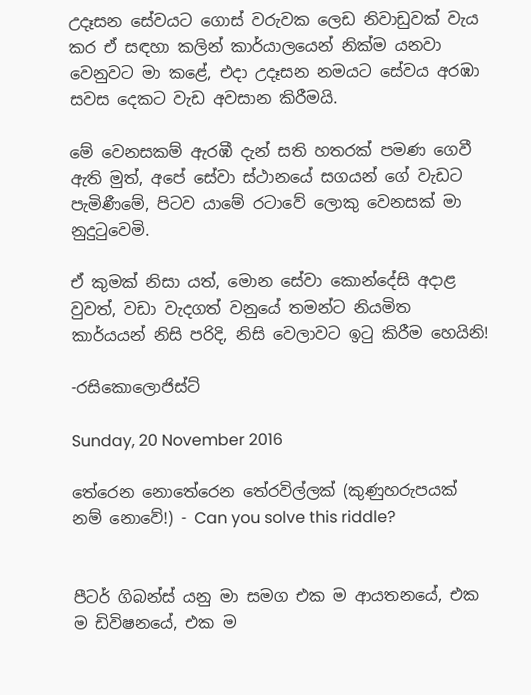උදෑසන සේවයට ගොස් වරුවක ලෙඩ නිවාඩුවක් වැය කර ඒ සඳහා කලින් කාර්යාලයෙන් නික්ම යනවා වෙනුවට මා කළේ, එදා උදෑසන නමයට සේවය අරඹා සවස දෙකට වැඩ අවසාන කිරීමයි.

මේ වෙනසකම් ඇරඹී දැන් සති හතරක් පමණ ගෙවී ඇති මුත්, අපේ සේවා ස්ථානයේ සගයන් ගේ වැඩට පැමිණීමේ, පිටව යාමේ රටාවේ ලොකු වෙනසක් මා නුදුටුවෙමි.

ඒ කුමක් නිසා යත්, මොන සේවා කොන්දේසි අදාළ වුවත්, වඩා වැදගත් වනුයේ තමන්ට නියමිත කාර්යයන් නිසි පරිදි, නිසි වෙලාවට ඉටු කිරීම හෙයිනි!

-රසිකොලොජිස්ට්

Sunday, 20 November 2016

තේරෙන නොතේරෙන තේරවිල්ලක් (කුණුහරුපයක් නම් නොවේ!) - Can you solve this riddle?


පීටර් ගිබන්ස් යනු මා සමග එක ම ආයතනයේ, එක ම ඩිවිෂනයේ, එක ම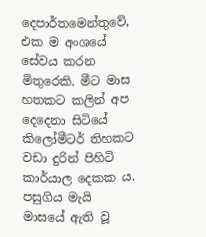දෙපාර්තමෙන්තුවේ, එක ම අංශයේ සේවය කරන මිතුරෙකි. මීට මාස හතකට කලින් අප දෙදෙනා සිටියේ කිලෝමීටර් තිහකට වඩා දුරින් පිහිටි කාර්යාල දෙකක ය. පසුගිය මැයි මාසයේ ඇති වූ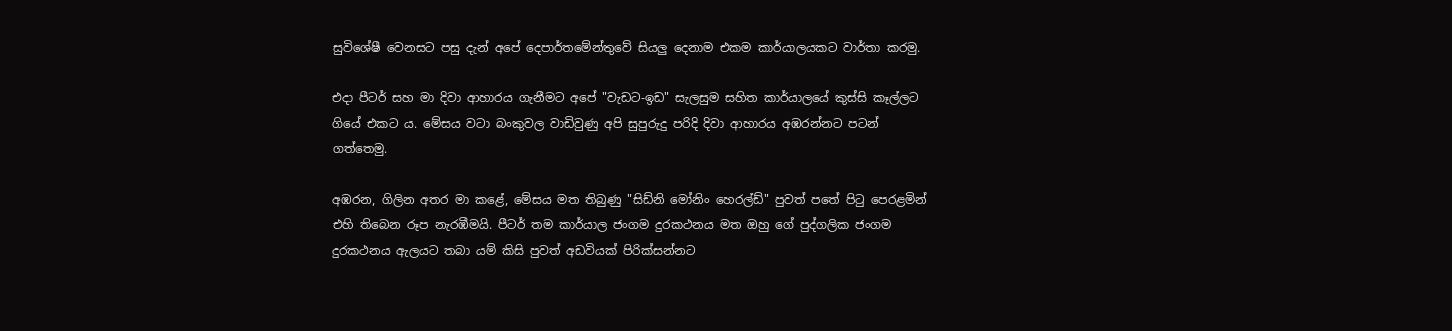සුවිශේෂී වෙනසට පසු දැන් අපේ දෙපාර්තමේන්තුවේ සියලු දෙනාම එකම කාර්යාලයකට වාර්තා කරමු.

එදා පීටර් සහ මා දිවා ආහාරය ගැනීමට අපේ "වැඩට-ඉඩ" සැලසුම සහිත කාර්යාලයේ කුස්සි කෑල්ලට ගියේ එකට ය. මේසය වටා බංකුවල වාඩිවුණු අපි සුපුරුදු පරිදි දිවා ආහාරය අඹරන්නට පටන් ගත්තෙමු.

අඹරන, ගිලින අතර මා කළේ, මේසය මත තිබුණු "සිඩ්නි මෝනිං හෙරල්ඩ්" පුවත් පතේ පිටු පෙරළමින් එහි තිබෙන රූප නැරඹීමයි. පීටර් තම කාර්යාල ජංගම දුරකථනය මත ඔහු ගේ පුද්ගලික ජංගම දුරකථනය ඇලයට තබා යම් කිසි පුවත් අඩවියක් පිරික්සන්නට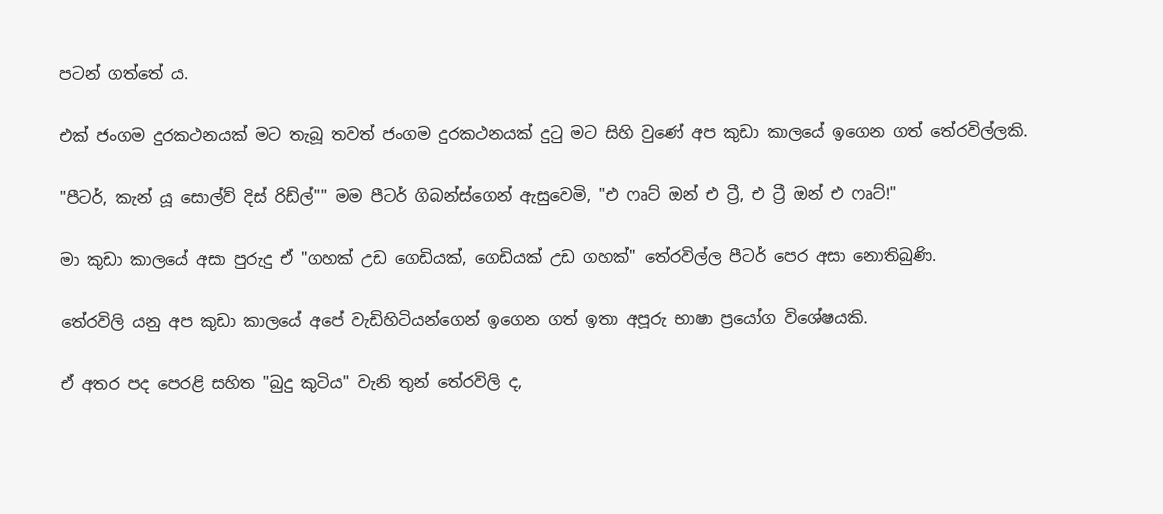පටන් ගත්තේ ය.

එක් ජංගම දුරකථනයක් මට තැබූ තවත් ජංගම දුරකථනයක් දුටු මට සිහි වුණේ අප කුඩා කාලයේ ඉගෙන ගත් තේරවිල්ලකි.

"පීටර්, කැන් යූ සොල්ව් දිස් රිඩ්ල්"" මම පීටර් ගිබන්ස්ගෙන් ඇසුවෙමි, "එ ෆෘට් ඔන් එ ට්‍රී, එ ට්‍රී ඔන් එ ෆෘට්!"

මා කුඩා කාලයේ අසා පුරුදු ඒ "ගහක් උඩ ගෙඩියක්, ගෙඩියක් උඩ ගහක්" තේරවිල්ල පීටර් පෙර අසා නොතිබුණි.

තේරවිලි යනු අප කුඩා කාලයේ අපේ වැඩිහිටියන්ගෙන් ඉගෙන ගත් ඉතා අපූරු භාෂා ප්‍රයෝග විශේෂයකි.

ඒ අතර පද පෙරළි සහිත "බුදු කුටිය" වැනි තුන් තේරවිලි ද,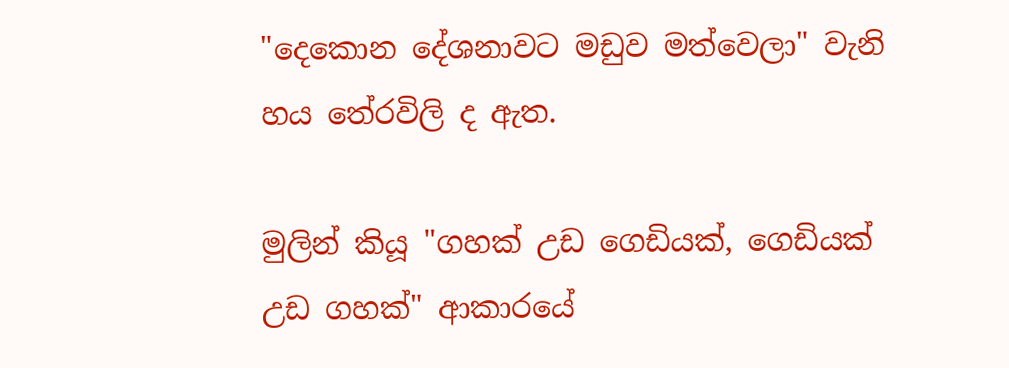"දෙකොන දේශනාවට මඩුව මත්වෙලා" වැනි හය තේරවිලි ද ඇත.

මුලින් කියූ "ගහක් උඩ ගෙඩියක්, ගෙඩියක් උඩ ගහක්" ආකාරයේ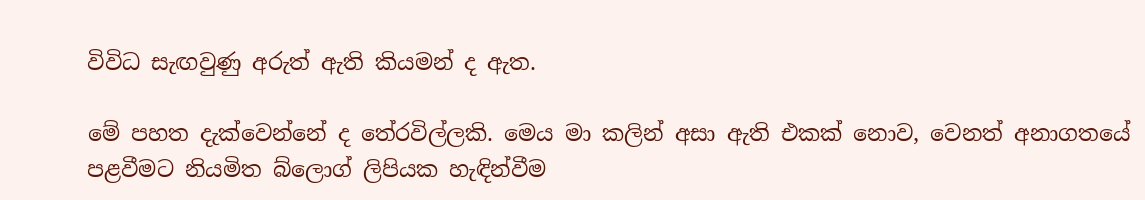විවිධ සැඟවුණු අරුත් ඇති කියමන් ද ඇත.

මේ පහත දැක්වෙන්නේ ද තේරවිල්ලකි. මෙය මා කලින් අසා ඇති එකක් නොව, වෙනත් අනාගතයේ පළවීමට නියමිත බ්ලොග් ලිපියක හැඳින්වීම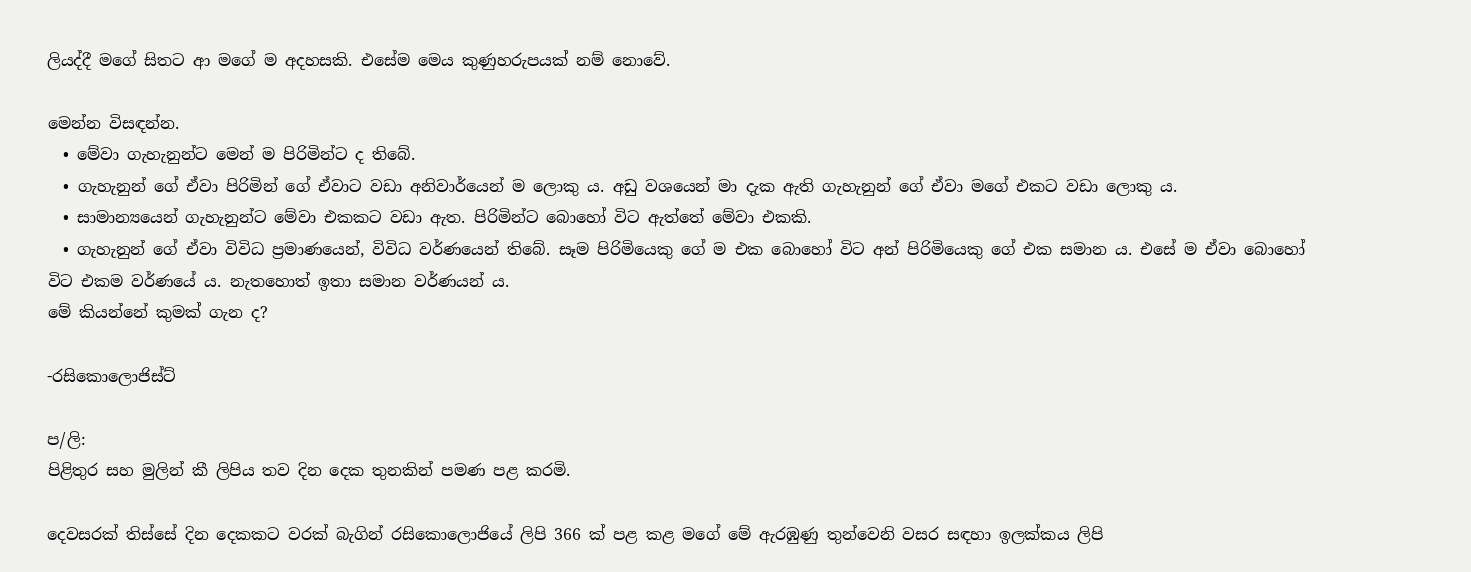ලියද්දී මගේ සිතට ආ මගේ ම අදහසකි. එසේම මෙය කුණුහරුපයක් නම් නොවේ.

මෙන්න විසඳන්න.
  • මේවා ගැහැනුන්ට මෙන් ම පිරිමින්ට ද තිබේ.
  • ගැහැනුන් ගේ ඒවා පිරිමින් ගේ ඒවාට වඩා අනිවාර්යෙන් ම ලොකු ය. අඩු වශයෙන් මා දැක ඇති ගැහැනුන් ගේ ඒවා මගේ එකට වඩා ලොකු ය.
  • සාමාන්‍යයෙන් ගැහැනුන්ට මේවා එකකට වඩා ඇත. පිරිමින්ට බොහෝ විට ඇත්තේ මේවා එකකි.
  • ගැහැනුන් ගේ ඒවා විවිධ ප්‍රමාණයෙන්, විවිධ වර්ණයෙන් තිබේ. සෑම පිරිමියෙකු ගේ ම එක බොහෝ විට අන් පිරිමියෙකු ගේ එක සමාන ය. එසේ ම ඒවා බොහෝ විට එකම වර්ණයේ ය. නැතහොත් ඉතා සමාන වර්ණයන් ය.
මේ කියන්නේ කුමක් ගැන ද?

-රසිකොලොජිස්ට්

ප/ලි:
පිළිතුර සහ මුලින් කී ලිපිය තව දින දෙක තුනකින් පමණ පළ කරමි.

දෙවසරක් තිස්සේ දින දෙකකට වරක් බැගින් රසිකොලොජියේ ලිපි 366 ක් පළ කළ මගේ මේ ඇරඹුණු තුන්වෙනි වසර සඳහා ඉලක්කය ලිපි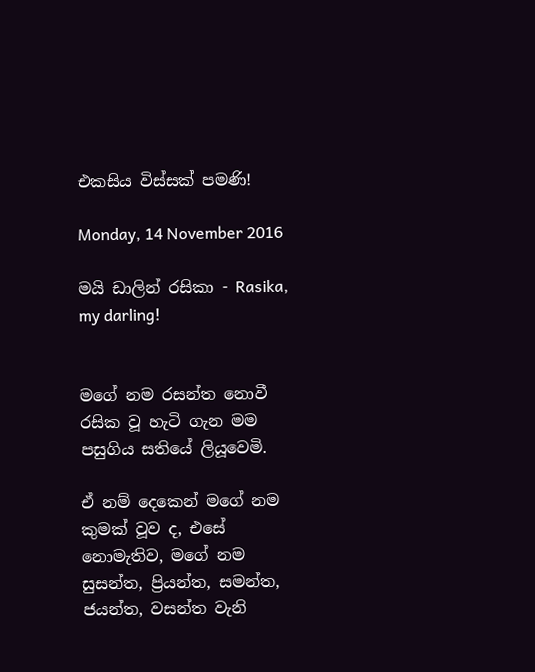එකසිය විස්සක් පමණි!

Monday, 14 November 2016

මයි ඩාලින් රසිකා - Rasika, my darling!


මගේ නම රසන්ත නොවී රසික වූ හැටි ගැන මම පසුගිය සතියේ ලියූවෙමි.

ඒ නම් දෙකෙන් මගේ නම කුමක් වූව ද, එසේ නොමැතිව, මගේ නම සුසන්ත, ප්‍රියන්ත, සමන්ත, ජයන්ත, වසන්ත වැනි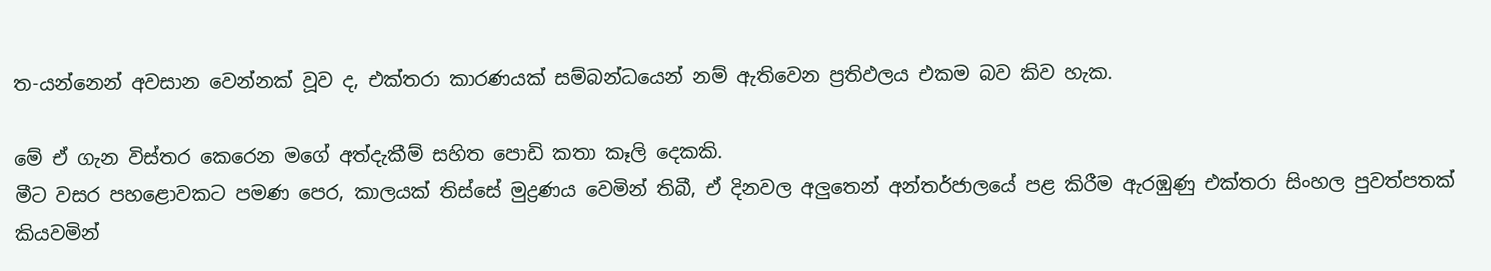ත-යන්නෙන් අවසාන වෙන්නක් වූව ද, එක්තරා කාරණයක් සම්බන්ධයෙන් නම් ඇතිවෙන ප්‍රතිඵලය එකම බව කිව හැක.

මේ ඒ ගැන විස්තර කෙරෙන මගේ අත්දැකීම් සහිත පොඩි කතා කෑලි දෙකකි.
මීට වසර පහළොවකට පමණ පෙර, කාලයක් තිස්සේ මුද්‍රණය වෙමින් තිබී, ඒ දිනවල අලුතෙන් අන්තර්ජාලයේ පළ කිරීම ඇරඹුණු එක්තරා සිංහල පුවත්පතක් කියවමින්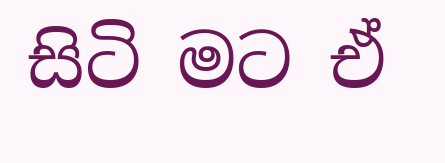සිටි මට ඒ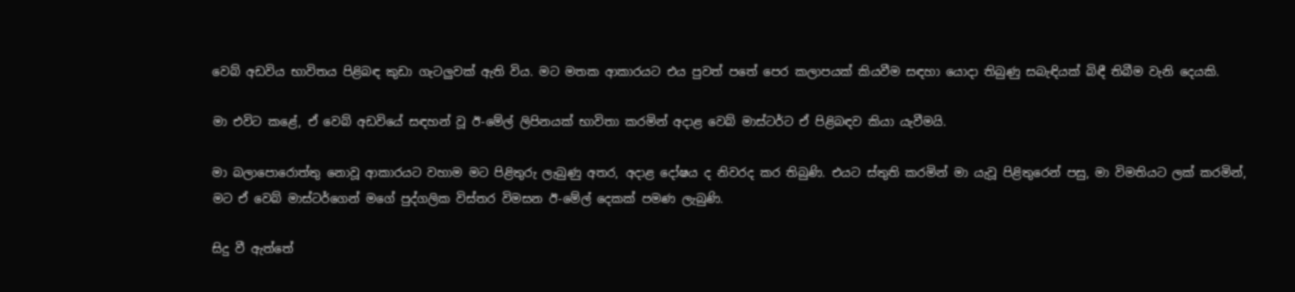වෙබ් අඩවිය භාවිතය පිළිබඳ කුඩා ගැටලුවක් ඇති විය. මට මතක ආකාරයට එය පුවත් පතේ පෙර කලාපයක් කියවීම සඳහා යොදා තිබුණු සබැඳියක් බිඳී තිබීම වැනි දෙයකි.

මා එවිට කළේ, ඒ වෙබ් අඩවියේ සඳහන් වූ ඊ-මේල් ලිපිනයක් භාවිතා කරමින් අදාළ වෙබ් මාස්ටර්ට ඒ පිළිබඳව කියා යැවීමයි.

මා බලාපොරොත්තු නොවූ ආකාරයට වහාම මට පිළිතුරු ලැබුණු අතර, අදාළ දෝෂය ද නිවරද කර තිබුණි. එයට ස්තුති කරමින් මා යැවූ පිළිතුරෙන් පසු, මා විමතියට ලක් කරමින්, මට ඒ වෙබ් මාස්ටර්ගෙන් මගේ පුද්ගලික විස්තර විමසන ඊ-මේල් දෙකක් පමණ ලැබුණි.

සිදු වී ඇත්තේ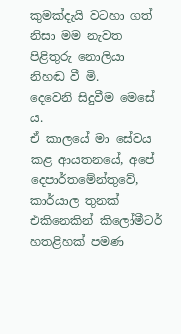කුමක්දැයි වටහා ගත් නිසා මම නැවත පිළිතුරු නොලියා නිහඬ වී මි.
දෙවෙනි සිදුවීම මෙසේ ය.
ඒ කාලයේ මා සේවය කළ ආයතනයේ, අපේ දෙපාර්තමේන්තුවේ, කාර්යාල තුනක් එකිනෙකින් කිලෝමීටර් හතළිහක් පමණ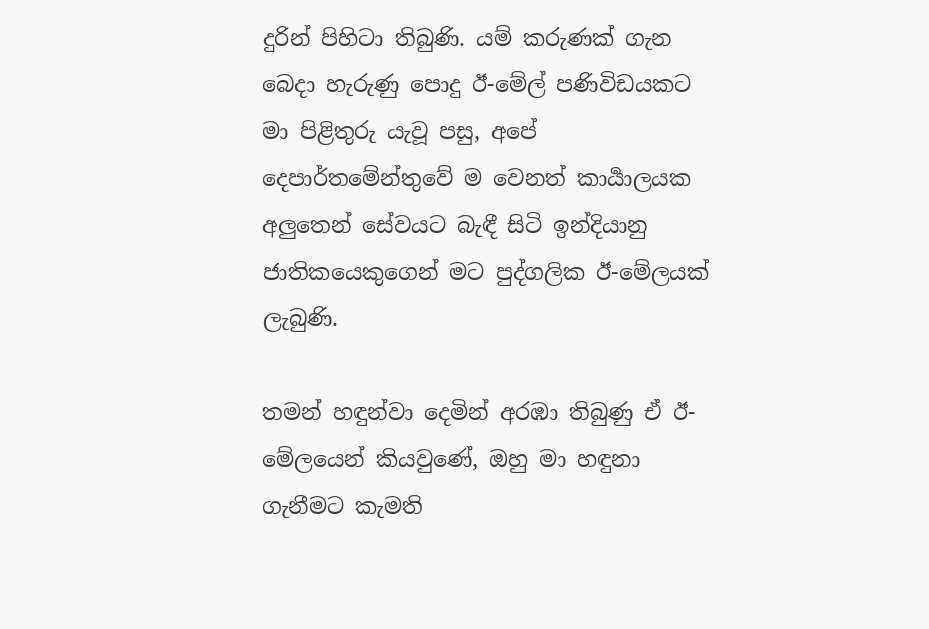දුරින් පිහිටා තිබුණි. යම් කරුණක් ගැන බෙදා හැරුණු පොදු ඊ-මේල් පණිවිඩයකට මා පිළිතුරු යැවූ පසු, අපේ දෙපාර්තමේන්තුවේ ම වෙනත් කාර්‍යාලයක අලුතෙන් සේවයට බැඳී සිටි ඉන්දියානු ජාතිකයෙකුගෙන් මට පුද්ගලික ඊ-මේලයක් ලැබුණි.

තමන් හඳුන්වා දෙමින් අරඹා තිබුණු ඒ ඊ-මේලයෙන් කියවුණේ, ඔහු මා හඳුනා ගැනීමට කැමති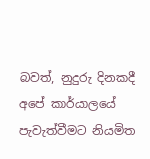බවත්, නුදුරු දිනකදී අපේ කාර්යාලයේ පැවැත්වීමට නියමිත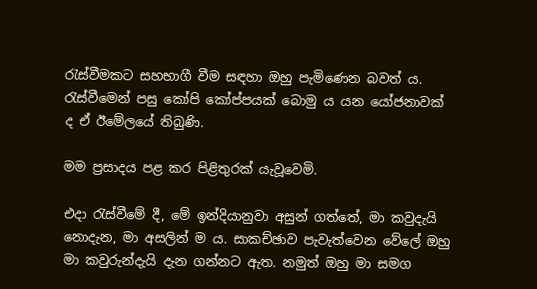රැස්වීමකට සහභාගී වීම සඳහා ඔහු පැමිණෙන බවත් ය. රැස්වීමෙන් පසු කෝපි කෝප්පයක් බොමු ය යන යෝජනාවක් ද ඒ ඊමේලයේ තිබුණි.

මම ප්‍රසාදය පළ කර පිළිතුරක් යැවූවෙමි.

එදා රැස්වීමේ දී, මේ ඉන්දියානුවා අසුන් ගත්තේ, මා කවුදැයි නොදැන, මා අසලින් ම ය. සාකච්ඡාව පැවැත්වෙන වේලේ ඔහු මා කවුරුන්දැයි දැන ගන්නට ඇත. නමුත් ඔහු මා සමග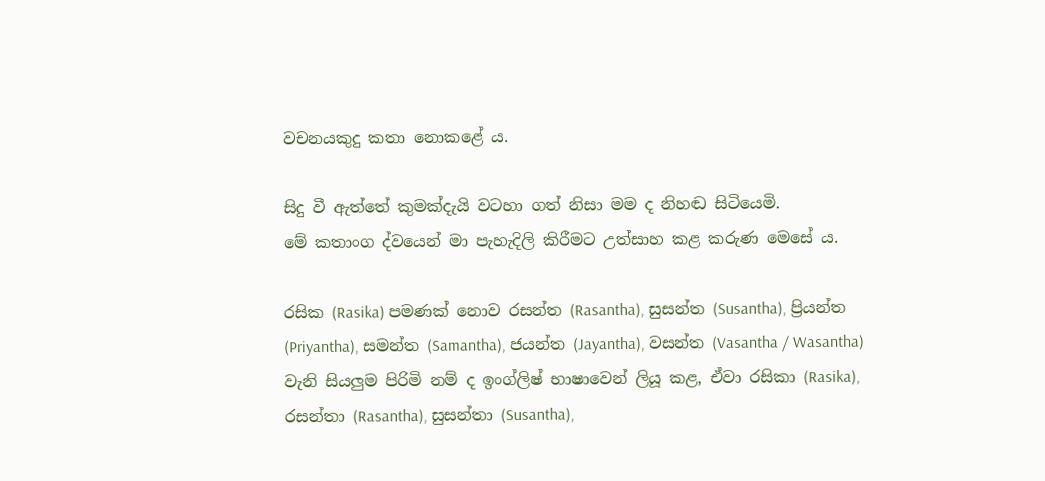වචනයකුදු කතා නොකළේ ය.

සිදු වී ඇත්තේ කුමක්දැයි වටහා ගත් නිසා මම ද නිහඬ සිටියෙමි.
මේ කතාංග ද්වයෙන් මා පැහැදිලි කිරීමට උත්සාහ කළ කරුණ මෙසේ ය.

රසික (Rasika) පමණක් නොව රසන්ත (Rasantha), සුසන්ත (Susantha), ප්‍රියන්ත (Priyantha), සමන්ත (Samantha), ජයන්ත (Jayantha), වසන්ත (Vasantha / Wasantha) වැනි සියලුම පිරිමි නම් ද ඉංග්ලිෂ් භාෂාවෙන් ලියූ කළ, ඒවා රසිකා (Rasika), රසන්තා (Rasantha), සුසන්තා (Susantha),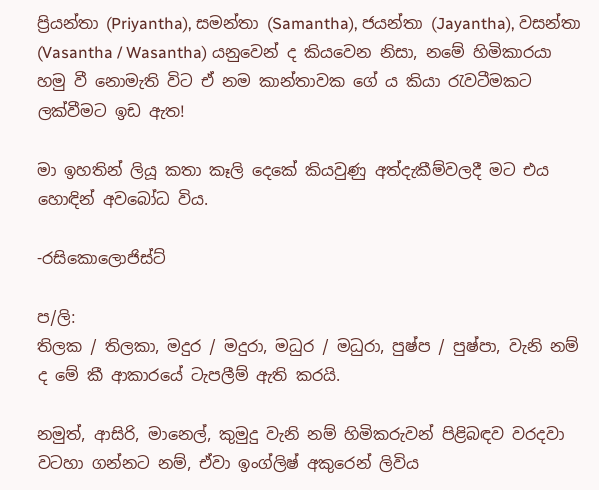ප්‍රියන්තා (Priyantha), සමන්තා (Samantha), ජයන්තා (Jayantha), වසන්තා (Vasantha / Wasantha) යනුවෙන් ද කියවෙන නිසා, නමේ හිමිකාරයා හමු වී නොමැති විට ඒ නම කාන්තාවක ගේ ය කියා රැවටීමකට ලක්වීමට ඉඩ ඇත!

මා ඉහතින් ලියූ කතා කෑලි දෙකේ කියවුණු අත්දැකීම්වලදී මට එය හොඳින් අවබෝධ විය.

-රසිකොලොජිස්ට්

ප/ලි:
තිලක / තිලකා, මදුර / මදුරා, මධුර / මධුරා, පුෂ්ප / පුෂ්පා, වැනි නම් ද මේ කී ආකාරයේ ටැපලීම් ඇති කරයි.

නමුත්, ආසිරි, මානෙල්, කුමුදු වැනි නම් හිමිකරුවන් පිළිබඳව වරදවා වටහා ගන්නට නම්, ඒවා ඉංග්ලිෂ් අකුරෙන් ලිවිය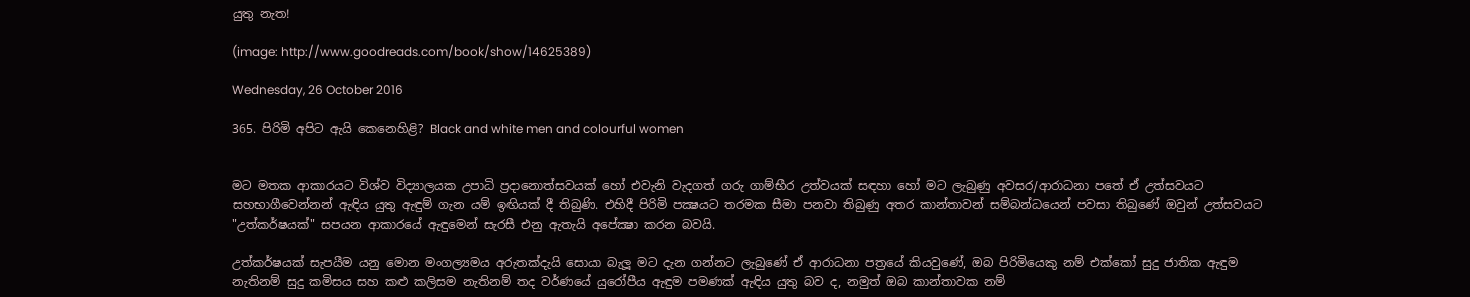යුතු නැත!

(image: http://www.goodreads.com/book/show/14625389)

Wednesday, 26 October 2016

365. පිරිමි අපිට ඇයි කෙනෙහිළි? Black and white men and colourful women


මට මතක ආකාරයට විශ්ව විද්‍යාලයක උපාධි ප්‍රදානොත්සවයක් හෝ එවැනි වැදගත් ගරු ගාම්භීර උත්වයක් සඳහා හෝ මට ලැබුණු අවසර/ආරාධනා පතේ ඒ උත්සවයට සහභාගීවෙන්නන් ඇඳිය යුතු ඇඳුම් ගැන යම් ඉඟියක් දී තිබුණි. එහිදී පිරිමි පක්‍ෂයට තරමක සීමා පනවා තිබුණු අතර කාන්තාවන් සම්බන්ධයෙන් පවසා තිබුණේ ඔවුන් උත්සවයට "උත්කර්ෂයක්" සපයන ආකාරයේ ඇඳුමෙන් සැරසී එනු ඇතැයි අපේක්‍ෂා කරන බවයි.

උත්කර්ෂයක් සැපයීම යනු මොන මංගල්‍යමය අරුතක්දැයි සොයා බැලූ මට දැන ගන්නට ලැබුණේ ඒ ආරාධනා පත්‍රයේ කියවුණේ, ඔබ පිරිමියෙකු නම් එක්කෝ සුදු ජාතික ඇඳුම නැතිනම් සුදු කමිසය සහ කළු කලිසම නැතිනම් තද වර්ණයේ යුරෝපීය ඇඳුම පමණක් ඇඳිය යුතු බව ද, නමුත් ඔබ කාන්තාවක නම්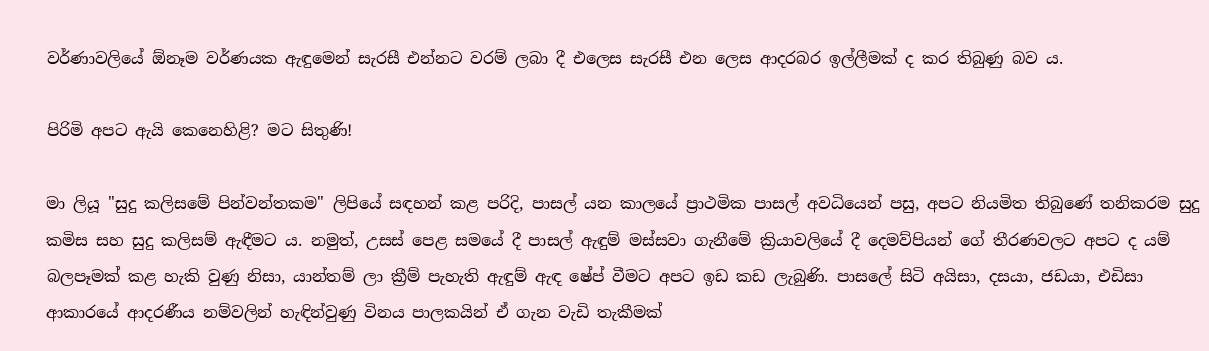වර්ණාවලියේ ඕනෑම වර්ණයක ඇඳුමෙන් සැරසී එන්නට වරම් ලබා දී එලෙස සැරසී එන ලෙස ආදරබර ඉල්ලීමක් ද කර තිබුණු බව ය.

පිරිමි අපට ඇයි කෙනෙහිළි? මට සිතුණි!

මා ලියූ "සුදු කලිසමේ පින්වන්තකම" ලිපියේ සඳහන් කළ පරිදි, පාසල් යන කාලයේ ප්‍රාථමික පාසල් අවධියෙන් පසු, අපට නියමිත තිබුණේ තනිකරම සුදු කමිස සහ සුදු කලිසම් ඇඳීමට ය. නමුත්, උසස් පෙළ සමයේ දී පාසල් ඇඳුම් මස්සවා ගැනීමේ ක්‍රියාවලියේ දී දෙමව්පියන් ගේ තීරණවලට අපට ද යම් බලපෑමක් කළ හැකි වුණු නිසා, යාන්තම් ලා ක්‍රීම් පැහැති ඇඳුම් ඇඳ ෂේප් වීමට අපට ඉඩ කඩ ලැබුණි. පාසලේ සිටි අයිසා, දසයා, ජඩයා, එඩිසා ආකාරයේ ආදරණීය නම්වලින් හැඳින්වුණු විනය පාලකයින් ඒ ගැන වැඩි තැකීමක්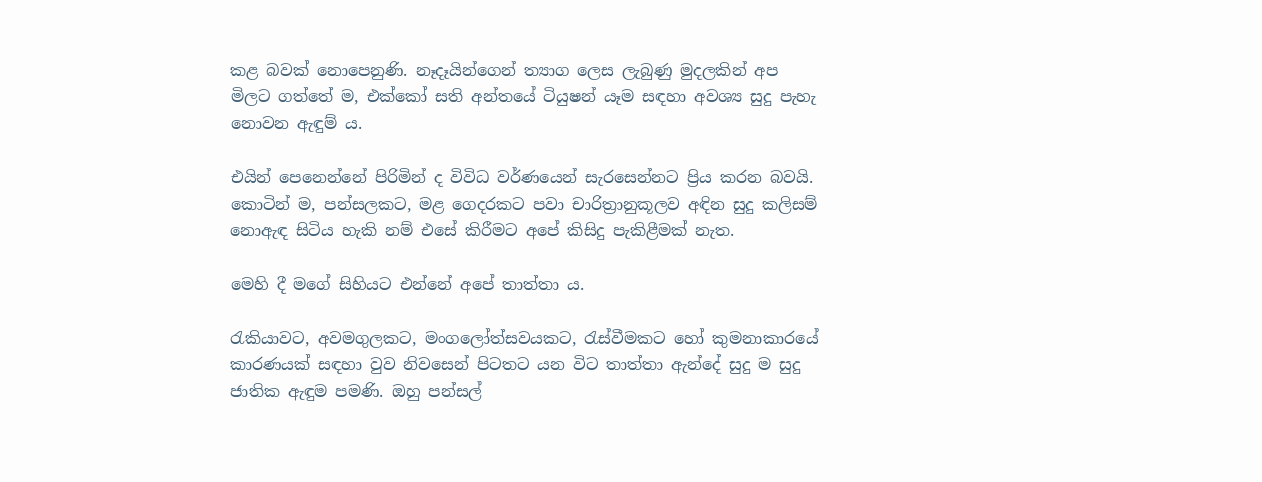කළ බවක් නොපෙනුණි. නෑදෑයින්ගෙන් ත්‍යාග ලෙස ලැබුණු මුදලකින් අප මිලට ගත්තේ ම, එක්කෝ සති අන්තයේ ටියුෂන් යෑම සඳහා අවශ්‍ය සුදු පැහැ නොවන ඇඳුම් ය.

එයින් පෙනෙන්නේ පිරිමින් ද විවිධ වර්ණයෙන් සැරසෙන්නට ප්‍රිය කරන බවයි. කොටින් ම, පන්සලකට, මළ ගෙදරකට පවා චාරිත්‍රානුකූලව අඳින සුදු කලිසම් නොඇඳ සිටිය හැකි නම් එසේ කිරීමට අපේ කිසිදු පැකිළීමක් නැත.

මෙහි දී මගේ සිහියට එන්නේ අපේ තාත්තා ය.

රැකියාවට, අවමගුලකට, මංගලෝත්සවයකට, රැස්වීමකට හෝ කුමනාකාරයේ කාරණයක් සඳහා වුව නිවසෙන් පිටතට යන විට තාත්තා ඇන්දේ සුදු ම සුදු ජාතික ඇඳුම පමණි. ඔහු පන්සල්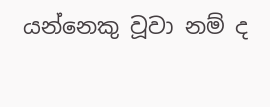යන්නෙකු වූවා නම් ද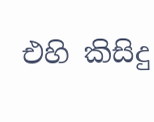එහි කිසිදු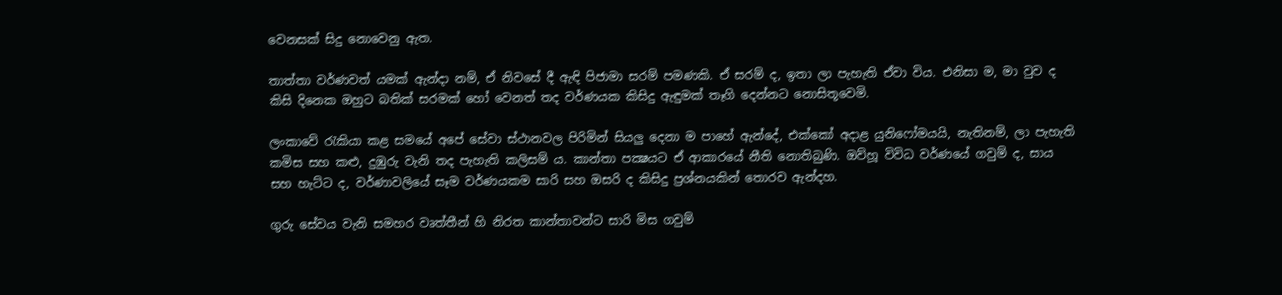වෙනසක් සිදු නොවෙනු ඇත.

තාත්තා වර්ණවත් යමක් ඇන්දා නම්, ඒ නිවසේ දී ඇඳි පිජාමා සරම් පමණකි. ඒ සරම් ද, ඉතා ලා පැහැති ඒවා විය. එනිසා ම, මා වුව ද කිසි දිනෙක ඔහුට බතික් සරමක් හෝ වෙනත් තද වර්ණයක කිසිදු ඇඳුමක් තෑගි දෙන්නට නොසිතූවෙමි.

ලංකාවේ රැකියා කළ සමයේ අපේ සේවා ස්ථානවල පිරිමින් සියලු දෙනා ම පාහේ ඇන්දේ, එක්කෝ අදාළ යුනිෆෝමයයි, නැතිනම්, ලා පැහැති කමිස සහ කළු, දුඹුරු වැනි තද පැහැති කලිසම් ය. කාන්තා පක්‍ෂයට ඒ ආකාරයේ නීති නොතිබුණි. ඔව්හූ විවිධ වර්ණයේ ගවුම් ද, සාය සහ හැට්ට ද, වර්ණාවලියේ සෑම වර්ණයකම සාරි සහ ඔසරි ද කිසිදු ප්‍රශ්නයකින් තොරව ඇන්දහ.

ගුරු සේවය වැනි සමහර වෘත්තීන් හි නිරත කාන්තාවන්ට සාරි මිස ගවුම්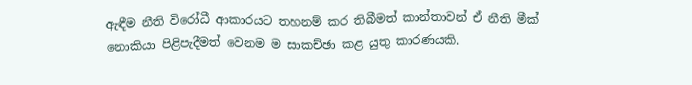ඇඳීම නීති විරෝධී ආකාරයට තහනම් කර තිබීමත් කාන්තාවන් ඒ නීති මීක් නොකියා පිළිපැදීමත් වෙනම ම සාකච්ඡා කළ යුතු කාරණයකි.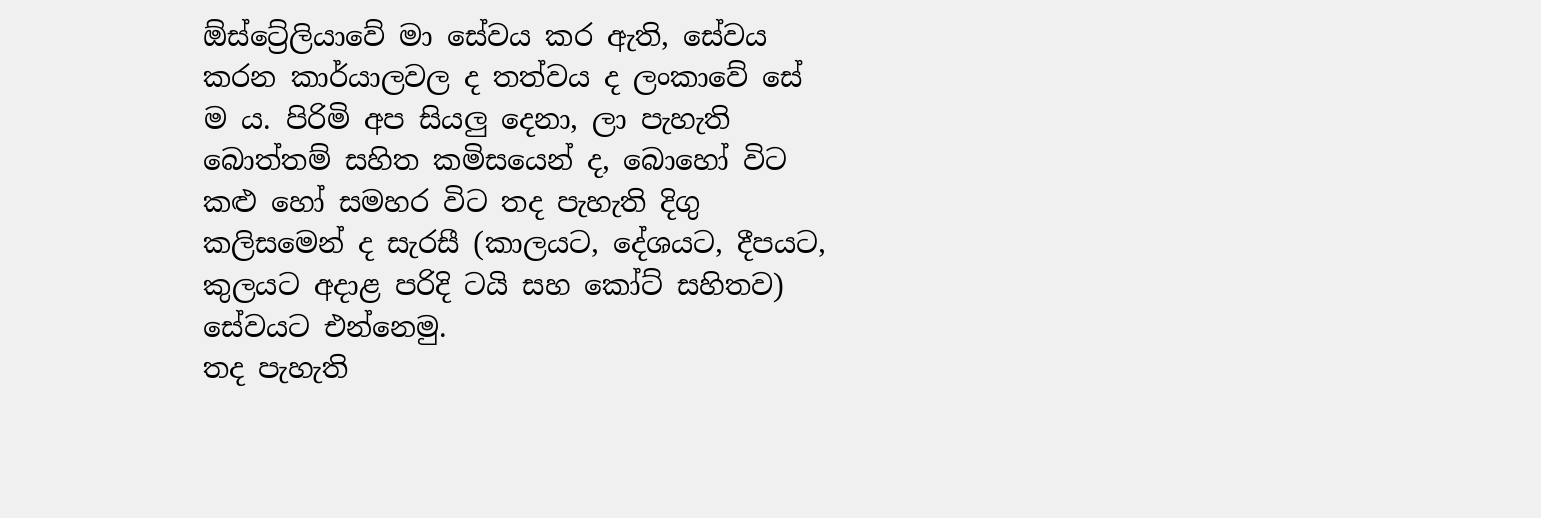ඕස්ට්‍රේලියාවේ මා සේවය කර ඇති, සේවය කරන කාර්යාලවල ද තත්වය ද ලංකාවේ සේ ම ය. පිරිමි අප සියලු දෙනා, ලා පැහැති බොත්තම් සහිත කමිසයෙන් ද, බොහෝ විට කළු හෝ සමහර විට තද පැහැති දිගු කලිසමෙන් ද සැරසී (කාලයට, දේශයට, දීපයට, කුලයට අදාළ පරිදි ටයි සහ කෝට් සහිතව) සේවයට එන්නෙමු.
තද පැහැති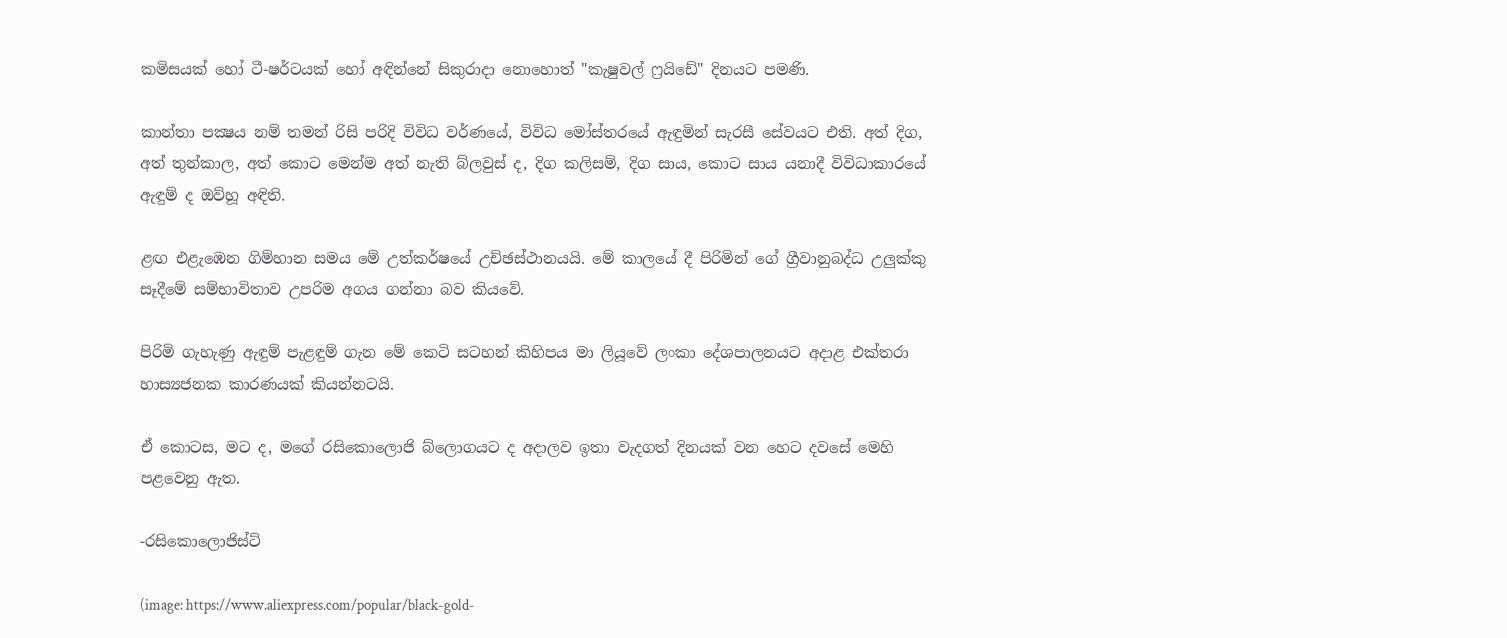කමිසයක් හෝ ටී-ෂර්ටයක් හෝ අඳින්නේ සිකුරාදා නොහොත් "කැෂුවල් ෆ්‍රයිඩේ" දිනයට පමණි.

කාන්තා පක්‍ෂය නම් තමන් රිසි පරිදි විවිධ වර්ණයේ, විවිධ මෝස්තරයේ ඇඳුමින් සැරසී සේවයට එති. අත් දිග, අත් තුන්කාල, අත් කොට මෙන්ම අත් නැති බ්ලවුස් ද, දිග කලිසම්, දිග සාය, කොට සාය යනාදී විවිධාකාරයේ ඇඳුම් ද ඔව්හූ අඳිති.

ළඟ එළැඹෙන ගිම්හාන සමය මේ උත්කර්ෂයේ උච්ඡස්ථානයයි. මේ කාලයේ දී පිරිමින් ගේ ග්‍රීවානුබද්ධ උලුක්කු සෑදීමේ සම්භාවිතාව උපරිම අගය ගන්නා බව කියවේ.

පිරිමි ගැහැණු ඇඳුම් පැළඳුම් ගැන මේ කෙටි සටහන් කිහිපය මා ලියූවේ ලංකා දේශපාලනයට අදාළ එක්තරා හාස්‍යජනක කාරණයක් කියන්නටයි.

ඒ කොටස, මට ද, මගේ රසිකොලොජි බ්ලොගයට ද අදාලව ඉතා වැදගත් දිනයක් වන හෙට දවසේ මෙහි පළවෙනු ඇත.

-රසිකොලොජිස්ට්

(image: https://www.aliexpress.com/popular/black-gold-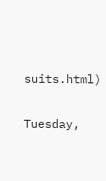suits.html)

Tuesday,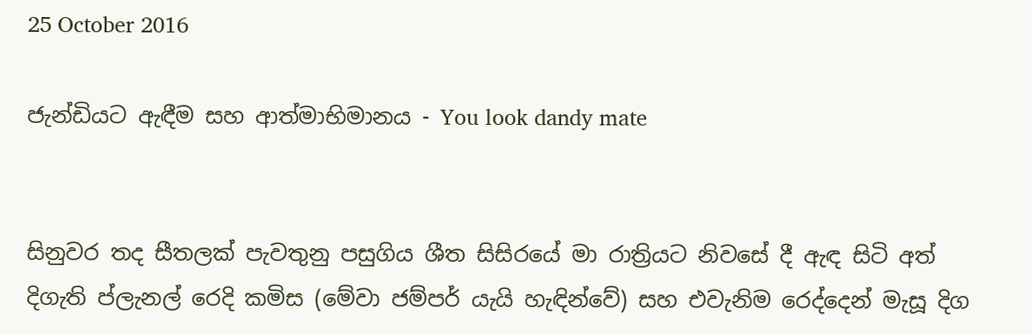25 October 2016

ජැන්ඩියට ඇඳීම සහ ආත්මාභිමානය - You look dandy mate


සිනුවර තද සීතලක් පැවතුනු පසුගිය ශීත සිසිරයේ මා රාත්‍රියට නිවසේ දී ඇඳ සිටි අත් දිගැති ප්ලැනල් රෙදි කමිස (මේවා ජම්පර් යැයි හැඳින්වේ) සහ එවැනිම රෙද්දෙන් මැසූ දිග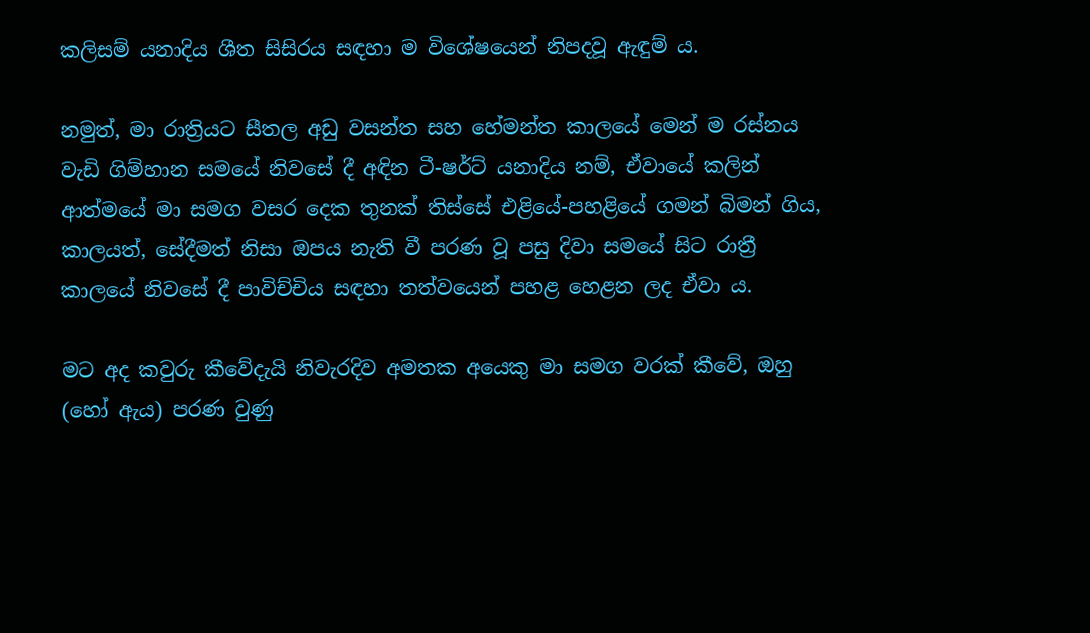කලිසම් යනාදිය ශීත සිසිරය සඳහා ම විශේෂයෙන් නිපදවූ ඇඳුම් ය.

නමුත්, මා රාත්‍රියට සීතල අඩු වසන්ත සහ හේමන්ත කාලයේ මෙන් ම රස්නය වැඩි ගිම්හාන සමයේ නිවසේ දී අඳින ටී-ෂර්ට් යනාදිය නම්, ඒවායේ කලින් ආත්මයේ මා සමග වසර දෙක තුනක් තිස්සේ එළියේ-පහළියේ ගමන් බිමන් ගිය, කාලයත්, සේදීමත් නිසා ඔපය නැති වී පරණ වූ පසු දිවා සමයේ සිට රාත්‍රී කාලයේ නිවසේ දී පාවිච්චිය සඳහා තත්වයෙන් පහළ හෙළන ලද ඒවා ය.

මට අද කවුරු කීවේදැයි නිවැරදිව අමතක අයෙකු මා සමග වරක් කීවේ, ඔහු (හෝ ඇය) පරණ වුණු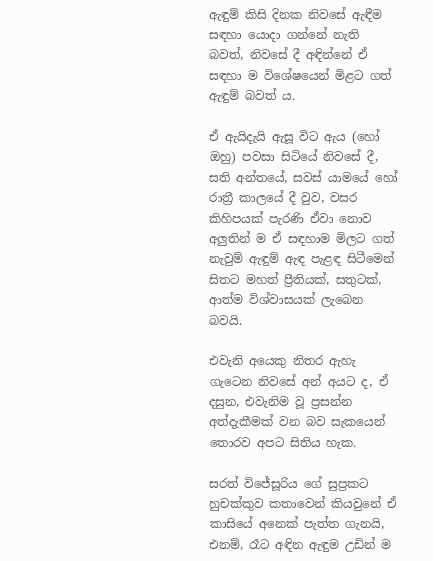ඇඳුම් කිසි දිනක නිවසේ ඇඳීම සඳහා යොදා ගන්නේ නැති බවත්, නිවසේ දී අඳින්නේ ඒ සඳහා ම විශේෂයෙන් මිළට ගත් ඇඳුම් බවත් ය.

ඒ ඇයිදැයි ඇසූ විට ඇය (හෝ ඔහු) පවසා සිටියේ නිවසේ දී, සති අන්තයේ, සවස් යාමයේ හෝ රාත්‍රී කාලයේ දී වුව, වසර කිහිපයක් පැරණි ඒවා නොව අලුතින් ම ඒ සඳහාම මිලට ගත් නැවුම් ඇඳුම් ඇඳ පැළඳ සිටීමෙන් සිතට මහත් ප්‍රීතියක්, සතුටක්, ආත්ම විශ්වාසයක් ලැබෙන බවයි.

එවැනි අයෙකු නිතර ඇහැ ගැටෙන නිවසේ අන් අයට ද, ඒ දසුන, එවැනිම වූ ප්‍රසන්න අත්දැකීමක් වන බව සැකයෙන් තොරව අපට සිතිය හැක.

සරත් විජේසූරිය ගේ සුප්‍රකට හුචක්කුව කතාවෙන් කියවුනේ ඒ කාසියේ අනෙක් පැත්ත ගැනයි, එනම්, රෑට අඳින ඇඳුම උඩින් ම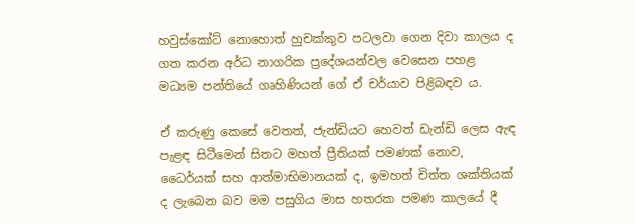හවුස්කෝට් නොහොත් හුචක්කුව පටලවා ගෙන දිවා කාලය ද ගත කරන අර්ධ නාගරික ප්‍රදේශයන්වල වෙසෙන පහළ මධ්‍යම පන්තියේ ගෘහිණියන් ගේ ඒ චර්යාව පිළිබඳව ය.

ඒ කරුණු කෙසේ වෙතත්, ජැන්ඩියට හෙවත් ඩැන්ඩි ලෙස ඇඳ පැළඳ සිටීමෙන් සිතට මහත් ප්‍රීතියක් පමණක් නොව, ධෛර්යක් සහ ආත්මාභිමානයක් ද, ඉමහත් චිත්ත ශක්තියක් ද ලැබෙන බව මම පසුගිය මාස හතරක පමණ කාලයේ දී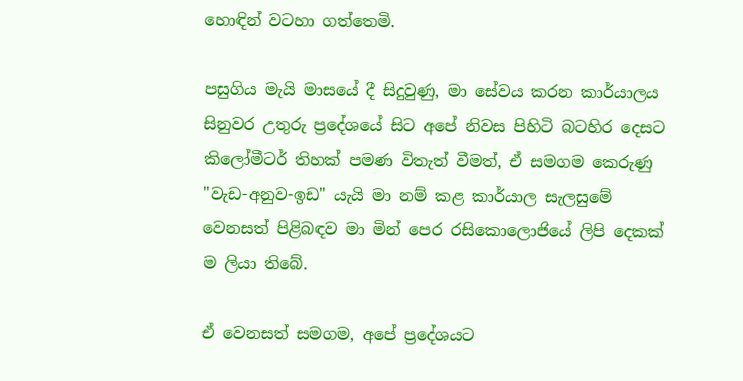හොඳින් වටහා ගත්තෙමි.

පසුගිය මැයි මාසයේ දී සිදුවුණු, මා සේවය කරන කාර්යාලය සිනුවර උතුරු ප්‍රදේශයේ සිට අපේ නිවස පිහිටි බටහිර දෙසට කිලෝමීටර් තිහක් පමණ විතැත් වීමත්, ඒ සමගම කෙරුණු "වැඩ-අනුව-ඉඩ" යැයි මා නම් කළ කාර්යාල සැලසුමේ වෙනසත් පිළිබඳව මා මින් පෙර රසිකොලොජියේ ලිපි දෙකක් ම ලියා තිබේ.

ඒ වෙනසත් සමගම, අපේ ප්‍රදේශයට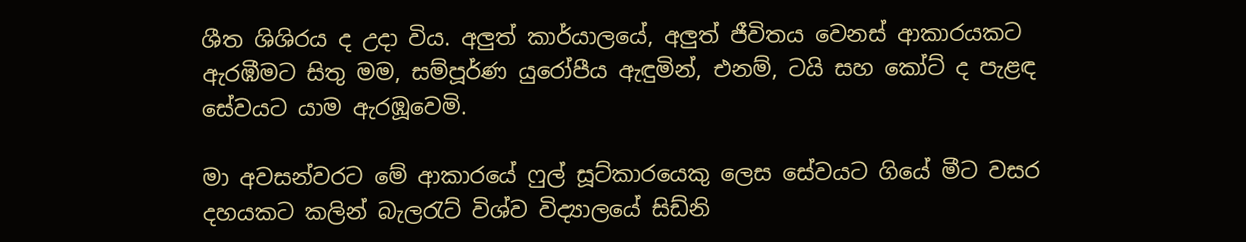ශීත ශිශිරය ද උදා විය. අලුත් කාර්යාලයේ, අලුත් ජීවිතය වෙනස් ආකාරයකට ඇරඹීමට සිතු මම, සම්පූර්ණ යුරෝපීය ඇඳුමින්, එනම්, ටයි සහ කෝට් ද පැළඳ සේවයට යාම ඇරඹූවෙමි.

මා අවසන්වරට මේ ආකාරයේ ෆුල් සූට්කාරයෙකු ලෙස සේවයට ගියේ මීට වසර දහයකට කලින් බැලරැට් විශ්ව විද්‍යාලයේ සිඩ්නි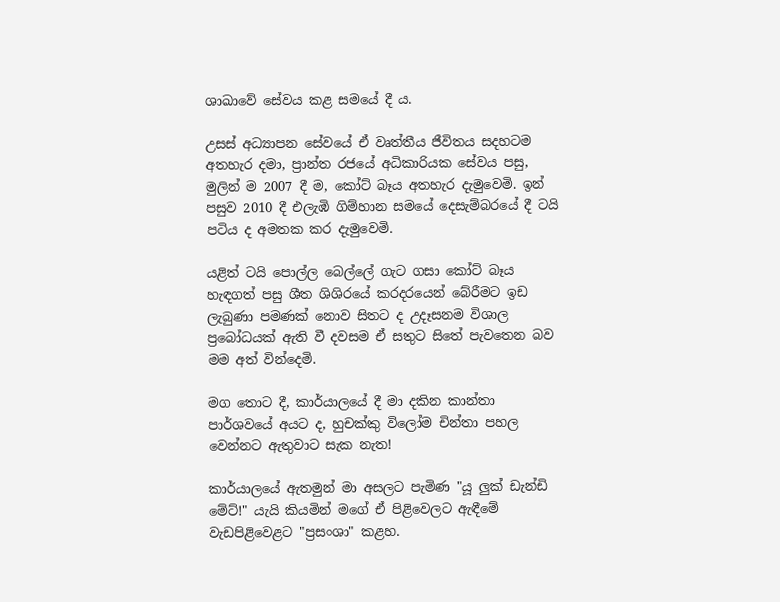ශාඛාවේ සේවය කළ සමයේ දී ය.

උසස් අධ්‍යාපන සේවයේ ඒ වෘත්තීය ජීවිතය සදහටම අතහැර දමා, ප්‍රාන්ත රජයේ අධිකාරියක සේවය පසු, මුලින් ම 2007 දී ම, කෝට් බෑය අතහැර දැමුවෙමි. ඉන් පසුව 2010 දී එලැඹි ගිම්හාන සමයේ දෙසැම්බරයේ දී ටයි පටිය ද අමතක කර දැමුවෙමි.

යළිත් ටයි පොල්ල බෙල්ලේ ගැට ගසා කෝට් බෑය හැඳගත් පසු ශීත ශිශිරයේ කරදරයෙන් බේරීමට ඉඩ ලැබුණා පමණක් නොව සිතට ද උදෑසනම විශාල ප්‍රබෝධයක් ඇති වී දවසම ඒ සතුට සිතේ පැවතෙන බව මම අත් වින්දෙමි.

මග තොට දී, කාර්යාලයේ දී මා දකින කාන්තා පාර්ශවයේ අයට ද, හුචක්කු විලෝම චින්තා පහල වෙන්නට ඇතුවාට සැක නැත!

කාර්යාලයේ ඇතමුන් මා අසලට පැමිණ "යූ ලුක් ඩැන්ඩි මේට්!" යැයි කියමින් මගේ ඒ පිළිවෙලට ඇඳීමේ වැඩපිළිවෙළට "ප්‍රසංශා" කළහ.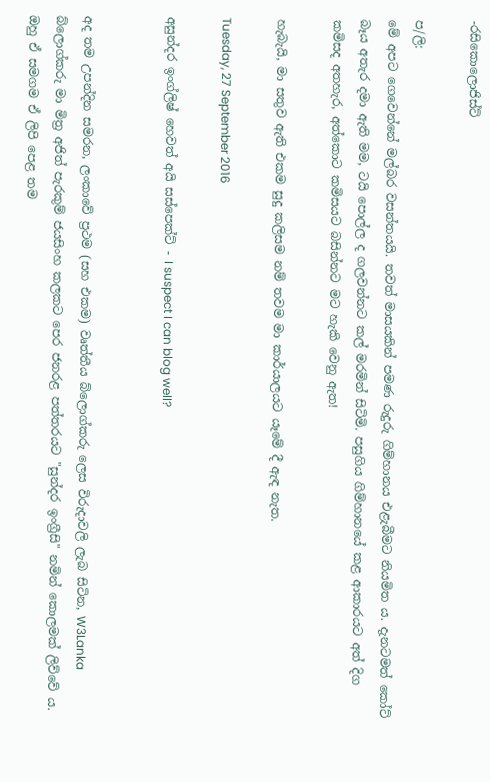-රසිකොලොජිස්ට්

ප/ලි:
මේ අපට ගෙවෙන්නේ මල්බර වසන්තයයි. තවත් මාසයකින් පමණ රුදුරු ගිම්හානය එළැබීමට නියමිත ය. දැනටමත් කෝට් බෑය අතැර දමා ඇති මම, ටයි පොල්ල ද ගලවන්නට කල් මරමින් සිටිමි. පසුගිය ගිම්හානයේ කළ ආකාරයට අත් දිග කමිසද අතහැර, අත්කොට කමිසයට බසින්නට මට හැකි වෙනු ඇත!

හැබැයි, මා සතුව ඇති එකම සුදු කලිසම නම් තවම මා කාර්යාලයට යෑමේ දී ඇඳ නැත.

Tuesday, 27 September 2016

අසුන්දර ඉංග්ලිෂ් හෙවත් අයි සස්පෙක්ට් - I suspect I can blog well?


අද තම උපන්දින සමරන, ලංකාවේ ප්‍රථම (සහ එකම) වෘත්තීය බ්ලොග්කරු ලෙස විරුදාවලි ලැබ සිටින, W3Lanka බ්ලොග්කරු මා මිත්‍ර අජිත් පැරකුම් ජයසිංහ කලකට පෙර ජනරළ පත්තරයට "සුන්දර ඉංග්‍රීසි" නමින් කොලමක් ලිව්වේ ය. ඔහු ඒ සමගම ඒ ලිපි පෙළ තම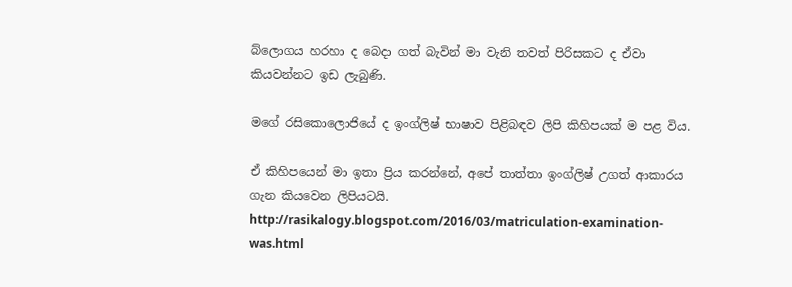බ්ලොගය හරහා ද බෙදා ගත් බැවින් මා වැනි තවත් පිරිසකට ද ඒවා කියවන්නට ඉඩ ලැබුණි.

මගේ රසිකොලොජියේ ද ඉංග්ලිෂ් භාෂාව පිළිබඳව ලිපි කිහිපයක් ම පළ විය.

ඒ කිහිපයෙන් මා ඉතා ප්‍රිය කරන්නේ, අපේ තාත්තා ඉංග්ලිෂ් උගත් ආකාරය ගැන කියවෙන ලිපියටයි.
http://rasikalogy.blogspot.com/2016/03/matriculation-examination-was.html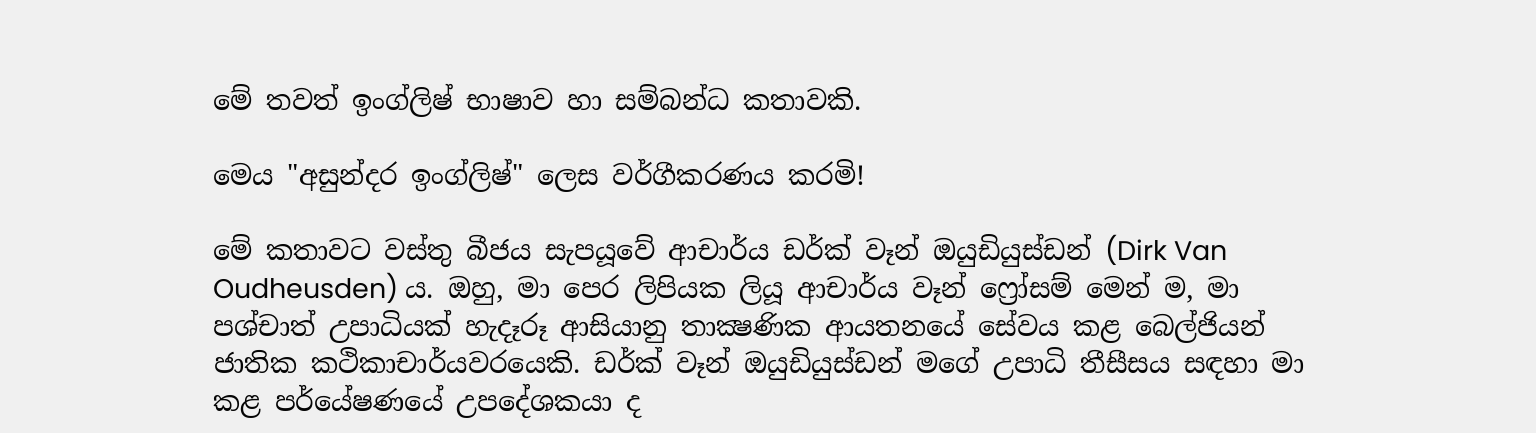මේ තවත් ඉංග්ලිෂ් භාෂාව හා සම්බන්ධ කතාවකි.

මෙය "අසුන්දර ඉංග්ලිෂ්" ලෙස වර්ගීකරණය කරමි!

මේ කතාවට වස්තු බීජය සැපයූවේ ආචාර්ය ඩර්ක් වෑන් ඔයුඩියුස්ඩන් (Dirk Van Oudheusden) ය. ඔහු, මා පෙර ලිපියක ලියූ ආචාර්ය වෑන් ෆ්‍රෝසම් මෙන් ම, මා පශ්චාත් උපාධියක් හැදෑරූ ආසියානු තාක්‍ෂණික ආයතනයේ සේවය කළ බෙල්ජියන් ජාතික කථිකාචාර්යවරයෙකි. ඩර්ක් වෑන් ඔයුඩියුස්ඩන් මගේ උපාධි තීසීසය සඳහා මා කළ පර්යේෂණයේ උපදේශකයා ද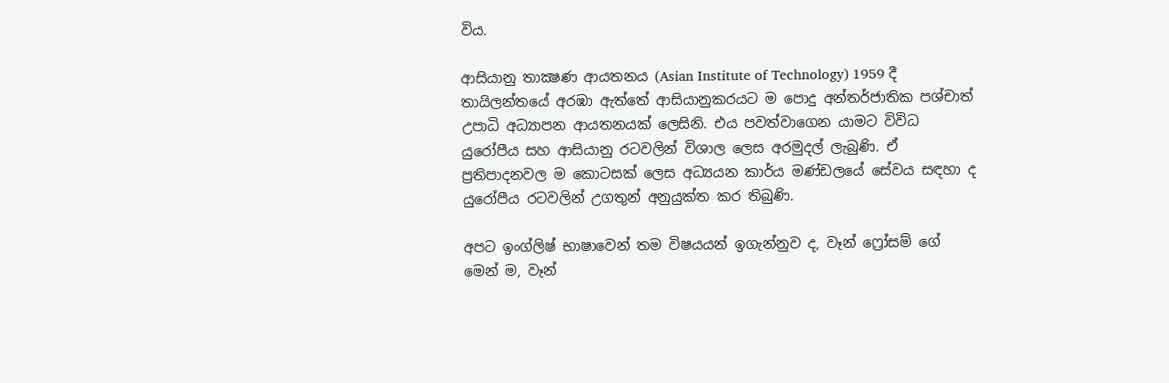විය.

ආසියානු තාක්‍ෂණ ආයතනය (Asian Institute of Technology) 1959 දී තායිලන්තයේ අරඹා ඇත්තේ ආසියානුකරයට ම පොදු අන්තර්ජාතික පශ්චාත් උපාධි අධ්‍යාපන ආයතනයක් ලෙසිනි. එය පවත්වාගෙන යාමට විවිධ යුරෝපීය සහ ආසියානු රටවලින් විශාල ලෙස අරමුදල් ලැබුණි. ඒ ප්‍රතිපාදනවල ම කොටසක් ලෙස අධ්‍යයන කාර්ය මණ්ඩලයේ සේවය සඳහා ද යුරෝපීය රටවලින් උගතුන් අනුයුක්ත කර තිබුණි.

අපට ඉංග්ලිෂ් භාෂාවෙන් තම විෂයයන් ඉගැන්නුව ද, වෑන් ෆ්‍රෝසම් ගේ මෙන් ම, වෑන්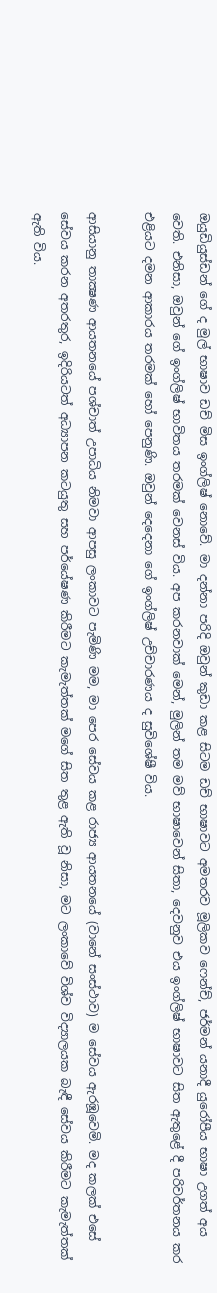ඔයුඩියුස්ඩන් ගේ ද මුල් භාෂාව ඩච් මිස ඉංග්ලිෂ් නොවේ. මා දන්නා පරිදි ඔවුන් කුඩා කළ සිටම ඩච් භාෂාවට අමතරව මූලිකව ෆෙන්ච්, ජර්මන් යනාදී යුරෝපීය භාෂා උගත් අය වෙති. එනිසා, ඔවුන් ගේ ඉංග්ලිෂ් භාවිතය තරමක් වෙනස් විය. අප කරනවාක් මෙන්, මුලින් තම මව් භාෂාවෙන් සිතා, දෙවනුව එය ඉංග්ලිෂ් භාෂාවට සිත ඇතුළේ දී පරිවර්තනය කර එළියට දමන ආකාරය තරමක් හෝ පෙනුණි. ඔවුන් දෙදෙනා ගේ ඉංග්ලිෂ් උච්චාරණය ද සුවිශේෂී විය.

ආසියානු තාක්‍ෂණ ආයතනයේ පශ්චාත් උපාධිය නිමවා ආපසු ලංකාවට පැමිණි මම, මා පෙර සේවය කළ රාජ්‍ය ආයතනයේ (වානේ සංස්ථාව) ම සේවය ඇරඹූවෙමි. මද කලක් එසේ සේවය කරන අතරතුර, ඉදිරියටත් අධ්‍යාපන කටයුතු සහ පර්යේෂණ කිරීමට කැමැත්තක් මගේ සිත තුළ ඇති වූ නිසා, මට ලංකාවේ විශ්ව විද්‍යාලයක බැඳී සේවය කිරීමට කැමැත්තක් ඇති විය.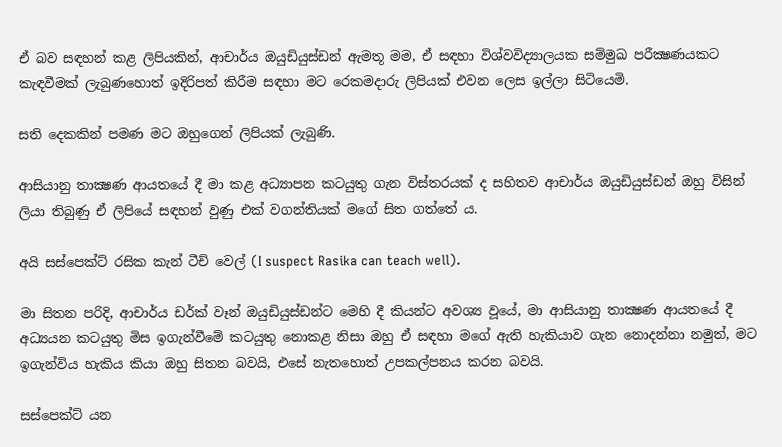ඒ බව සඳහන් කළ ලිපියකින්, ආචාර්ය ඔයුඩියුස්ඩන් ඇමතූ මම, ඒ සඳහා විශ්වවිද්‍යාලයක සම්මුඛ පරීක්‍ෂණයකට කැඳවීමක් ලැබුණහොත් ඉදිරිපත් කිරීම සඳහා මට රෙකමදාරු ලිපියක් එවන ලෙස ඉල්ලා සිටියෙමි.

සති දෙකකින් පමණ මට ඔහුගෙන් ලිපියක් ලැබුණි.

ආසියානු තාක්‍ෂණ ආයතයේ දී මා කළ අධ්‍යාපන කටයුතු ගැන විස්තරයක් ද සහිතව ආචාර්ය ඔයුඩියුස්ඩන් ඔහු විසින් ලියා තිබුණු ඒ ලිපියේ සඳහන් වුණු එක් වගන්තියක් මගේ සිත ගත්තේ ය.

අයි සස්පෙක්ට් රසික කැන් ටීච් වෙල් (I suspect Rasika can teach well).

මා සිතන පරිදි, ආචාර්ය ඩර්ක් වෑන් ඔයුඩියුස්ඩන්ට මෙහි දී කියන්ට අවශ්‍ය වූයේ, මා ආසියානු තාක්‍ෂණ ආයතයේ දී අධ්‍යයන කටයුතු මිස ඉගැන්වීමේ කටයුතු නොකළ නිසා ඔහු ඒ සඳහා මගේ ඇති හැකියාව ගැන නොදන්නා නමුත්, මට ඉගැන්විය හැකිය කියා ඔහු සිතන බවයි, එසේ නැතහොත් උපකල්පනය කරන බවයි.

සස්පෙක්ට් යන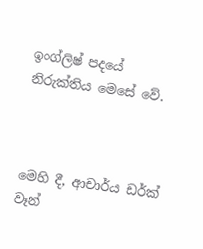ඉංග්ලිෂ් පදයේ නිරුක්තිය මෙසේ වේ.



මෙහි දී, ආචාර්ය ඩර්ක් වෑන්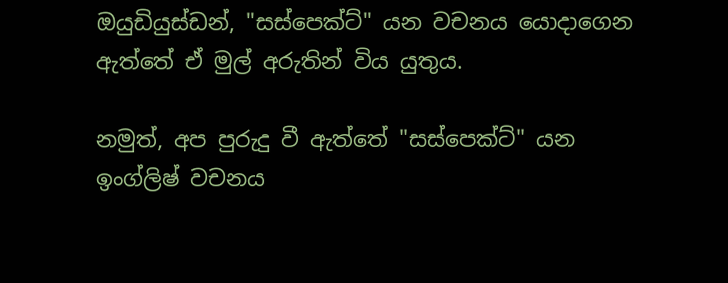ඔයුඩියුස්ඩන්, "සස්පෙක්ට්" යන වචනය යොදාගෙන ඇත්තේ ඒ මුල් අරුතින් විය යුතුය.

නමුත්, අප පුරුදු වී ඇත්තේ "සස්පෙක්ට්" යන ඉංග්ලිෂ් වචනය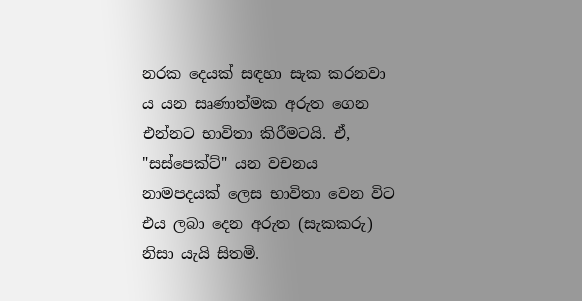නරක දෙයක් සඳහා සැක කරනවා ය යන සෘණාත්මක අරුත ගෙන එන්නට භාවිතා කිරීමටයි. ඒ, "සස්පෙක්ට්" යන වචනය නාමපදයක් ලෙස භාවිතා වෙන විට එය ලබා දෙන අරුත (සැකකරු) නිසා යැයි සිතමි.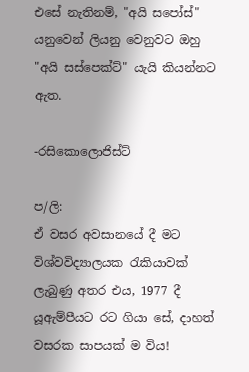එසේ නැතිනම්, "අයි සපෝස්" යනුවෙන් ලියනු වෙනුවට ඔහු "අයි සස්පෙක්ට්" යැයි කියන්නට ඇත.

-රසිකොලොජිස්ට්

ප/ලි:
ඒ වසර අවසානයේ දී මට විශ්වවිද්‍යාලයක රැකියාවක් ලැබුණු අතර එය, 1977 දී යූඇම්පීයට රට ගියා සේ, දාහත් වසරක සාපයක් ම විය!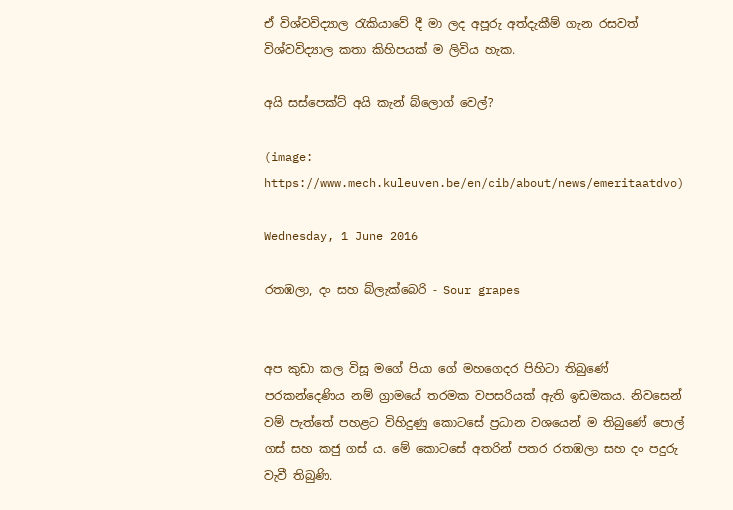ඒ විශ්වවිද්‍යාල රැකියාවේ දී මා ලද අපූරු අත්දැකීම් ගැන රසවත් විශ්වවිද්‍යාල කතා කිහිපයක් ම ලිවිය හැක.

අයි සස්පෙක්ට් අයි කැන් බ්ලොග් වෙල්?

(image: https://www.mech.kuleuven.be/en/cib/about/news/emeritaatdvo)

Wednesday, 1 June 2016

රතඹලා, දං සහ බ්ලැක්බෙරි - Sour grapes


අප කුඩා කල විසූ මගේ පියා ගේ මහගෙදර පිහිටා තිබුණේ පරකන්දෙණිය නම් ග්‍රාමයේ තරමක වපසරියක් ඇති ඉඩමකය. නිවසෙන් වම් පැත්තේ පහළට විහිදුණු කොටසේ ප්‍රධාන වශයෙන් ම තිබුණේ පොල් ගස් සහ කජු ගස් ය. මේ කොටසේ අතරින් පතර රතඹලා සහ දං පදුරු වැවී තිබුණි.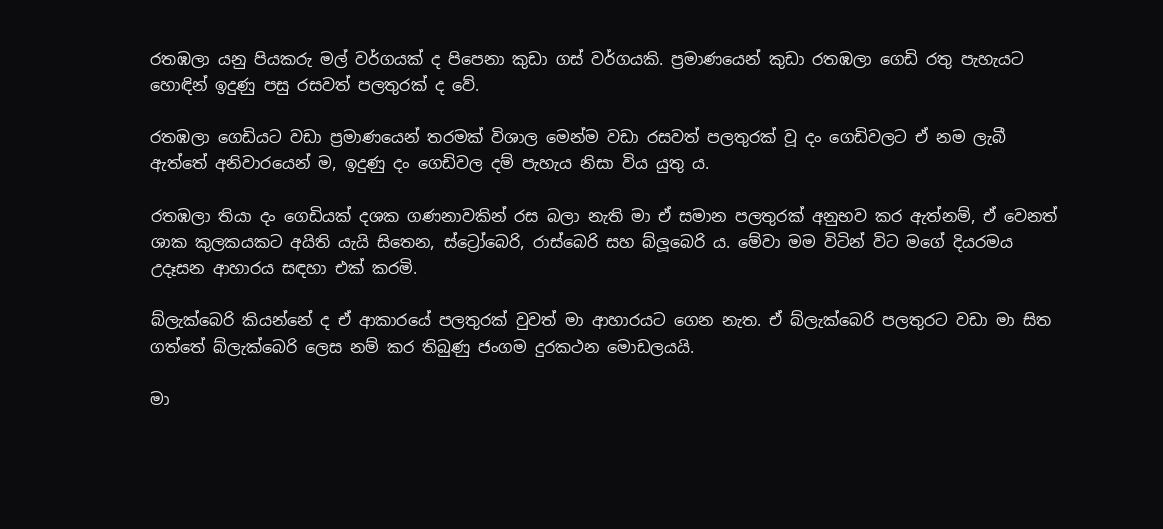රතඹලා යනු පියකරු මල් වර්ගයක් ද පිපෙනා කුඩා ගස් වර්ගයකි. ප්‍රමාණයෙන් කුඩා රතඹලා ගෙඩි රතු පැහැයට හොඳින් ඉදුණු පසු රසවත් පලතුරක් ද වේ.

රතඹලා ගෙඩියට වඩා ප්‍රමාණයෙන් තරමක් විශාල මෙන්ම වඩා රසවත් පලතුරක් වූ දං ගෙඩිවලට ඒ නම ලැබී ඇත්තේ අනිවාරයෙන් ම, ඉදුණු දං ගෙඩිවල දම් පැහැය නිසා විය යුතු ය.

රතඹලා තියා දං ගෙඩියක් දශක ගණනාවකින් රස බලා නැති මා ඒ සමාන පලතුරක් අනුභව කර ඇත්නම්, ඒ වෙනත් ශාක කුලකයකට අයිති යැයි සිතෙන, ස්ට්‍රෝබෙරි, රාස්බෙරි සහ බ්ලූබෙරි ය. මේවා මම විටින් විට මගේ දියරමය උදෑසන ආහාරය සඳහා එක් කරමි.

බ්ලැක්බෙරි කියන්නේ ද ඒ ආකාරයේ පලතුරක් වුවත් මා ආහාරයට ගෙන නැත. ඒ බ්ලැක්බෙරි පලතුරට වඩා මා සිත ගත්තේ බ්ලැක්බෙරි ලෙස නම් කර තිබුණු ජංගම දුරකථන මොඩලයයි.

මා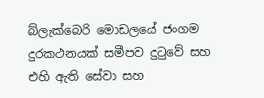බ්ලැක්බෙරි මොඩලයේ ජංගම දුරකථනයක් සමීපව දුටුවේ සහ එහි ඇති සේවා සහ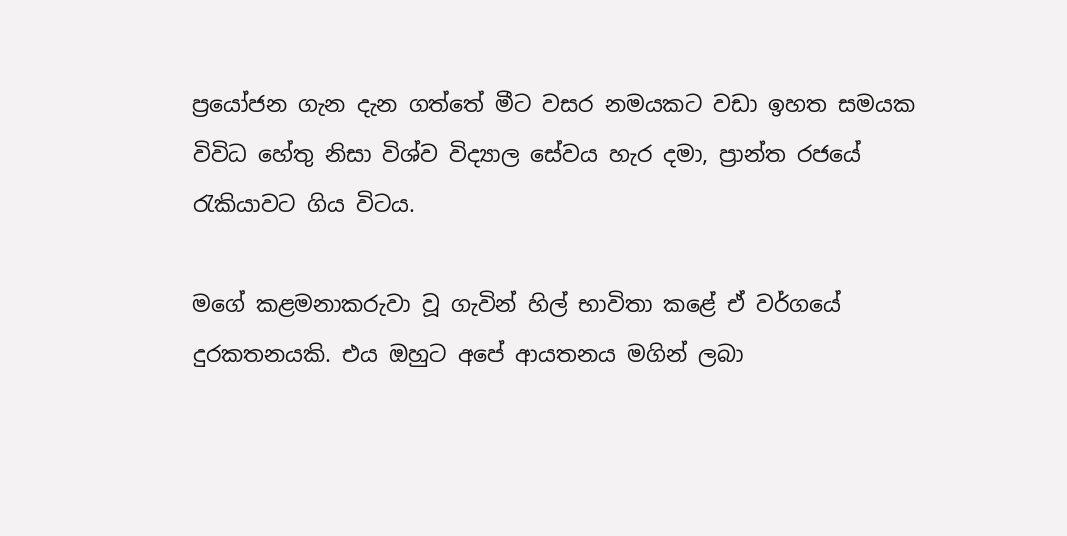ප්‍රයෝජන ගැන දැන ගත්තේ මීට වසර නමයකට වඩා ඉහත සමයක විවිධ හේතු නිසා විශ්ව විද්‍යාල සේවය හැර දමා, ප්‍රාන්ත රජයේ රැකියාවට ගිය විටය.

මගේ කළමනාකරුවා වූ ගැවින් හිල් භාවිතා කළේ ඒ වර්ගයේ දුරකතනයකි. එය ඔහුට අපේ ආයතනය මගින් ලබා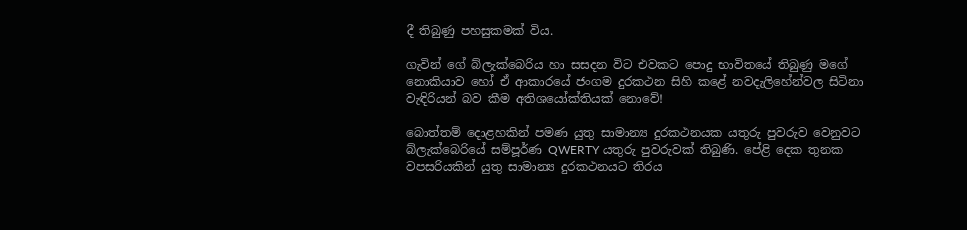දී තිබුණු පහසුකමක් විය.

ගැවින් ගේ බ්ලැක්බෙරිය හා සසදන විට එවකට පොදු භාවිතයේ තිබුණු මගේ නොකියාව හෝ ඒ ආකාරයේ ජංගම දුරකථන සිහි කළේ නවදැලිහේන්වල සිටිනා වැඳිරියන් බව කීම අතිශයෝක්තියක් නොවේ!

බොත්තම් දොළහකින් පමණ යුතු සාමාන්‍ය දුරකථනයක යතුරු පුවරුව වෙනුවට බ්ලැක්බෙරියේ සම්පූර්ණ QWERTY යතුරු පුවරුවක් තිබුණි. පේළි දෙක තුනක වපසරියකින් යුතු සාමාන්‍ය දුරකථනයට තිරය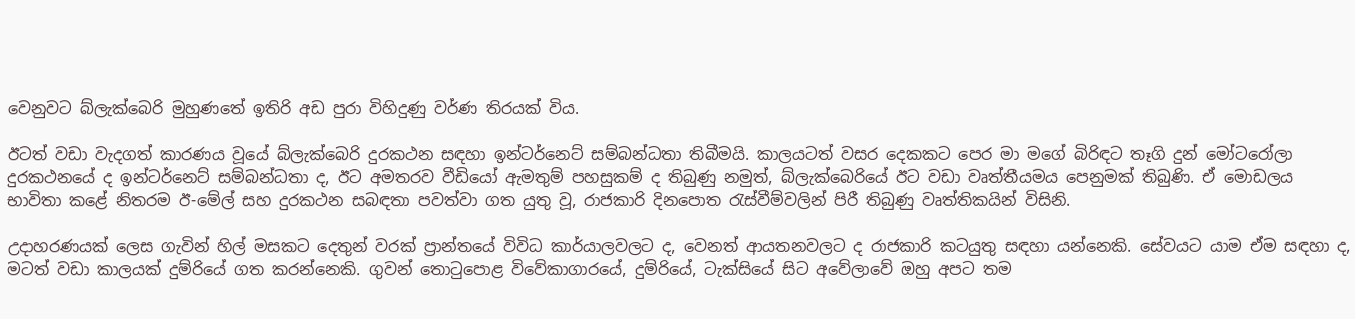වෙනුවට බ්ලැක්බෙරි මුහුණතේ ඉතිරි අඩ පුරා විහිදුණු වර්ණ තිරයක් විය.

ඊටත් වඩා වැදගත් කාරණය වූයේ බ්ලැක්බෙරි දුරකථන සඳහා ඉන්ටර්නෙට් සම්බන්ධතා තිබීමයි. කාලයටත් වසර දෙකකට පෙර මා මගේ බිරිඳට තෑගි දුන් මෝටරෝලා දුරකථනයේ ද ඉන්ටර්නෙට් සම්බන්ධතා ද, ඊට අමතරව වීඩියෝ ඇමතුම් පහසුකම් ද තිබුණු නමුත්, බ්ලැක්බෙරියේ ඊට වඩා වෘත්තීයමය පෙනුමක් තිබුණි. ඒ මොඩලය භාවිතා කළේ නිතරම ඊ-මේල් සහ දුරකථන සබඳතා පවත්වා ගත යුතු වූ, රාජකාරි දිනපොත රැස්වීම්වලින් පිරී තිබුණු වෘත්තිකයින් විසිනි.

උදාහරණයක් ලෙස ගැවින් හිල් මසකට දෙතුන් වරක් ප්‍රාන්තයේ විවිධ කාර්යාලවලට ද, වෙනත් ආයතනවලට ද රාජකාරි කටයුතු සඳහා යන්නෙකි. සේවයට යාම ඒම සඳහා ද, මටත් වඩා කාලයක් දුම්රියේ ගත කරන්නෙකි. ගුවන් තොටුපොළ විවේකාගාරයේ, දුම්රියේ, ටැක්සියේ සිට අවේලාවේ ඔහු අපට තම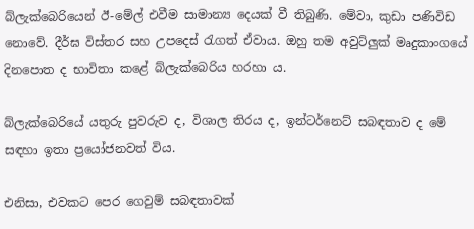බ්ලැක්බෙරියෙන් ඊ-මේල් එවීම සාමාන්‍ය දෙයක් වී තිබුණි. මේවා, කුඩා පණිවිඩ නොවේ. දීර්ඝ විස්තර සහ උපදෙස් රැගත් ඒවාය. ඔහු තම අවුට්ලුක් මෘදුකාංගයේ දිනපොත ද භාවිතා කළේ බ්ලැක්බෙරිය හරහා ය.

බ්ලැක්බෙරියේ යතුරු පුවරුව ද, විශාල තිරය ද, ඉන්ටර්නෙට් සබඳතාව ද මේ සඳහා ඉතා ප්‍රයෝජනවත් විය.

එනිසා, එවකට පෙර ගෙවුම් සබඳතාවක්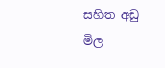සහිත අඩු මිල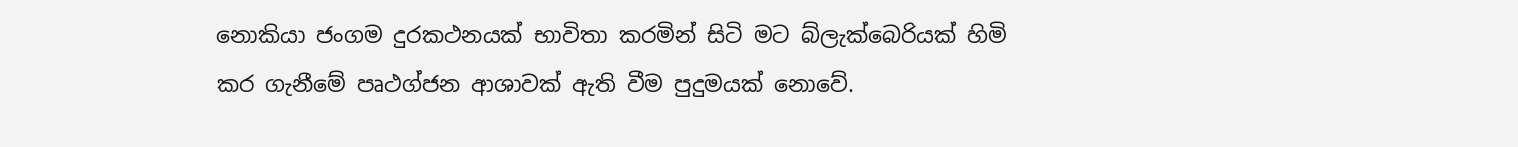නොකියා ජංගම දුරකථනයක් භාවිතා කරමින් සිටි මට බ්ලැක්බෙරියක් හිමි කර ගැනීමේ පෘථග්ජන ආශාවක් ඇති වීම පුදුමයක් නොවේ.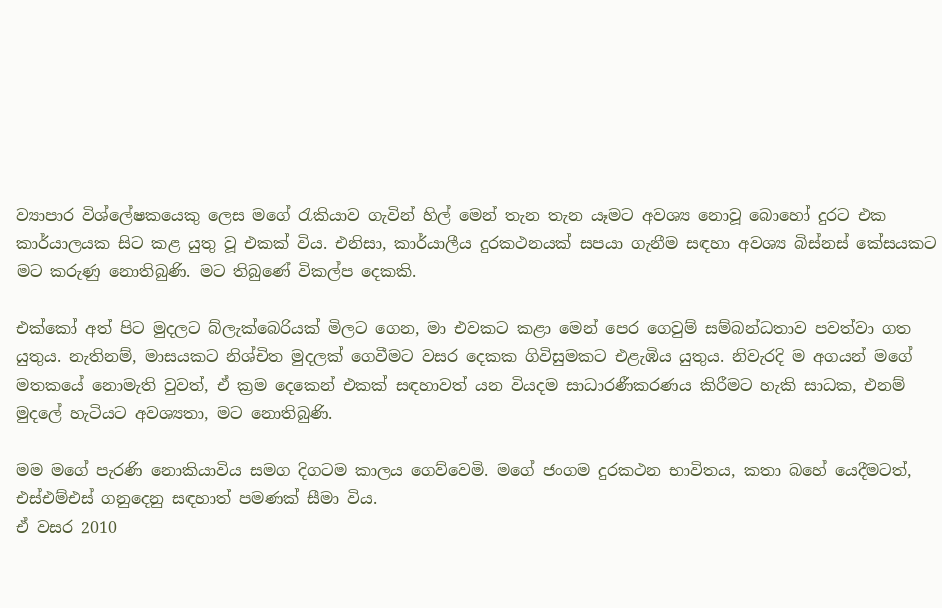ව්‍යාපාර විශ්ලේෂකයෙකු ලෙස මගේ රැකියාව ගැවින් හිල් මෙන් තැන තැන යෑමට අවශ්‍ය නොවූ බොහෝ දුරට එක කාර්යාලයක සිට කළ යුතු වූ එකක් විය. එනිසා, කාර්යාලීය දුරකථනයක් සපයා ගැනීම සඳහා අවශ්‍ය බිස්නස් කේසයකට මට කරුණු නොතිබුණි. මට තිබුණේ විකල්ප දෙකකි.

එක්කෝ අත් පිට මුදලට බ්ලැක්බෙරියක් මිලට ගෙන, මා එවකට කළා මෙන් පෙර ගෙවුම් සම්බන්ධතාව පවත්වා ගත යුතුය. නැතිනම්, මාසයකට නිශ්චිත මුදලක් ගෙවීමට වසර දෙකක ගිවිසුමකට එළැඹිය යුතුය. නිවැරදි ම අගයන් මගේ මතකයේ නොමැති වුවත්, ඒ ක්‍රම දෙකෙන් එකක් සඳහාවත් යන වියදම සාධාරණීකරණය කිරීමට හැකි සාධක, එනම් මුදලේ හැටියට අවශ්‍යතා, මට නොතිබුණි.

මම මගේ පැරණි නොකියාවිය සමග දිගටම කාලය ගෙව්වෙමි. මගේ ජංගම දුරකථන භාවිතය, කතා බහේ යෙදීමටත්, එස්එම්එස් ගනුදෙනු සඳහාත් පමණක් සීමා විය.
ඒ වසර 2010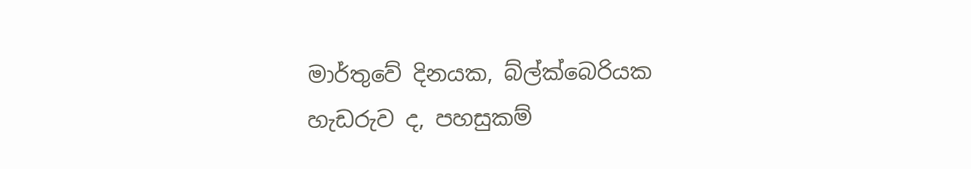මාර්තුවේ දිනයක, බ්ල්ක්බෙරියක හැඩරුව ද, පහසුකම්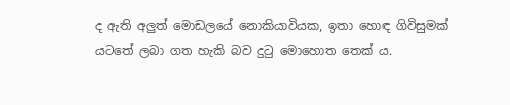ද ඇති අලුත් මොඩලයේ නොකියාවියක, ඉතා හොඳ ගිවිසුමක් යටතේ ලබා ගත හැකි බව දුටු මොහොත තෙක් ය.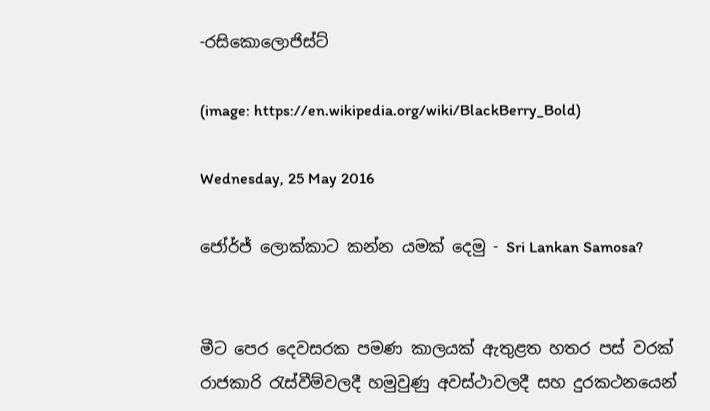-රසිකොලොජිස්ට්

(image: https://en.wikipedia.org/wiki/BlackBerry_Bold)

Wednesday, 25 May 2016

ජෝර්ජ් ලොක්කාට කන්න යමක් දෙමු - Sri Lankan Samosa?


මීට පෙර දෙවසරක පමණ කාලයක් ඇතුළත හතර පස් වරක් රාජකාරි රැස්වීම්වලදී හමුවුණු අවස්ථාවලදී සහ දුරකථනයෙන්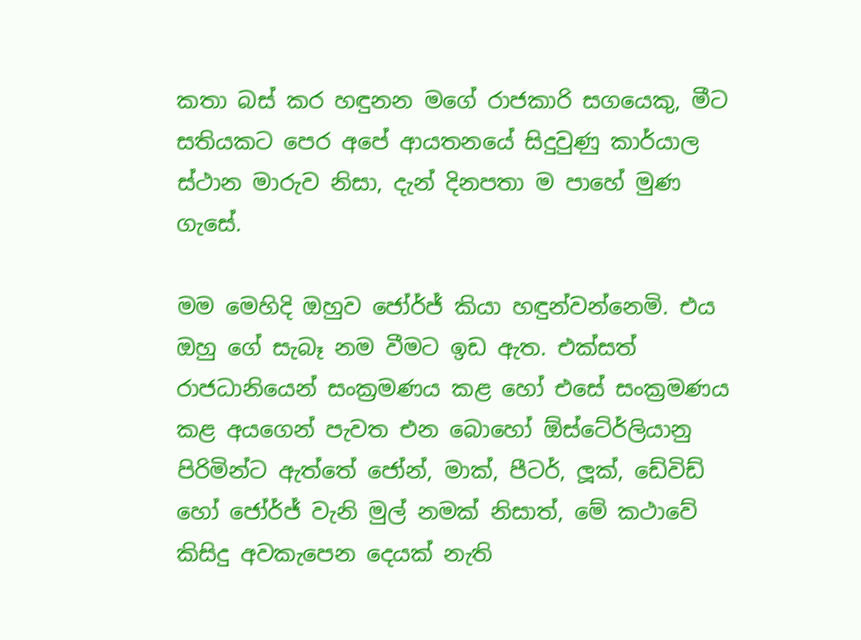කතා බස් කර හඳුනන මගේ රාජකාරි සගයෙකු, මීට සතියකට පෙර අපේ ආයතනයේ සිදුවුණු කාර්යාල ස්ථාන මාරුව නිසා, දැන් දිනපතා ම පාහේ මුණ ගැසේ.

මම මෙහිදි ඔහුව ජෝර්ජ් කියා හඳුන්වන්නෙමි. එය ඔහු ගේ සැබෑ නම වීමට ඉඩ ඇත. එක්සත් රාජධානියෙන් සංක්‍රමණය කළ හෝ එසේ සංක්‍රමණය කළ අයගෙන් පැවත එන බොහෝ ඕස්ටේ‍ර්ලියානු පිරිමින්ට ඇත්තේ ජෝන්, මාක්, පීටර්, ලූක්, ඩේවිඩ් හෝ ජෝර්ජ් වැනි මුල් නමක් නිසාත්, මේ කථාවේ කිසිදු අවකැපෙන දෙයක් නැති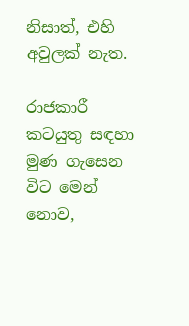නිසාත්, එහි අවුලක් නැත.

රාජකාරී කටයුතු සඳහා මුණ ගැසෙන විට මෙන් නොව,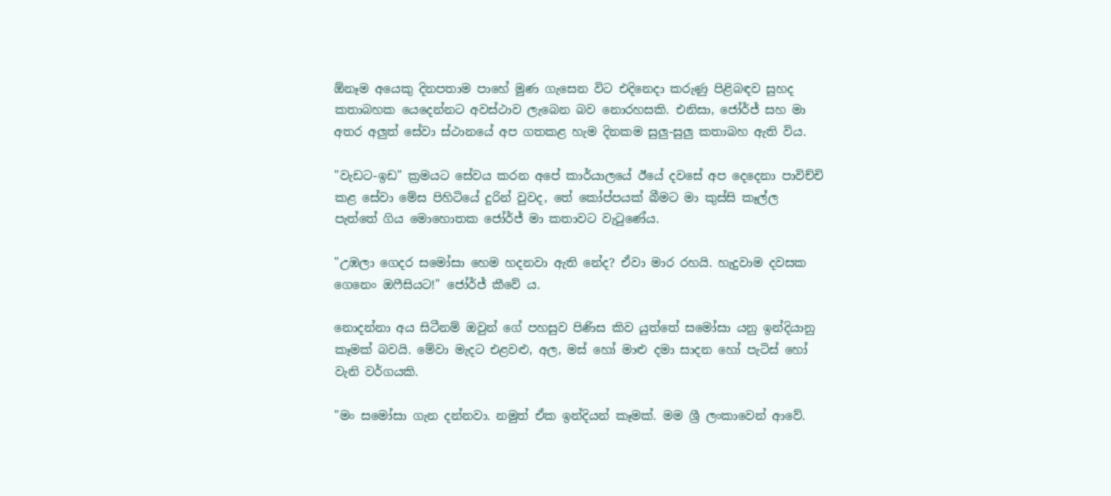ඕනෑම අයෙකු දිනපතාම පාහේ මුණ ගැසෙන විට එදිනෙදා කරුණු පිළිබඳව සුහද කතාබහක යෙදෙන්නට අවස්ථාව ලැබෙන බව නොරහසකි. එනිසා, ජෝර්ජ් සහ මා අතර අලුත් සේවා ස්ථානයේ අප ගතකළ හැම දිනකම සුලු-සුලු කතාබහ ඇති විය.

"වැඩට-ඉඩ" ක්‍රමයට සේවය කරන අපේ කාර්යාලයේ ඊයේ දවසේ අප දෙදෙනා පාවිච්චි කළ සේවා මේස පිහිටියේ දුරින් වුවද, තේ කෝප්පයක් බීමට මා කුස්සි කෑල්ල පැත්තේ ගිය මොහොතක ජෝර්ජ් මා කතාවට වැටුණේය.

"උඹලා ගෙදර සමෝසා හෙම හදනවා ඇති නේද? ඒවා මාර රහයි. හැදුවාම දවසක ගෙනෙං ඔෆීසියට!" ජෝර්ජ් කීවේ ය.

නොදන්නා අය සිටීනම් ඔවුන් ගේ පහසුව පිණිස කිව යුත්තේ සමෝසා යනු ඉන්දියානු කෑමක් බවයි. මේවා මැදට එළවළු, අල, මස් හෝ මාළු දමා සාදන හෝ පැටිස් හෝ වැනි වර්ගයකි.

"මං සමෝසා ගැන දන්නවා. නමුත් ඒක ඉන්දියන් කෑමක්. මම ශ්‍රී ලංකාවෙන් ආවේ.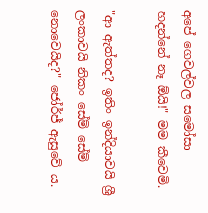අපේ ගෙවල්වල සමෝසා හදන්නේ නෑ ඕයි!" මම කීවෙමි.

"ආ ඇත්තද? ඉතිං ඉන්දියාවයි ශ්‍රී ලංකාවයි නිකං සේම් සේම් නොවෙයිද?" ජෝර්ජ් ඇසුවේ ය.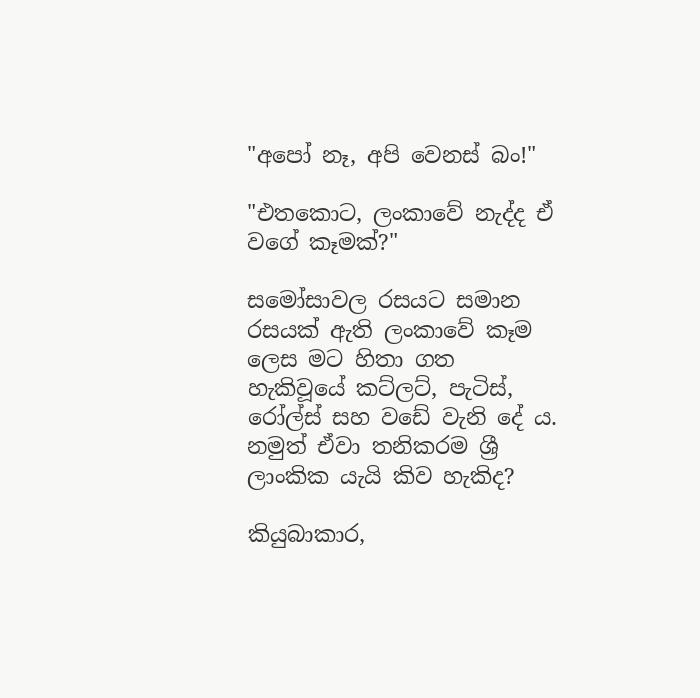"අපෝ නෑ, අපි වෙනස් බං!"

"එතකොට, ලංකාවේ නැද්ද ඒ වගේ කෑමක්?"

සමෝසාවල රසයට සමාන රසයක් ඇති ලංකාවේ කෑම ලෙස මට හිතා ගත හැකිවූයේ කට්ලට්, පැටිස්, රෝල්ස් සහ වඩේ වැනි දේ ය. නමුත් ඒවා තනිකරම ශ්‍රී ලාංකික යැයි කිව හැකිද?

කියුබාකාර,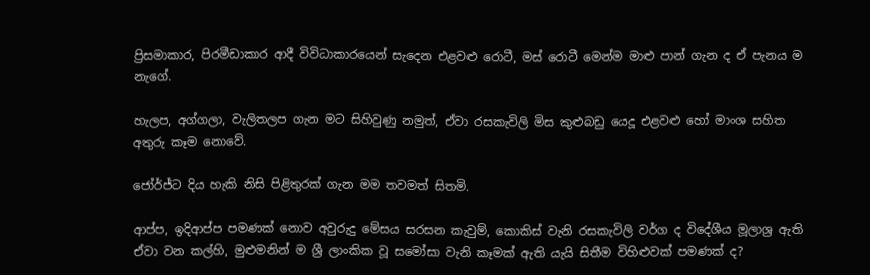ප්‍රිසමාකාර, පිරමීඩාකාර ආදී විවිධාකාරයෙන් සැදෙන එළවළු රොටී, මස් රොටී මෙන්ම මාළු පාන් ගැන ද ඒ පැනය ම නැගේ.

හැලප, අග්ගලා, වැලිතලප ගැන මට සිහිවුණු නමුත්, ඒවා රසකැවිලි මිස කුළුබඩු යෙදූ එළවළු හෝ මාංශ සහිත අතුරු කෑම නොවේ.

ජෝර්ජ්ට දිය හැකි නිසි පිළිතුරක් ගැන මම තවමත් සිතමි.

ආප්ප, ඉදිආප්ප පමණක් නොව අවුරුදු මේසය සරසන කැවුම්, කොකිස් වැනි රසකැවිලි වර්ග ද විදේශීය මූලාශ්‍ර ඇති ඒවා වන කල්හි, මුළුමනින් ම ශ්‍රී ලාංකික වූ සමෝසා වැනි කෑමක් ඇති යැයි සිතීම විහිළුවක් පමණක් ද?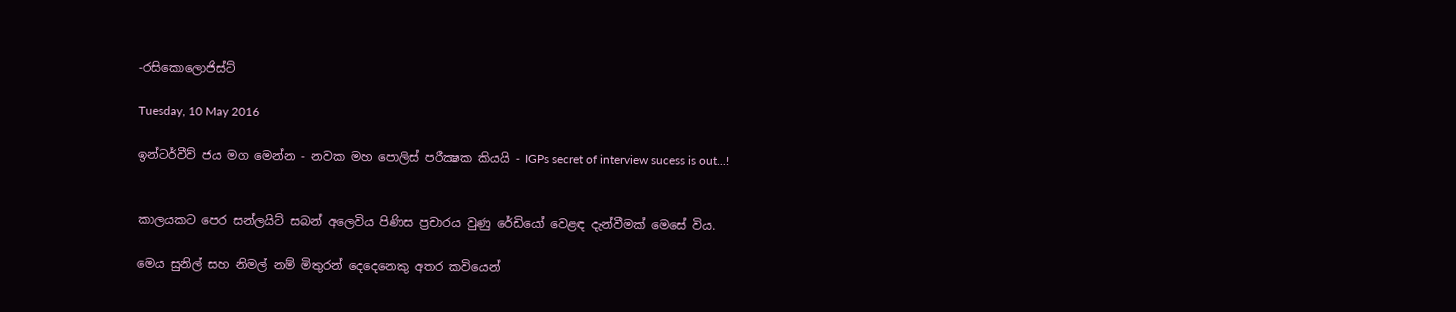-රසිකොලොජිස්ට්

Tuesday, 10 May 2016

ඉන්ටර්වීව් ජය මග මෙන්න - නවක මහ පොලිස් පරීක්‍ෂක කියයි - IGPs secret of interview sucess is out...!


කාලයකට පෙර සන්ලයිට් සබන් අලෙවිය පිණිස ප්‍රචාරය වුණු රේඩියෝ වෙළඳ දැන්වීමක් මෙසේ විය.

මෙය සුනිල් සහ නිමල් නම් මිතුරන් දෙදෙනෙකු අතර කවියෙන්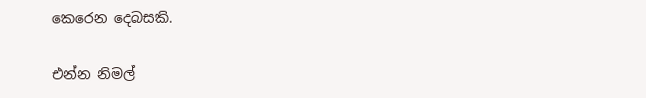කෙරෙන දෙබසකි.

එන්න නිමල්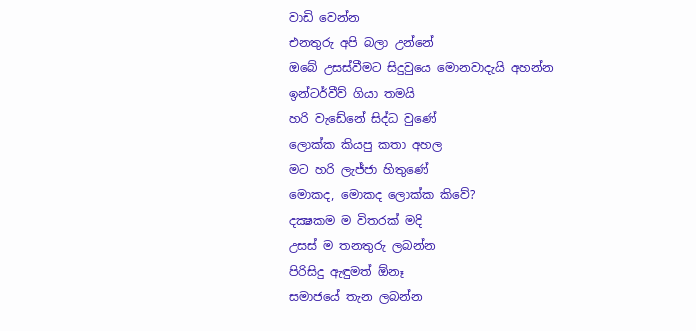වාඩි වෙන්න
එනතුරු අපි බලා උන්නේ
ඔබේ උසස්වීමට සිදුවුයෙ මොනවාදැයි අහන්න
ඉන්ටර්වීව් ගියා තමයි
හරි වැඩේනේ සිද්ධ වුණේ
ලොක්ක කියපු කතා අහල
මට හරි ලැජ්ජා හිතුණේ
මොකද, මොකද ලොක්ක කිවේ?
දක්‍ෂකම ම විතරක් මදි
උසස් ම තනතුරු ලබන්න
පිරිසිදු ඇඳුමත් ඕනෑ
සමාජයේ තැන ලබන්න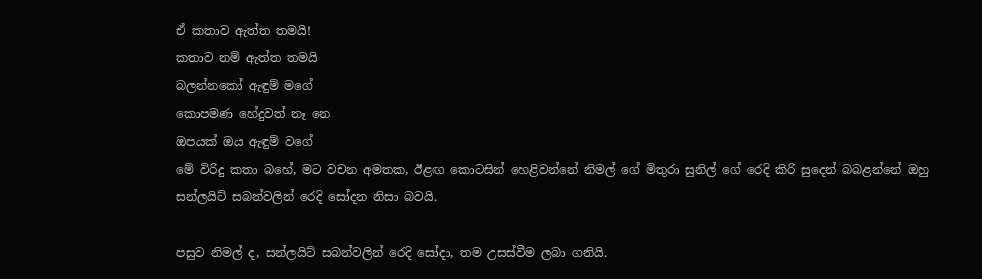ඒ කතාව ඇත්ත තමයි!
කතාව නම් ඇත්ත තමයි
බලන්නකෝ ඇඳුම් මගේ
කොපමණ හේදුවත් නෑ නෙ
ඔපයක් ඔය ඇඳුම් වගේ
මේ විරිදු කතා බහේ, මට වචන අමතක, ඊළඟ කොටසින් හෙළිවන්නේ නිමල් ගේ මිතුරා සුනිල් ගේ රෙදි කිරි සුදෙන් බබළන්නේ ඔහු සන්ලයිට් සබන්වලින් රෙදි සෝදන නිසා බවයි.

පසුව නිමල් ද, සන්ලයිට් සබන්වලින් රෙදි සෝදා, තම උසස්වීම ලබා ගනියි.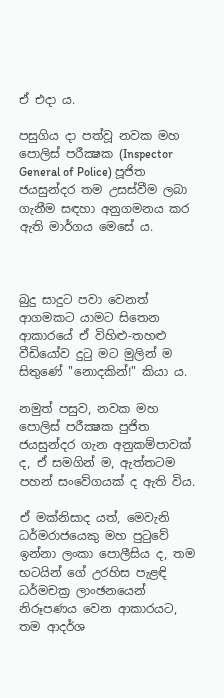ඒ එදා ය.

පසුගිය දා පත්වූ නවක මහ පොලිස් පරීක්‍ෂක (Inspector General of Police) පූජිත ජයසුන්දර තම උසස්වීම ලබා ගැනීම සඳහා අනුගමනය කර ඇති මාර්ගය මෙසේ ය.



බුදු සාදුට පවා වෙනත් ආගමකට යාමට සිතෙන ආකාරයේ ඒ විහිළු-තහළු වීඩියෝව දුටු මට මුලින් ම සිතුණේ "නොදකින්!" කියා ය.

නමුත් පසුව, නවක මහ පොලිස් පරීක්‍ෂක පුජිත ජයසුන්දර ගැන අනුකම්පාවක් ද, ඒ සමගින් ම, ඇත්තටම පහන් සංවේගයක් ද ඇති විය.

ඒ මක්නිසාද යත්, මෙවැනි ධර්මරාජයෙකු මහ පුටුවේ ඉන්නා ලංකා පොලීසිය ද, තම භටයින් ගේ උරහිස පැළඳි ධර්මචක්‍ර ලාංඡනයෙන් නිරූපණය වෙන ආකාරයට, තම ආදර්ශ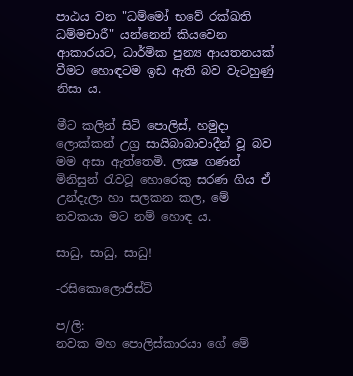පාඨය වන "ධම්මෝ භවේ රක්ඛති ධම්මචාරී" යන්නෙන් කියවෙන ආකාරයට, ධාර්මික පුන්‍ය ආයතනයක් වීමට හොඳටම ඉඩ ඇති බව වැටහුණු නිසා ය.

මීට කලින් සිටි පොලිස්, හමුදා ලොක්කන් උග්‍ර සායිබාබාවාදීන් වූ බව මම අසා ඇත්තෙමි. ලක්‍ෂ ගණන් මිනිසුන් රැවටූ හොරෙකු සරණ ගිය ඒ උන්දැලා හා සලකන කල, මේ නවකයා මට නම් හොඳ ය.

සාධු, සාධු, සාධු!

-රසිකොලොජිස්ට්

ප/ලි:
නවක මහ පොලිස්කාරයා ගේ මේ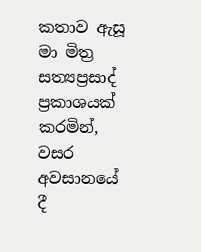කතාව ඇසූ මා මිත්‍ර සත්‍යප්‍රසාද් ප්‍රකාශයක් කරමින්, වසර අවසානයේ දී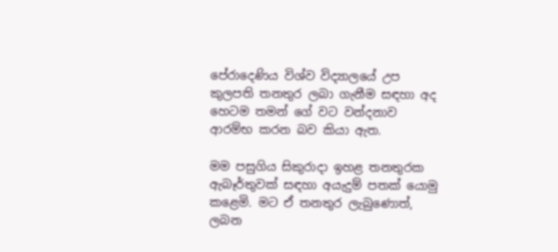පේරාදෙණිය විශ්ව විද්‍යාලයේ උප කුලපති තනතුර ලබා ගැනීම සඳහා අද හෙටම තමන් ගේ වට වන්දනාව ආරම්භ කරන බව කියා ඇත.

මම පසුගිය සිකුරාදා ඉහළ තනතුරක ඇබෑර්තුවක් සඳහා අයැදුම් පතක් යොමු කළෙමි. මට ඒ තනතුර ලැබුණොත්, ලබන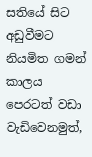සතියේ සිට අඩුවීමට නියමිත ගමන් කාලය පෙරටත් වඩා වැඩිවෙනමුත්,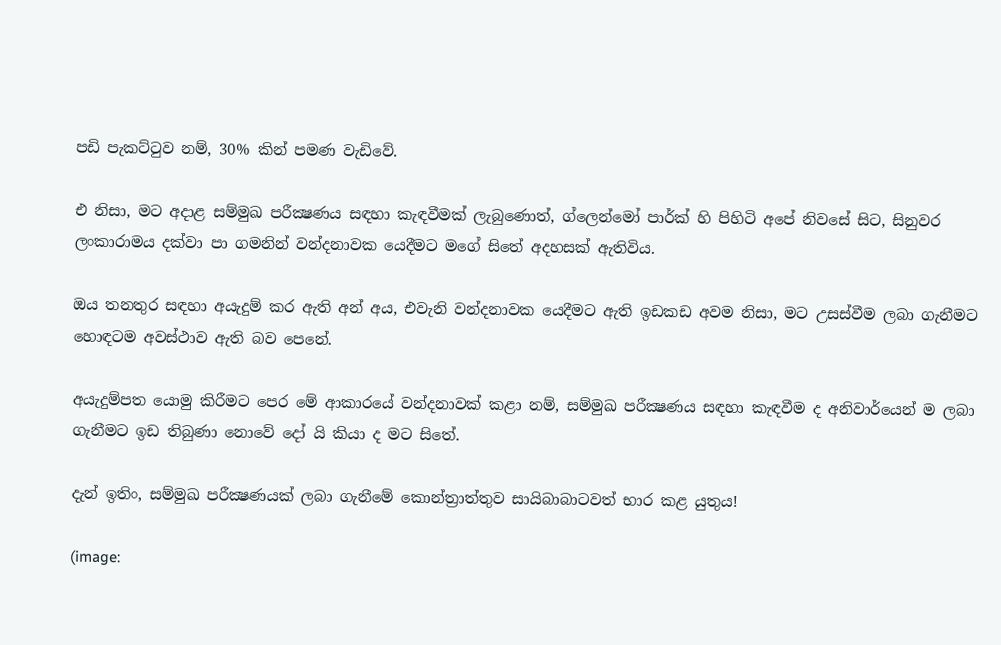පඩි පැකට්ටුව නම්, 30% කින් පමණ වැඩිවේ.

එ නිසා, මට අදාළ සම්මුඛ පරීක්‍ෂණය සඳහා කැඳවීමක් ලැබුණොත්, ග්ලෙන්මෝ පාර්ක් හි පිහිටි අපේ නිවසේ සිට, සිනුවර ලංකාරාමය දක්වා පා ගමනින් වන්දනාවක යෙදීමට මගේ සිතේ අදහසක් ඇතිවිය.

ඔය තනතුර සඳහා අයැදුම් කර ඇති අන් අය, එවැනි වන්දනාවක යෙදීමට ඇති ඉඩකඩ අවම නිසා, මට උසස්වීම ලබා ගැනීමට හොඳටම අවස්ථාව ඇති බව පෙනේ.

අයැදුම්පත යොමු කිරීමට පෙර මේ ආකාරයේ වන්දනාවක් කළා නම්, සම්මුඛ පරීක්‍ෂණය සඳහා කැඳවීම ද අනිවාර්යෙන් ම ලබා ගැනීමට ඉඩ තිබුණා නොවේ දෝ යි කියා ද මට සිතේ.

දැන් ඉතිං, සම්මුඛ පරීක්‍ෂණයක් ලබා ගැනීමේ කොන්ත්‍රාත්තුව සායිබාබාටවත් භාර කළ යුතුය!

(image: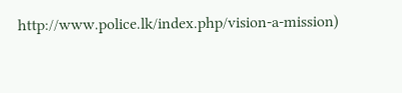http://www.police.lk/index.php/vision-a-mission)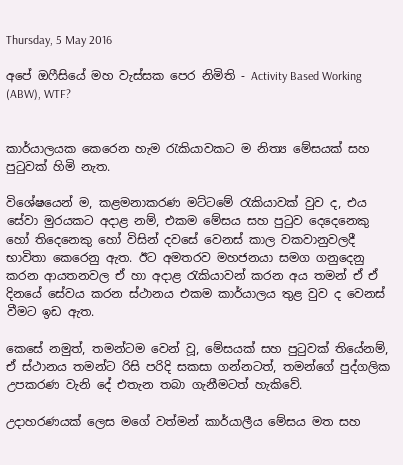Thursday, 5 May 2016

අපේ ඔෆීසියේ මහ වැස්සක පෙර නිමිති - Activity Based Working (ABW), WTF?


කාර්යාලයක කෙරෙන හැම රැකියාවකට ම නිත්‍ය මේසයක් සහ පුටුවක් හිමි නැත.

විශේෂයෙන් ම, කළමනාකරණ මට්ටමේ රැකියාවක් වුව ද, එය සේවා මුරයකට අදාළ නම්, එකම මේසය සහ පුටුව දෙදෙනෙකු හෝ තිදෙනෙකු හෝ විසින් දවසේ වෙනස් කාල වකවානුවලදී භාවිතා කෙරෙනු ඇත. ඊට අමතරව මහජනයා සමග ගනුදෙනු කරන ආයතනවල ඒ හා අදාළ රැකියාවන් කරන අය තමන් ඒ ඒ දිනයේ සේවය කරන ස්ථානය එකම කාර්යාලය තුළ වුව ද වෙනස් වීමට ඉඩ ඇත.

කෙසේ නමුත්, තමන්ටම වෙන් වූ, මේසයක් සහ පුටුවක් තියේනම්, ඒ ස්ථානය තමන්ට රිසි පරිදි සකසා ගන්නටත්, තමන්ගේ පුද්ගලික උපකරණ වැනි දේ එතැන තබා ගැනීමටත් හැකිවේ.

උදාහරණයක් ලෙස මගේ වත්මන් කාර්යාලීය මේසය මත සහ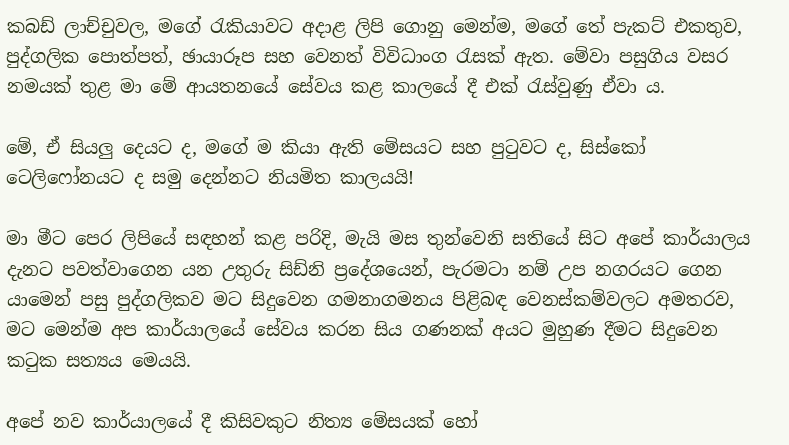කබඩ් ලාච්චුවල, මගේ රැකියාවට අදාළ ලිපි ගොනු මෙන්ම, මගේ තේ පැකට් එකතුව, පුද්ගලික පොත්පත්, ඡායාරූප සහ වෙනත් විවිධාංග රැසක් ඇත. මේවා පසුගිය වසර නමයක් තුළ මා මේ ආයතනයේ සේවය කළ කාලයේ දී එක් රැස්වුණු ඒවා ය.

මේ, ඒ සියලු දෙයට ද, මගේ ම කියා ඇති මේසයට සහ පුටුවට ද, සිස්කෝ ටෙලිෆෝනයට ද සමු දෙන්නට නියමිත කාලයයි!

මා මීට පෙර ලිපියේ සඳහන් කළ පරිදි, මැයි මස තුන්වෙනි සතියේ සිට අපේ කාර්යාලය දැනට පවත්වාගෙන යන උතුරු සිඩ්නි ප්‍රදේශයෙන්, පැරමටා නම් උප නගරයට ගෙන යාමෙන් පසු පුද්ගලිකව මට සිදුවෙන ගමනාගමනය පිළිබඳ වෙනස්කම්වලට අමතරව, මට මෙන්ම අප කාර්යාලයේ සේවය කරන සිය ගණනක් අයට මුහුණ දීමට සිදුවෙන කටුක සත්‍යය මෙයයි.

අපේ නව කාර්යාලයේ දී කිසිවකුට නිත්‍ය මේසයක් හෝ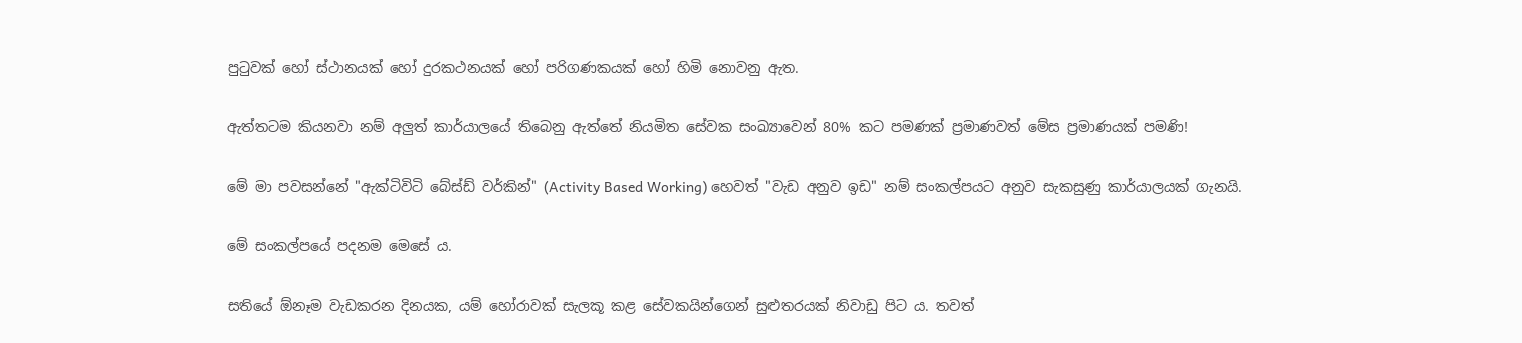පුටුවක් හෝ ස්ථානයක් හෝ දුරකථනයක් හෝ පරිගණකයක් හෝ හිමි නොවනු ඇත.

ඇත්තටම කියනවා නම් අලුත් කාර්යාලයේ තිබෙනු ඇත්තේ නියමිත සේවක සංඛ්‍යාවෙන් 80% කට පමණක් ප්‍රමාණවත් මේස ප්‍රමාණයක් පමණි!

මේ මා පවසන්නේ "ඇක්ටිවිටි බේස්ඩ් වර්කින්" (Activity Based Working) හෙවත් "වැඩ අනුව ඉඩ" නම් සංකල්පයට අනුව සැකසුණු කාර්යාලයක් ගැනයි.

මේ සංකල්පයේ පදනම මෙසේ ය.

සතියේ ඕනෑම වැඩකරන දිනයක, යම් හෝරාවක් සැලකූ කළ සේවකයින්ගෙන් සුළුතරයක් නිවාඩු පිට ය. තවත්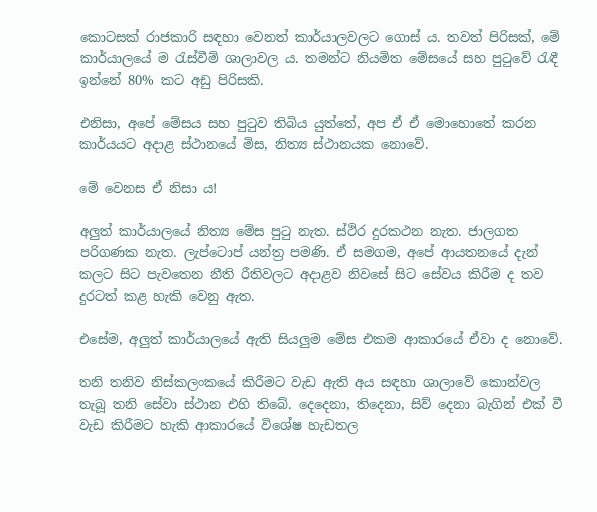කොටසක් රාජකාරි සඳහා වෙනත් කාර්යාලවලට ගොස් ය. තවත් පිරිසක්, මේ කාර්යාලයේ ම රැස්වීම් ශාලාවල ය. තමන්ට නියමිත මේසයේ සහ පුටුවේ රැඳී ඉන්නේ 80% කට අඩු පිරිසකි.

එනිසා, අපේ මේසය සහ පුටුව තිබිය යුත්තේ, අප ඒ ඒ මොහොතේ කරන කාර්යයට අදාළ ස්ථානයේ මිස, නිත්‍ය ස්ථානයක නොවේ.

මේ වෙනස ඒ නිසා ය!

අලුත් කාර්යාලයේ නිත්‍ය මේස පුටු නැත. ස්ථිර දුරකථන නැත. ජාලගත පරිගණක නැත. ලැප්ටොප් යන්ත්‍ර පමණි. ඒ සමගම, අපේ ආයතනයේ දැන් කලට සිට පැවතෙන නීති රීතිවලට අදාළව නිවසේ සිට සේවය කිරීම ද තව දුරටත් කළ හැකි වෙනු ඇත.

එසේම, අලුත් කාර්යාලයේ ඇති සියලුම මේස එකම ආකාරයේ ඒවා ද නොවේ.

තනි තනිව නිස්කලංකයේ කිරීමට වැඩ ඇති අය සඳහා ශාලාවේ කොන්වල තැබූ තනි සේවා ස්ථාන එහි තිබේ. දෙදෙනා, තිදෙනා, සිව් දෙනා බැගින් එක් වී වැඩ කිරීමට හැකි ආකාරයේ විශේෂ හැඩතල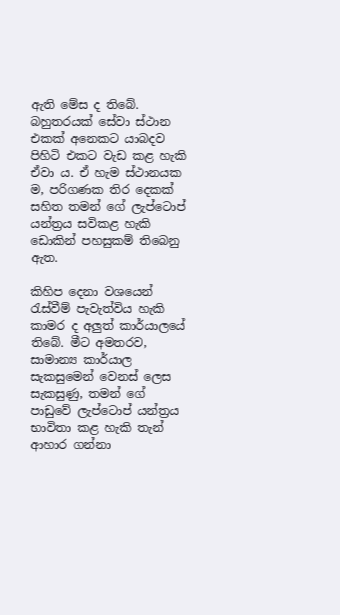ඇති මේස ද තිබේ. බහුතරයක් සේවා ස්ථාන එකක් අනෙකට යාබදව පිහිටි එකට වැඩ කළ හැකි ඒවා ය. ඒ හැම ස්ථානයක ම, පරිගණක තිර දෙකක් සහිත තමන් ගේ ලැප්ටොප් යන්ත්‍රය සවිකළ හැකි ඩොකින් පහසුකම් තිබෙනු ඇත.

කිහිප දෙනා වශයෙන් රැස්වීම් පැවැත්විය හැකි කාමර ද අලුත් කාර්යාලයේ තිබේ. මීට අමතරව, සාමාන්‍ය කාර්යාල සැකසුමෙන් වෙනස් ලෙස සැකසුණු, තමන් ගේ පාඩුවේ ලැප්ටොප් යන්ත්‍රය භාවිතා කළ හැකි තැන් ආහාර ගන්නා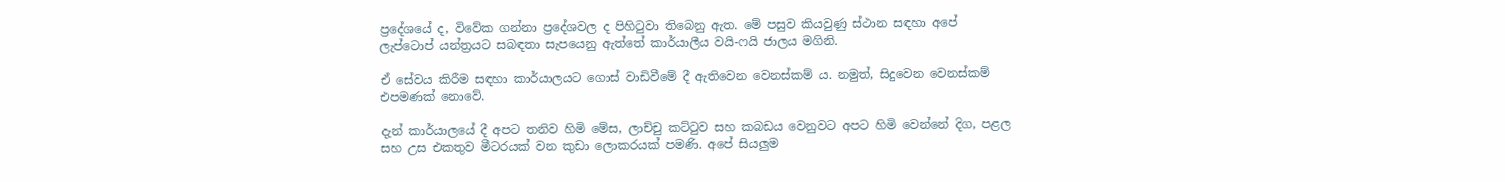ප්‍රදේශයේ ද, විවේක ගන්නා ප්‍රදේශවල ද පිහිටුවා තිබෙනු ඇත. මේ පසුව කියවුණු ස්ථාන සඳහා අපේ ලැප්ටොප් යන්ත්‍රයට සබඳතා සැපයෙනු ඇත්තේ කාර්යාලීය වයි-ෆයි ජාලය මගිනි.

ඒ සේවය කිරීම සඳහා කාර්යාලයට ගොස් වාඩිවීමේ දී ඇතිවෙන වෙනස්කම් ය. නමුත්, සිදුවෙන වෙනස්කම් එපමණක් නොවේ.

දැන් කාර්යාලයේ දී අපට තනිව හිමි මේස, ලාච්චු කට්ටුව සහ කබඩය වෙනුවට අපට හිමි වෙන්නේ දිග, පළල සහ උස එකතුව මීටරයක් වන කුඩා ලොකරයක් පමණි. අපේ සියලුම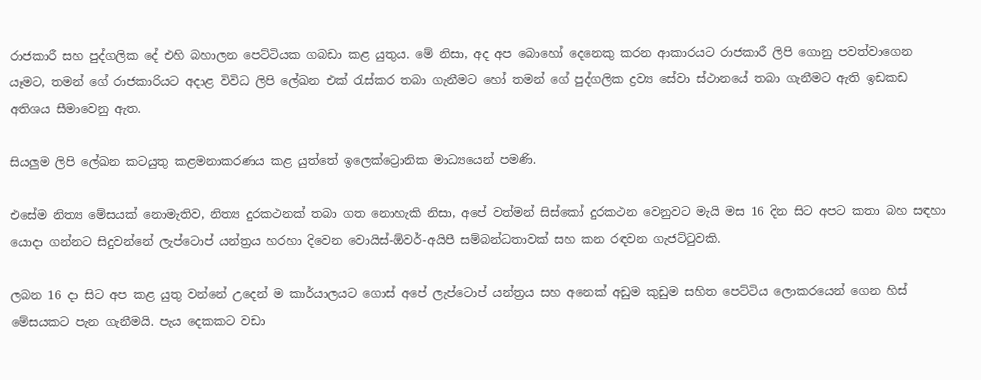රාජකාරී සහ පුද්ගලික දේ එහි බහාලන පෙට්ටියක ගබඩා කළ යුතුය. මේ නිසා, අද අප බොහෝ දෙනෙකු කරන ආකාරයට රාජකාරී ලිපි ගොනු පවත්වාගෙන යෑමට, තමන් ගේ රාජකාරියට අදාළ විවිධ ලිපි ලේඛන එක් රැස්කර තබා ගැනීමට හෝ තමන් ගේ පුද්ගලික ද්‍රව්‍ය සේවා ස්ථානයේ තබා ගැනීමට ඇති ඉඩකඩ අතිශය සීමාවෙනු ඇත.

සියලුම ලිපි ලේඛන කටයුතු කළමනාකරණය කළ යුත්තේ ඉලෙක්ට්‍රොනික මාධ්‍යයෙන් පමණි.

එසේම නිත්‍ය මේසයක් නොමැතිව, නිත්‍ය දුරකථනක් තබා ගත නොහැකි නිසා, අපේ වත්මන් සිස්කෝ දුරකථන වෙනුවට මැයි මස 16 දින සිට අපට කතා බහ සඳහා යොදා ගන්නට සිදුවන්නේ ලැප්ටොප් යන්ත්‍රය හරහා දිවෙන වොයිස්-ඕවර්-අයිපී සම්බන්ධතාවක් සහ කන රඳවන ගැජට්ටුවකි.

ලබන 16 දා සිට අප කළ යුතු වන්නේ උදෙන් ම කාර්යාලයට ගොස් අපේ ලැප්ටොප් යන්ත්‍රය සහ අනෙක් අඩුම කුඩුම සහිත පෙට්ටිය ලොකරයෙන් ගෙන හිස් මේසයකට පැන ගැනීමයි. පැය දෙකකට වඩා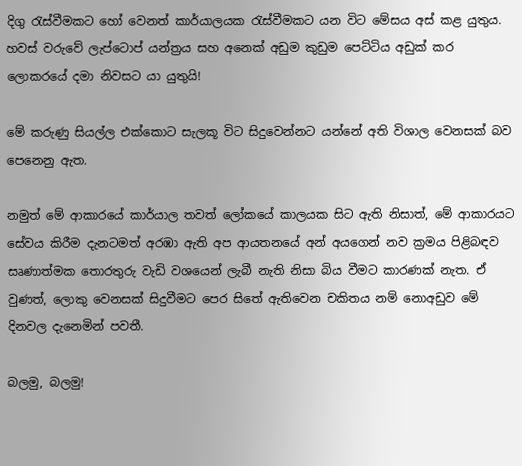දිගු රැස්වීමකට හෝ වෙනත් කාර්යාලයක රැස්වීමකට යන විට මේසය අස් කළ යුතුය. හවස් වරුවේ ලැප්ටොප් යන්ත්‍රය සහ අනෙක් අඩුම කුඩුම පෙට්ටිය අඩුක් කර ලොකරයේ දමා නිවසට යා යුතුයි!

මේ කරුණු සියල්ල එක්කොට සැලකූ විට සිදුවෙන්නට යන්නේ අති විශාල වෙනසක් බව පෙනෙනු ඇත.

නමුත් මේ ආකාරයේ කාර්යාල තවත් ලෝකයේ කාලයක සිට ඇති නිසාත්, මේ ආකාරයට සේවය කිරීම දැනටමත් අරඹා ඇති අප ආයතනයේ අන් අයගෙන් නව ක්‍රමය පිළිබඳව සෘණාත්මක තොරතුරු වැඩි වශයෙන් ලැබී නැති නිසා බිය වීමට කාරණක් නැත. ඒ වුණත්, ලොකු වෙනසක් සිදුවීමට පෙර සිතේ ඇතිවෙන චකිතය නම් නොඅඩුව මේ දිනවල දැනෙමින් පවතී.

බලමු, බලමු!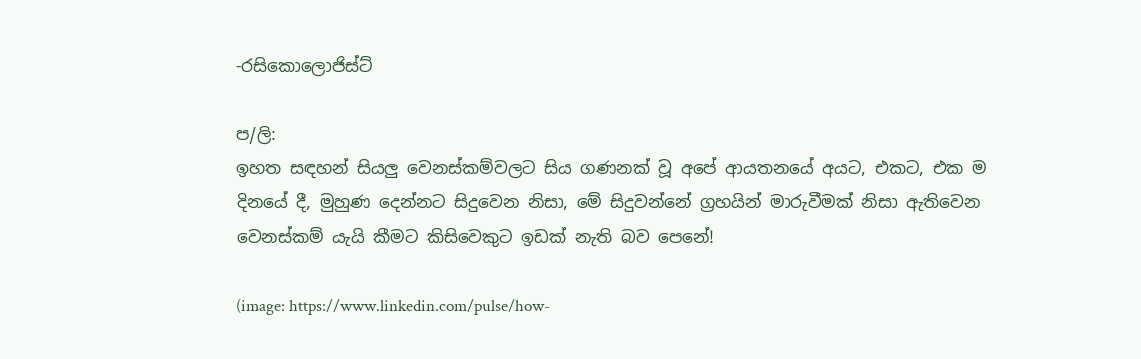-රසිකොලොජිස්ට්

ප/ලි:
ඉහත සඳහන් සියලු වෙනස්කම්වලට සිය ගණනක් වූ අපේ ආයතනයේ අයට, එකට, එක ම දිනයේ දී, මුහුණ දෙන්නට සිදුවෙන නිසා, මේ සිදුවන්නේ ග්‍රහයින් මාරුවීමක් නිසා ඇතිවෙන වෙනස්කම් යැයි කීමට කිසිවෙකුට ඉඩක් නැති බව පෙනේ!

(image: https://www.linkedin.com/pulse/how-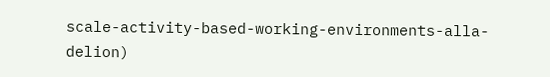scale-activity-based-working-environments-alla-delion)